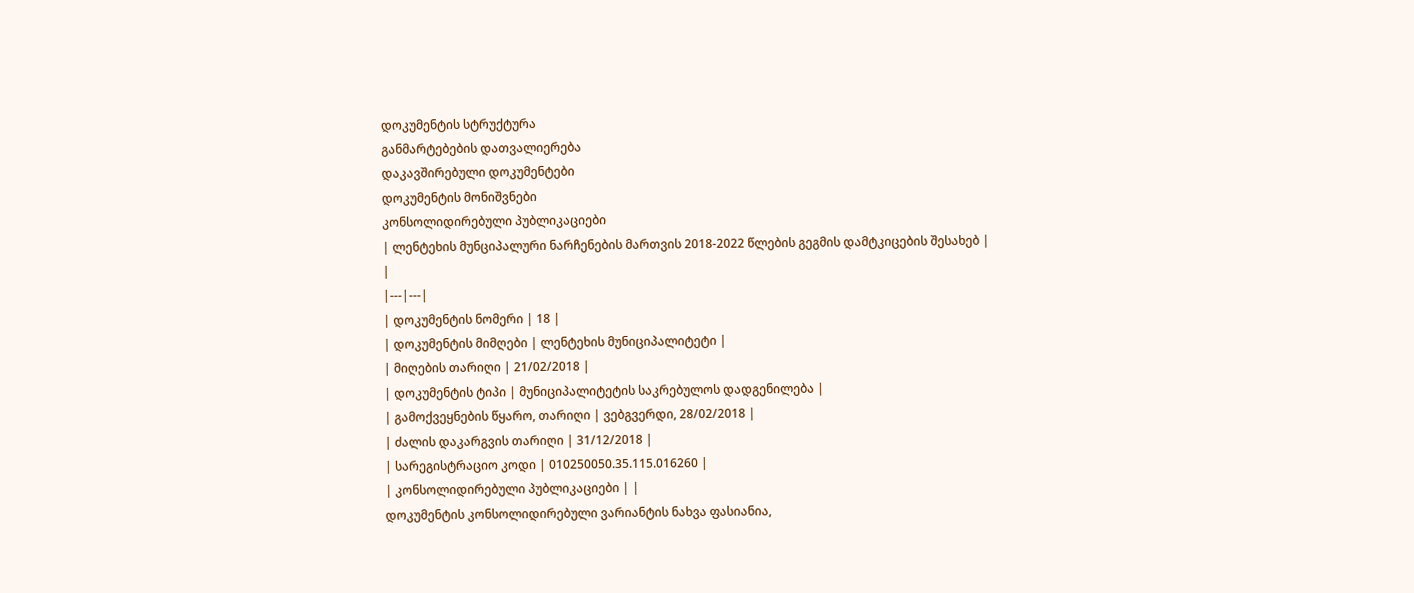დოკუმენტის სტრუქტურა
განმარტებების დათვალიერება
დაკავშირებული დოკუმენტები
დოკუმენტის მონიშვნები
კონსოლიდირებული პუბლიკაციები
| ლენტეხის მუნციპალური ნარჩენების მართვის 2018-2022 წლების გეგმის დამტკიცების შესახებ | |
|---|---|
| დოკუმენტის ნომერი | 18 |
| დოკუმენტის მიმღები | ლენტეხის მუნიციპალიტეტი |
| მიღების თარიღი | 21/02/2018 |
| დოკუმენტის ტიპი | მუნიციპალიტეტის საკრებულოს დადგენილება |
| გამოქვეყნების წყარო, თარიღი | ვებგვერდი, 28/02/2018 |
| ძალის დაკარგვის თარიღი | 31/12/2018 |
| სარეგისტრაციო კოდი | 010250050.35.115.016260 |
| კონსოლიდირებული პუბლიკაციები | |
დოკუმენტის კონსოლიდირებული ვარიანტის ნახვა ფასიანია,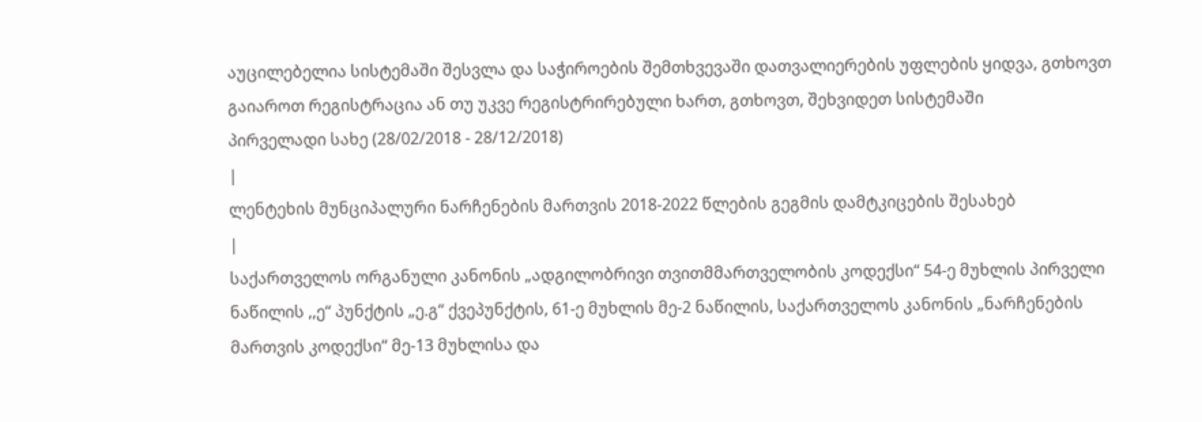აუცილებელია სისტემაში შესვლა და საჭიროების შემთხვევაში დათვალიერების უფლების ყიდვა, გთხოვთ გაიაროთ რეგისტრაცია ან თუ უკვე რეგისტრირებული ხართ, გთხოვთ, შეხვიდეთ სისტემაში
პირველადი სახე (28/02/2018 - 28/12/2018)
|
ლენტეხის მუნციპალური ნარჩენების მართვის 2018-2022 წლების გეგმის დამტკიცების შესახებ
|
საქართველოს ორგანული კანონის „ადგილობრივი თვითმმართველობის კოდექსი“ 54-ე მუხლის პირველი ნაწილის ,,ე“ პუნქტის „ე.გ“ ქვეპუნქტის, 61-ე მუხლის მე-2 ნაწილის, საქართველოს კანონის „ნარჩენების მართვის კოდექსი“ მე-13 მუხლისა და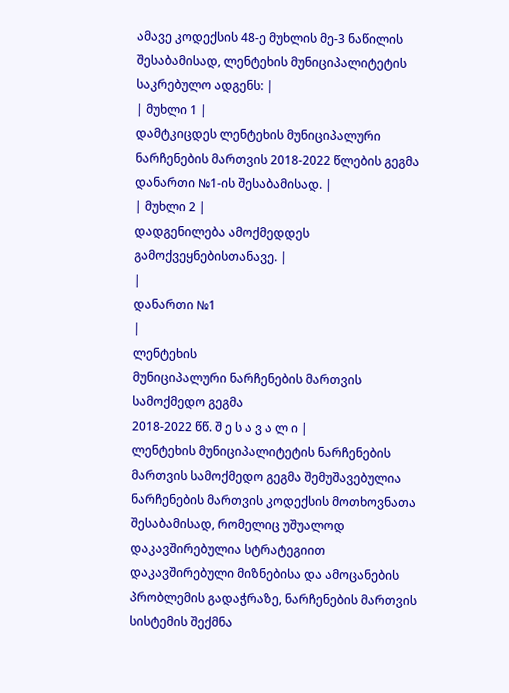ამავე კოდექსის 48-ე მუხლის მე-3 ნაწილის შესაბამისად, ლენტეხის მუნიციპალიტეტის საკრებულო ადგენს: |
| მუხლი 1 |
დამტკიცდეს ლენტეხის მუნიციპალური ნარჩენების მართვის 2018-2022 წლების გეგმა დანართი №1-ის შესაბამისად. |
| მუხლი 2 |
დადგენილება ამოქმედდეს გამოქვეყნებისთანავე. |
|
დანართი №1
|
ლენტეხის
მუნიციპალური ნარჩენების მართვის სამოქმედო გეგმა
2018-2022 წწ. შ ე ს ა ვ ა ლ ი |
ლენტეხის მუნიციპალიტეტის ნარჩენების მართვის სამოქმედო გეგმა შემუშავებულია ნარჩენების მართვის კოდექსის მოთხოვნათა შესაბამისად, რომელიც უშუალოდ დაკავშირებულია სტრატეგიით დაკავშირებული მიზნებისა და ამოცანების პრობლემის გადაჭრაზე, ნარჩენების მართვის სისტემის შექმნა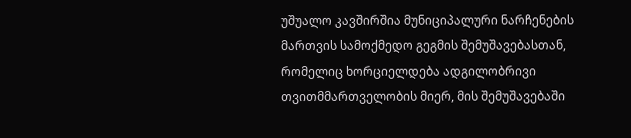უშუალო კავშირშია მუნიციპალური ნარჩენების მართვის სამოქმედო გეგმის შემუშავებასთან, რომელიც ხორციელდება ადგილობრივი თვითმმართველობის მიერ, მის შემუშავებაში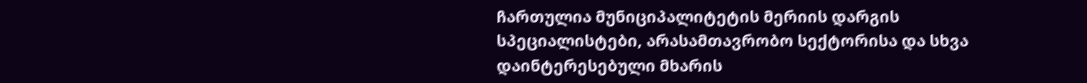ჩართულია მუნიციპალიტეტის მერიის დარგის სპეციალისტები, არასამთავრობო სექტორისა და სხვა დაინტერესებული მხარის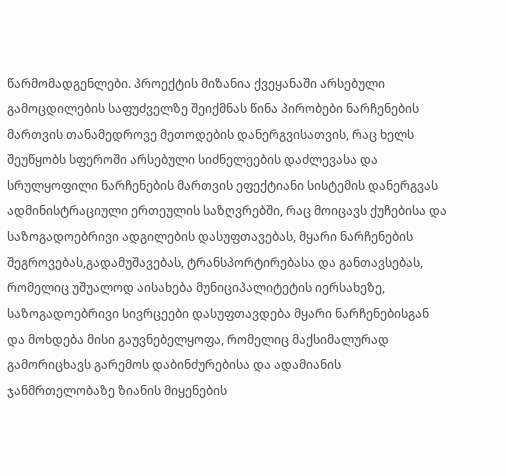წარმომადგენლები. პროექტის მიზანია ქვეყანაში არსებული გამოცდილების საფუძველზე შეიქმნას წინა პირობები ნარჩენების მართვის თანამედროვე მეთოდების დანერგვისათვის, რაც ხელს შეუწყობს სფეროში არსებული სიძნელეების დაძლევასა და სრულყოფილი ნარჩენების მართვის ეფექტიანი სისტემის დანერგვას ადმინისტრაციული ერთეულის საზღვრებში, რაც მოიცავს ქუჩებისა და საზოგადოებრივი ადგილების დასუფთავებას, მყარი ნარჩენების შეგროვებას,გადამუშავებას, ტრანსპორტირებასა და განთავსებას, რომელიც უშუალოდ აისახება მუნიციპალიტეტის იერსახეზე, საზოგადოებრივი სივრცეები დასუფთავდება მყარი ნარჩენებისგან და მოხდება მისი გაუვნებელყოფა, რომელიც მაქსიმალურად გამორიცხავს გარემოს დაბინძურებისა და ადამიანის ჯანმრთელობაზე ზიანის მიყენების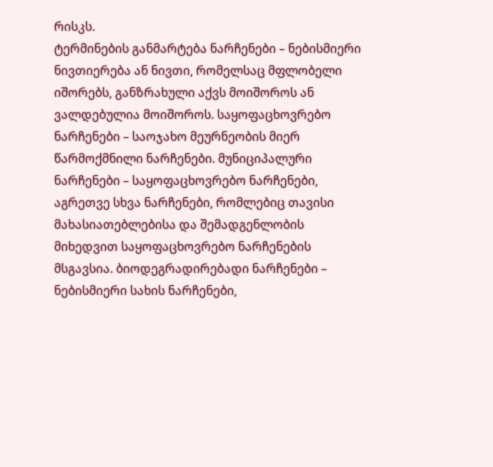რისკს.
ტერმინების განმარტება ნარჩენები – ნებისმიერი ნივთიერება ან ნივთი, რომელსაც მფლობელი იშორებს, განზრახული აქვს მოიშოროს ან ვალდებულია მოიშოროს. საყოფაცხოვრებო ნარჩენები – საოჯახო მეურნეობის მიერ წარმოქმნილი ნარჩენები. მუნიციპალური ნარჩენები – საყოფაცხოვრებო ნარჩენები, აგრეთვე სხვა ნარჩენები, რომლებიც თავისი მახასიათებლებისა და შემადგენლობის მიხედვით საყოფაცხოვრებო ნარჩენების მსგავსია. ბიოდეგრადირებადი ნარჩენები – ნებისმიერი სახის ნარჩენები,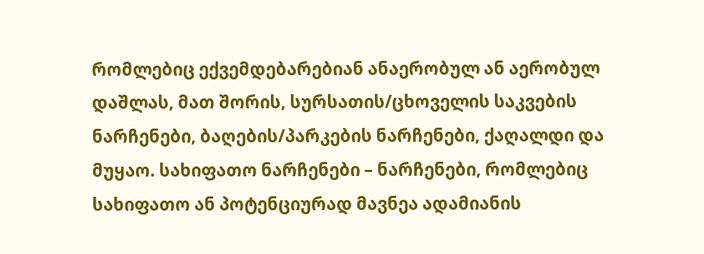რომლებიც ექვემდებარებიან ანაერობულ ან აერობულ დაშლას, მათ შორის, სურსათის/ცხოველის საკვების ნარჩენები, ბაღების/პარკების ნარჩენები, ქაღალდი და მუყაო. სახიფათო ნარჩენები – ნარჩენები, რომლებიც სახიფათო ან პოტენციურად მავნეა ადამიანის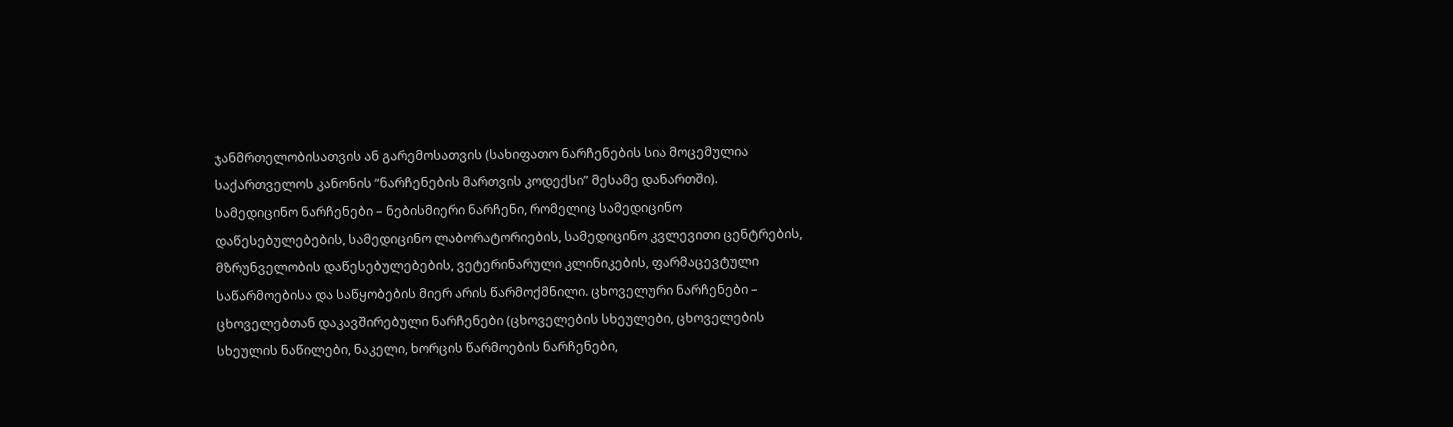ჯანმრთელობისათვის ან გარემოსათვის (სახიფათო ნარჩენების სია მოცემულია საქართველოს კანონის “ნარჩენების მართვის კოდექსი” მესამე დანართში). სამედიცინო ნარჩენები – ნებისმიერი ნარჩენი, რომელიც სამედიცინო დაწესებულებების, სამედიცინო ლაბორატორიების, სამედიცინო კვლევითი ცენტრების, მზრუნველობის დაწესებულებების, ვეტერინარული კლინიკების, ფარმაცევტული საწარმოებისა და საწყობების მიერ არის წარმოქმნილი. ცხოველური ნარჩენები – ცხოველებთან დაკავშირებული ნარჩენები (ცხოველების სხეულები, ცხოველების სხეულის ნაწილები, ნაკელი, ხორცის წარმოების ნარჩენები,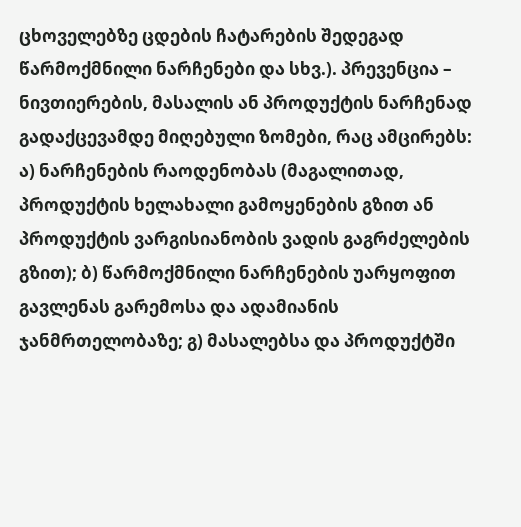ცხოველებზე ცდების ჩატარების შედეგად წარმოქმნილი ნარჩენები და სხვ.). პრევენცია – ნივთიერების, მასალის ან პროდუქტის ნარჩენად გადაქცევამდე მიღებული ზომები, რაც ამცირებს: ა) ნარჩენების რაოდენობას (მაგალითად, პროდუქტის ხელახალი გამოყენების გზით ან პროდუქტის ვარგისიანობის ვადის გაგრძელების გზით); ბ) წარმოქმნილი ნარჩენების უარყოფით გავლენას გარემოსა და ადამიანის ჯანმრთელობაზე; გ) მასალებსა და პროდუქტში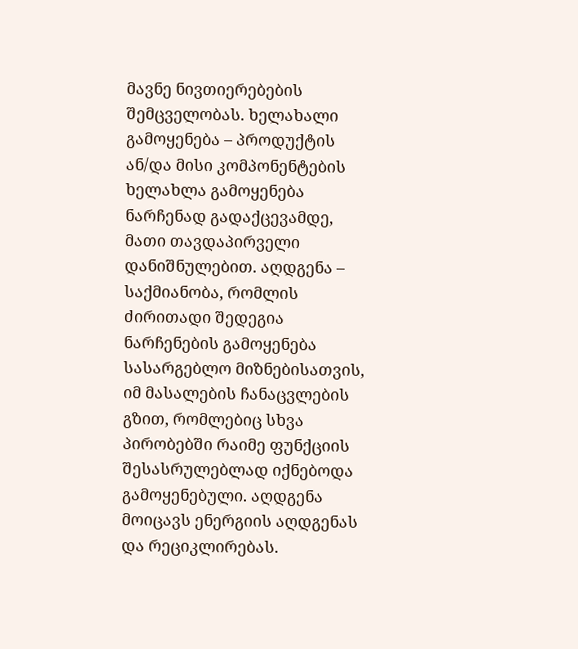მავნე ნივთიერებების შემცველობას. ხელახალი გამოყენება – პროდუქტის ან/და მისი კომპონენტების ხელახლა გამოყენება ნარჩენად გადაქცევამდე, მათი თავდაპირველი დანიშნულებით. აღდგენა – საქმიანობა, რომლის ძირითადი შედეგია ნარჩენების გამოყენება სასარგებლო მიზნებისათვის, იმ მასალების ჩანაცვლების გზით, რომლებიც სხვა პირობებში რაიმე ფუნქციის შესასრულებლად იქნებოდა გამოყენებული. აღდგენა მოიცავს ენერგიის აღდგენას და რეციკლირებას.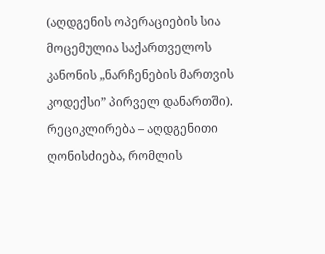(აღდგენის ოპერაციების სია მოცემულია საქართველოს კანონის „ნარჩენების მართვის კოდექსი” პირველ დანართში). რეციკლირება – აღდგენითი ღონისძიება, რომლის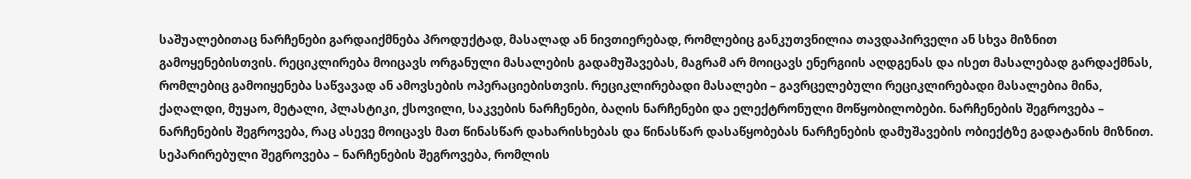საშუალებითაც ნარჩენები გარდაიქმნება პროდუქტად, მასალად ან ნივთიერებად, რომლებიც განკუთვნილია თავდაპირველი ან სხვა მიზნით გამოყენებისთვის. რეციკლირება მოიცავს ორგანული მასალების გადამუშავებას, მაგრამ არ მოიცავს ენერგიის აღდგენას და ისეთ მასალებად გარდაქმნას, რომლებიც გამოიყენება საწვავად ან ამოვსების ოპერაციებისთვის. რეციკლირებადი მასალები – გავრცელებული რეციკლირებადი მასალებია მინა, ქაღალდი, მუყაო, მეტალი, პლასტიკი, ქსოვილი, საკვების ნარჩენები, ბაღის ნარჩენები და ელექტრონული მოწყობილობები. ნარჩენების შეგროვება – ნარჩენების შეგროვება, რაც ასევე მოიცავს მათ წინასწარ დახარისხებას და წინასწარ დასაწყობებას ნარჩენების დამუშავების ობიექტზე გადატანის მიზნით. სეპარირებული შეგროვება – ნარჩენების შეგროვება, რომლის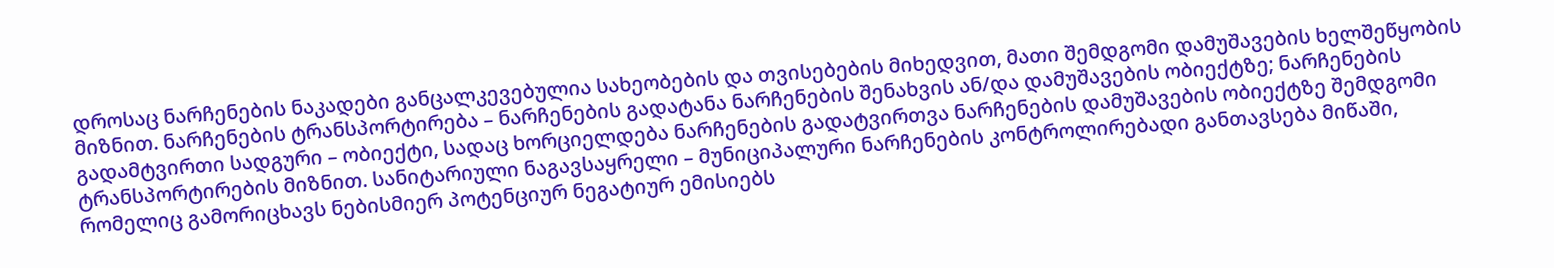დროსაც ნარჩენების ნაკადები განცალკევებულია სახეობების და თვისებების მიხედვით, მათი შემდგომი დამუშავების ხელშეწყობის მიზნით. ნარჩენების ტრანსპორტირება – ნარჩენების გადატანა ნარჩენების შენახვის ან/და დამუშავების ობიექტზე; ნარჩენების გადამტვირთი სადგური – ობიექტი, სადაც ხორციელდება ნარჩენების გადატვირთვა ნარჩენების დამუშავების ობიექტზე შემდგომი ტრანსპორტირების მიზნით. სანიტარიული ნაგავსაყრელი – მუნიციპალური ნარჩენების კონტროლირებადი განთავსება მიწაში, რომელიც გამორიცხავს ნებისმიერ პოტენციურ ნეგატიურ ემისიებს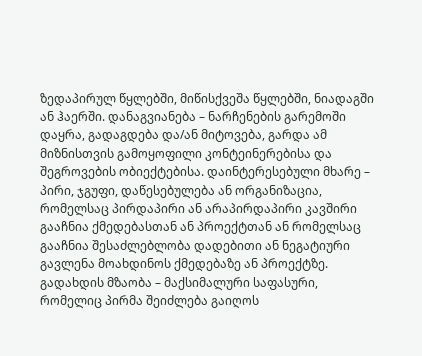ზედაპირულ წყლებში, მიწისქვეშა წყლებში, ნიადაგში ან ჰაერში. დანაგვიანება – ნარჩენების გარემოში დაყრა, გადაგდება და/ან მიტოვება, გარდა ამ მიზნისთვის გამოყოფილი კონტეინერებისა და შეგროვების ობიექტებისა. დაინტერესებული მხარე – პირი, ჯგუფი, დაწესებულება ან ორგანიზაცია, რომელსაც პირდაპირი ან არაპირდაპირი კავშირი გააჩნია ქმედებასთან ან პროექტთან ან რომელსაც გააჩნია შესაძლებლობა დადებითი ან ნეგატიური გავლენა მოახდინოს ქმედებაზე ან პროექტზე. გადახდის მზაობა – მაქსიმალური საფასური, რომელიც პირმა შეიძლება გაიღოს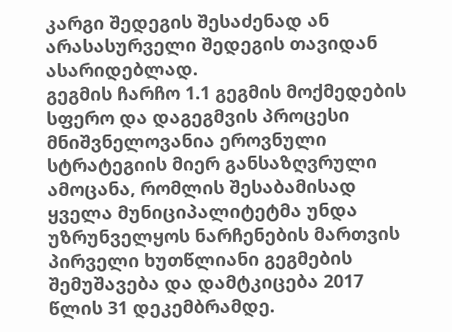კარგი შედეგის შესაძენად ან არასასურველი შედეგის თავიდან ასარიდებლად.
გეგმის ჩარჩო 1.1 გეგმის მოქმედების სფერო და დაგეგმვის პროცესი მნიშვნელოვანია ეროვნული სტრატეგიის მიერ განსაზღვრული ამოცანა, რომლის შესაბამისად ყველა მუნიციპალიტეტმა უნდა უზრუნველყოს ნარჩენების მართვის პირველი ხუთწლიანი გეგმების შემუშავება და დამტკიცება 2017 წლის 31 დეკემბრამდე.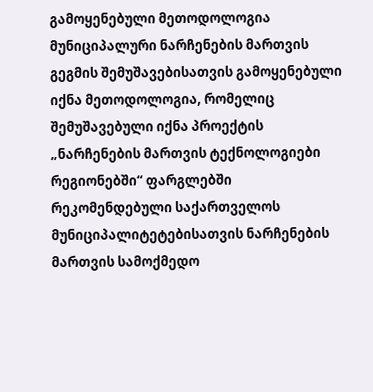გამოყენებული მეთოდოლოგია მუნიციპალური ნარჩენების მართვის გეგმის შემუშავებისათვის გამოყენებული იქნა მეთოდოლოგია, რომელიც შემუშავებული იქნა პროექტის „ნარჩენების მართვის ტექნოლოგიები რეგიონებში“ ფარგლებში რეკომენდებული საქართველოს მუნიციპალიტეტებისათვის ნარჩენების მართვის სამოქმედო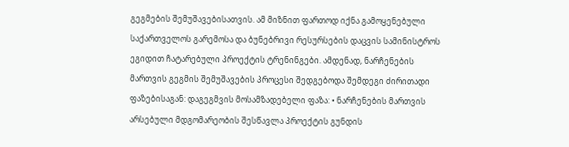გეგმების შემუშავებისათვის. ამ მიზნით ფართოდ იქნა გამოყენებული საქართველოს გარემოსა და ბუნებრივი რესურსების დაცვის სამინისტროს ეგიდით ჩატარებული პროექტის ტრენინგები. ამდენად, ნარჩენების მართვის გეგმის შემუშავების პროცესი შედგებოდა შემდეგი ძირითადი ფაზებისაგან: დაგეგმვის მოსამზადებელი ფაზა: • ნარჩენების მართვის არსებული მდგომარეობის შესწავლა პროექტის გუნდის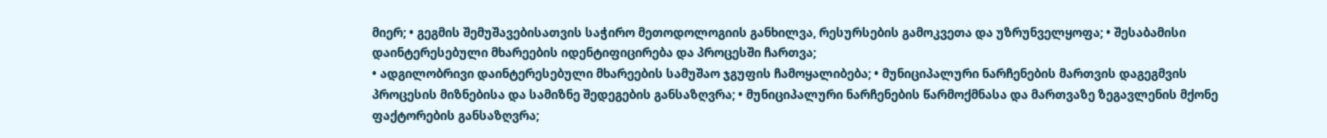მიერ; • გეგმის შემუშავებისათვის საჭირო მეთოდოლოგიის განხილვა, რესურსების გამოკვეთა და უზრუნველყოფა; • შესაბამისი დაინტერესებული მხარეების იდენტიფიცირება და პროცესში ჩართვა;
• ადგილობრივი დაინტერესებული მხარეების სამუშაო ჯგუფის ჩამოყალიბება; • მუნიციპალური ნარჩენების მართვის დაგეგმვის პროცესის მიზნებისა და სამიზნე შედეგების განსაზღვრა; • მუნიციპალური ნარჩენების წარმოქმნასა და მართვაზე ზეგავლენის მქონე ფაქტორების განსაზღვრა;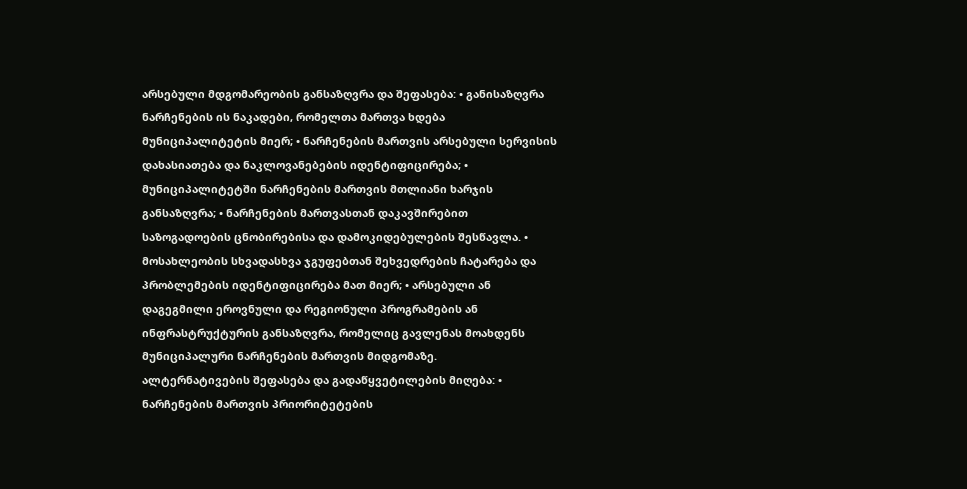არსებული მდგომარეობის განსაზღვრა და შეფასება: • განისაზღვრა ნარჩენების ის ნაკადები, რომელთა მართვა ხდება მუნიციპალიტეტის მიერ; • ნარჩენების მართვის არსებული სერვისის დახასიათება და ნაკლოვანებების იდენტიფიცირება; • მუნიციპალიტეტში ნარჩენების მართვის მთლიანი ხარჯის განსაზღვრა; • ნარჩენების მართვასთან დაკავშირებით საზოგადოების ცნობირებისა და დამოკიდებულების შესწავლა. • მოსახლეობის სხვადასხვა ჯგუფებთან შეხვედრების ჩატარება და პრობლემების იდენტიფიცირება მათ მიერ; • არსებული ან დაგეგმილი ეროვნული და რეგიონული პროგრამების ან ინფრასტრუქტურის განსაზღვრა, რომელიც გავლენას მოახდენს მუნიციპალური ნარჩენების მართვის მიდგომაზე.
ალტერნატივების შეფასება და გადაწყვეტილების მიღება: • ნარჩენების მართვის პრიორიტეტების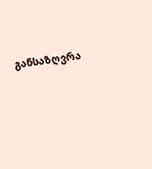განსაზღვრა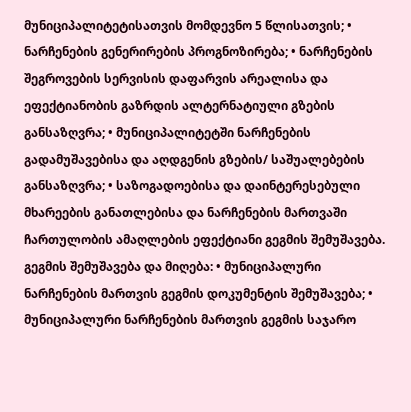მუნიციპალიტეტისათვის მომდევნო 5 წლისათვის; • ნარჩენების გენერირების პროგნოზირება; • ნარჩენების შეგროვების სერვისის დაფარვის არეალისა და ეფექტიანობის გაზრდის ალტერნატიული გზების განსაზღვრა; • მუნიციპალიტეტში ნარჩენების გადამუშავებისა და აღდგენის გზების/ საშუალებების განსაზღვრა; • საზოგადოებისა და დაინტერესებული მხარეების განათლებისა და ნარჩენების მართვაში ჩართულობის ამაღლების ეფექტიანი გეგმის შემუშავება.
გეგმის შემუშავება და მიღება: • მუნიციპალური ნარჩენების მართვის გეგმის დოკუმენტის შემუშავება; • მუნიციპალური ნარჩენების მართვის გეგმის საჯარო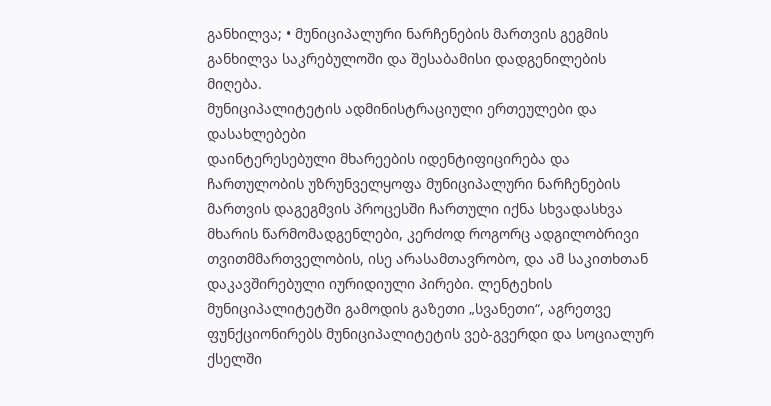განხილვა; • მუნიციპალური ნარჩენების მართვის გეგმის განხილვა საკრებულოში და შესაბამისი დადგენილების მიღება.
მუნიციპალიტეტის ადმინისტრაციული ერთეულები და დასახლებები
დაინტერესებული მხარეების იდენტიფიცირება და ჩართულობის უზრუნველყოფა მუნიციპალური ნარჩენების მართვის დაგეგმვის პროცესში ჩართული იქნა სხვადასხვა მხარის წარმომადგენლები, კერძოდ როგორც ადგილობრივი თვითმმართველობის, ისე არასამთავრობო, და ამ საკითხთან დაკავშირებული იურიდიული პირები. ლენტეხის მუნიციპალიტეტში გამოდის გაზეთი „სვანეთი“, აგრეთვე ფუნქციონირებს მუნიციპალიტეტის ვებ-გვერდი და სოციალურ ქსელში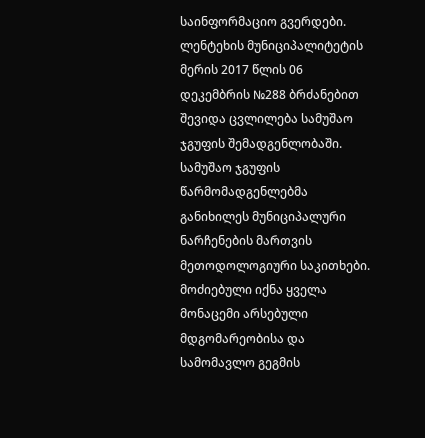საინფორმაციო გვერდები. ლენტეხის მუნიციპალიტეტის მერის 2017 წლის 06 დეკემბრის №288 ბრძანებით შევიდა ცვლილება სამუშაო ჯგუფის შემადგენლობაში. სამუშაო ჯგუფის წარმომადგენლებმა განიხილეს მუნიციპალური ნარჩენების მართვის მეთოდოლოგიური საკითხები. მოძიებული იქნა ყველა მონაცემი არსებული მდგომარეობისა და სამომავლო გეგმის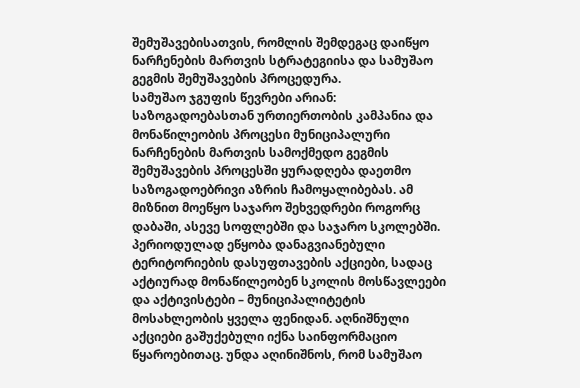შემუშავებისათვის, რომლის შემდეგაც დაიწყო ნარჩენების მართვის სტრატეგიისა და სამუშაო გეგმის შემუშავების პროცედურა.
სამუშაო ჯგუფის წევრები არიან:
საზოგადოებასთან ურთიერთობის კამპანია და მონაწილეობის პროცესი მუნიციპალური ნარჩენების მართვის სამოქმედო გეგმის შემუშავების პროცესში ყურადღება დაეთმო საზოგადოებრივი აზრის ჩამოყალიბებას. ამ მიზნით მოეწყო საჯარო შეხვედრები როგორც დაბაში, ასევე სოფლებში და საჯარო სკოლებში. პერიოდულად ეწყობა დანაგვიანებული ტერიტორიების დასუფთავების აქციები, სადაც აქტიურად მონაწილეობენ სკოლის მოსწავლეები და აქტივისტები – მუნიციპალიტეტის მოსახლეობის ყველა ფენიდან. აღნიშნული აქციები გაშუქებული იქნა საინფორმაციო წყაროებითაც. უნდა აღინიშნოს, რომ სამუშაო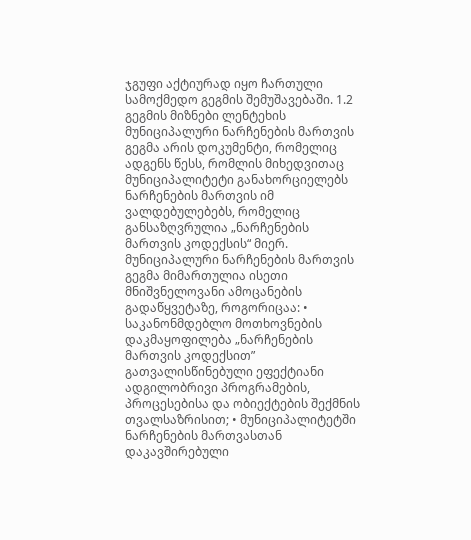ჯგუფი აქტიურად იყო ჩართული სამოქმედო გეგმის შემუშავებაში. 1.2 გეგმის მიზნები ლენტეხის მუნიციპალური ნარჩენების მართვის გეგმა არის დოკუმენტი, რომელიც ადგენს წესს, რომლის მიხედვითაც მუნიციპალიტეტი განახორციელებს ნარჩენების მართვის იმ ვალდებულებებს, რომელიც განსაზღვრულია „ნარჩენების მართვის კოდექსის“ მიერ. მუნიციპალური ნარჩენების მართვის გეგმა მიმართულია ისეთი მნიშვნელოვანი ამოცანების გადაწყვეტაზე, როგორიცაა: • საკანონმდებლო მოთხოვნების დაკმაყოფილება „ნარჩენების მართვის კოდექსით” გათვალისწინებული ეფექტიანი ადგილობრივი პროგრამების, პროცესებისა და ობიექტების შექმნის თვალსაზრისით; • მუნიციპალიტეტში ნარჩენების მართვასთან დაკავშირებული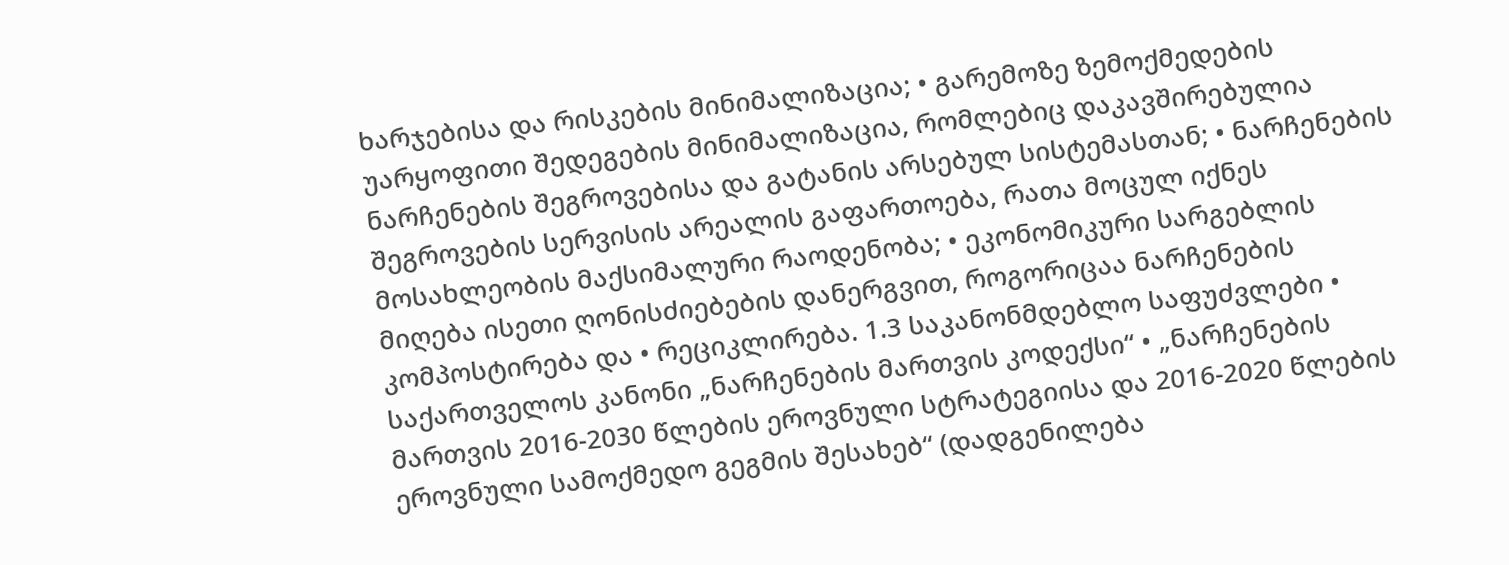ხარჯებისა და რისკების მინიმალიზაცია; • გარემოზე ზემოქმედების უარყოფითი შედეგების მინიმალიზაცია, რომლებიც დაკავშირებულია ნარჩენების შეგროვებისა და გატანის არსებულ სისტემასთან; • ნარჩენების შეგროვების სერვისის არეალის გაფართოება, რათა მოცულ იქნეს მოსახლეობის მაქსიმალური რაოდენობა; • ეკონომიკური სარგებლის მიღება ისეთი ღონისძიებების დანერგვით, როგორიცაა ნარჩენების კომპოსტირება და • რეციკლირება. 1.3 საკანონმდებლო საფუძვლები • საქართველოს კანონი „ნარჩენების მართვის კოდექსი“ • „ნარჩენების მართვის 2016-2030 წლების ეროვნული სტრატეგიისა და 2016-2020 წლების ეროვნული სამოქმედო გეგმის შესახებ“ (დადგენილება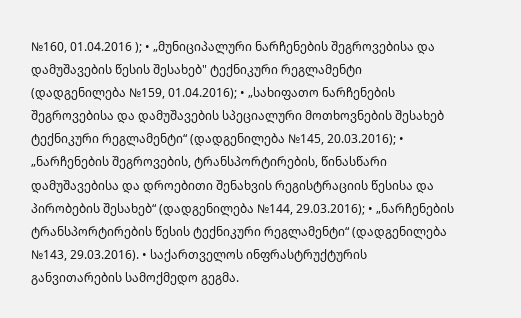№160, 01.04.2016 ); • „მუნიციპალური ნარჩენების შეგროვებისა და დამუშავების წესის შესახებ" ტექნიკური რეგლამენტი (დადგენილება №159, 01.04.2016); • „სახიფათო ნარჩენების შეგროვებისა და დამუშავების სპეციალური მოთხოვნების შესახებ ტექნიკური რეგლამენტი“ (დადგენილება №145, 20.03.2016); • „ნარჩენების შეგროვების, ტრანსპორტირების, წინასწარი დამუშავებისა და დროებითი შენახვის რეგისტრაციის წესისა და პირობების შესახებ“ (დადგენილება №144, 29.03.2016); • „ნარჩენების ტრანსპორტირების წესის ტექნიკური რეგლამენტი“ (დადგენილება №143, 29.03.2016). • საქართველოს ინფრასტრუქტურის განვითარების სამოქმედო გეგმა.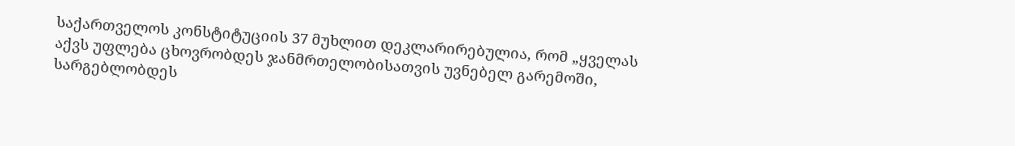საქართველოს კონსტიტუციის 37 მუხლით დეკლარირებულია, რომ „ყველას აქვს უფლება ცხოვრობდეს ჯანმრთელობისათვის უვნებელ გარემოში, სარგებლობდეს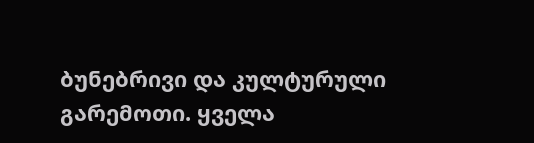ბუნებრივი და კულტურული გარემოთი. ყველა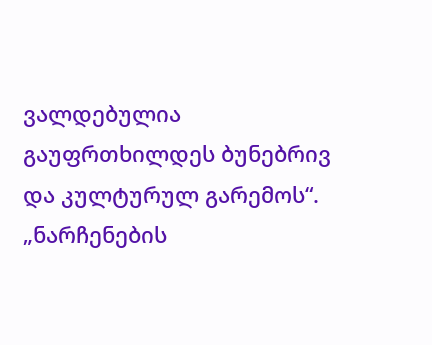ვალდებულია გაუფრთხილდეს ბუნებრივ და კულტურულ გარემოს“. „ნარჩენების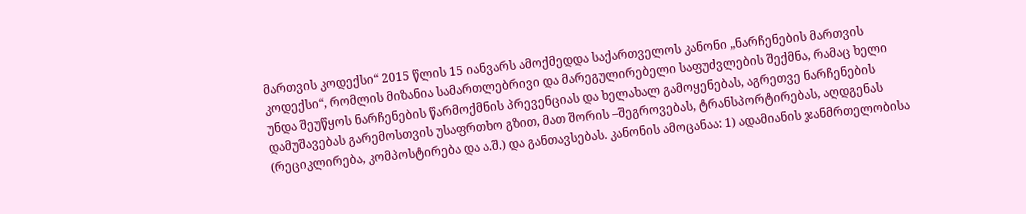მართვის კოდექსი“ 2015 წლის 15 იანვარს ამოქმედდა საქართველოს კანონი „ნარჩენების მართვის კოდექსი“, რომლის მიზანია სამართლებრივი და მარეგულირებელი საფუძვლების შექმნა, რამაც ხელი უნდა შეუწყოს ნარჩენების წარმოქმნის პრევენციას და ხელახალ გამოყენებას, აგრეთვე ნარჩენების დამუშავებას გარემოსთვის უსაფრთხო გზით, მათ შორის –შეგროვებას, ტრანსპორტირებას, აღდგენას (რეციკლირება, კომპოსტირება და ა.შ.) და განთავსებას. კანონის ამოცანაა: 1) ადამიანის ჯანმრთელობისა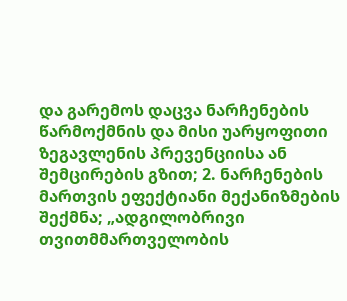და გარემოს დაცვა ნარჩენების წარმოქმნის და მისი უარყოფითი ზეგავლენის პრევენციისა ან შემცირების გზით; 2. ნარჩენების მართვის ეფექტიანი მექანიზმების შექმნა; „ადგილობრივი თვითმმართველობის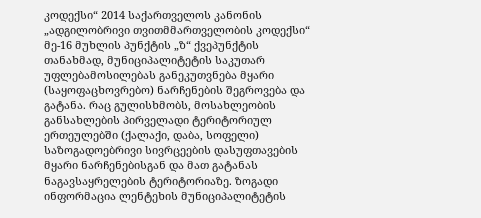კოდექსი“ 2014 საქართველოს კანონის „ადგილობრივი თვითმმართველობის კოდექსი“ მე-16 მუხლის პუნქტის „ზ“ ქვეპუნქტის თანახმად, მუნიციპალიტეტის საკუთარ უფლებამოსილებას განეკუთვნება მყარი (საყოფაცხოვრებო) ნარჩენების შეგროვება და გატანა. რაც გულისხმობს, მოსახლეობის განსახლების პირველადი ტერიტორიულ ერთეულებში (ქალაქი, დაბა, სოფელი) საზოგადოებრივი სივრცეების დასუფთავების მყარი ნარჩენებისგან და მათ გატანას ნაგავსაყრელების ტერიტორიაზე. ზოგადი ინფორმაცია ლენტეხის მუნიციპალიტეტის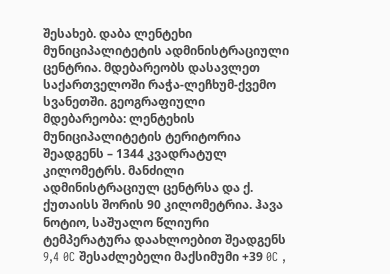შესახებ. დაბა ლენტეხი მუნიციპალიტეტის ადმინისტრაციული ცენტრია. მდებარეობს დასავლეთ საქართველოში რაჭა-ლეჩხუმ-ქვემო სვანეთში. გეოგრაფიული მდებარეობა: ლენტეხის მუნიციპალიტეტის ტერიტორია შეადგენს – 1344 კვადრატულ კილომეტრს. მანძილი ადმინისტრაციულ ცენტრსა და ქ. ქუთაისს შორის 90 კილომეტრია. ჰავა ნოტიო, საშუალო წლიური ტემპერატურა დაახლოებით შეადგენს 9,4 0C შესაძლებელი მაქსიმუმი +39 0C ,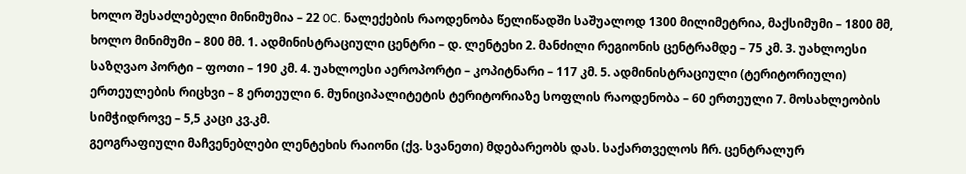ხოლო შესაძლებელი მინიმუმია – 22 0C. ნალექების რაოდენობა წელიწადში საშუალოდ 1300 მილიმეტრია, მაქსიმუმი – 1800 მმ, ხოლო მინიმუმი – 800 მმ. 1. ადმინისტრაციული ცენტრი – დ. ლენტეხი 2. მანძილი რეგიონის ცენტრამდე – 75 კმ. 3. უახლოესი საზღვაო პორტი – ფოთი – 190 კმ. 4. უახლოესი აეროპორტი – კოპიტნარი – 117 კმ. 5. ადმინისტრაციული (ტერიტორიული) ერთეულების რიცხვი – 8 ერთეული 6. მუნიციპალიტეტის ტერიტორიაზე სოფლის რაოდენობა – 60 ერთეული 7. მოსახლეობის სიმჭიდროვე – 5,5 კაცი კვ.კმ.
გეოგრაფიული მაჩვენებლები ლენტეხის რაიონი (ქვ. სვანეთი) მდებარეობს დას. საქართველოს ჩრ. ცენტრალურ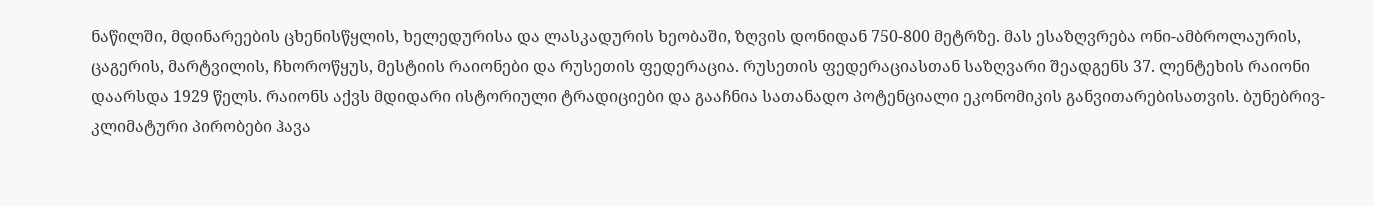ნაწილში, მდინარეების ცხენისწყლის, ხელედურისა და ლასკადურის ხეობაში, ზღვის დონიდან 750-800 მეტრზე. მას ესაზღვრება ონი-ამბროლაურის, ცაგერის, მარტვილის, ჩხოროწყუს, მესტიის რაიონები და რუსეთის ფედერაცია. რუსეთის ფედერაციასთან საზღვარი შეადგენს 37. ლენტეხის რაიონი დაარსდა 1929 წელს. რაიონს აქვს მდიდარი ისტორიული ტრადიციები და გააჩნია სათანადო პოტენციალი ეკონომიკის განვითარებისათვის. ბუნებრივ-კლიმატური პირობები ჰავა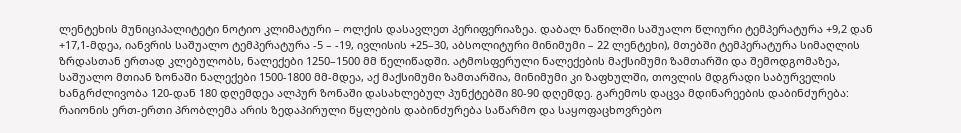ლენტეხის მუნიციპალიტეტი ნოტიო კლიმატური – ოლქის დასავლეთ პერიფერიაზეა. დაბალ ნაწილში საშუალო წლიური ტემპერატურა +9,2 დან +17,1-მდეა, იანვრის საშუალო ტემპერატურა -5 – -19, ივლისის +25–30, აბსოლიტური მინიმუმი – 22 ლენტეხი), მთებში ტემპერატურა სიმაღლის ზრდასთან ერთად კლებულობს, ნალექები 1250–1500 მმ წელიწადში. ატმოსფერული ნალექების მაქსიმუმი ზამთარში და შემოდგომაზეა, საშუალო მთიან ზონაში ნალექები 1500-1800 მმ-მდეა, აქ მაქსიმუმი ზამთარშია, მინიმუმი კი ზაფხულში, თოვლის მდგრადი საბურველის ხანგრძლივობა 120-დან 180 დღემდეა ალპურ ზონაში დასახლებულ პუნქტებში 80-90 დღემდე. გარემოს დაცვა მდინარეების დაბინძურება: რაიონის ერთ-ერთი პრობლემა არის ზედაპირული წყლების დაბინძურება საწარმო და საყოფაცხოვრებო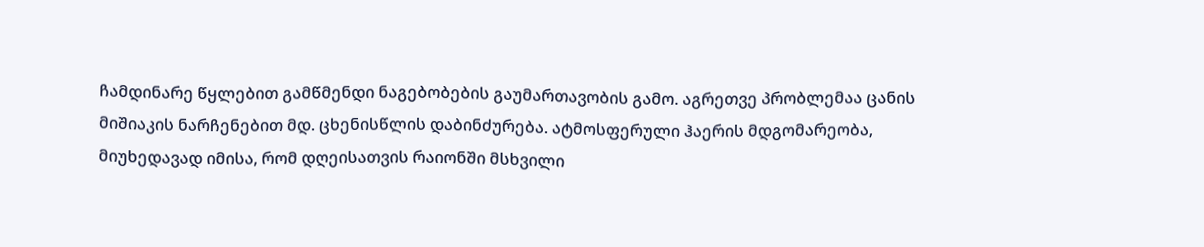ჩამდინარე წყლებით გამწმენდი ნაგებობების გაუმართავობის გამო. აგრეთვე პრობლემაა ცანის მიშიაკის ნარჩენებით მდ. ცხენისწლის დაბინძურება. ატმოსფერული ჰაერის მდგომარეობა, მიუხედავად იმისა, რომ დღეისათვის რაიონში მსხვილი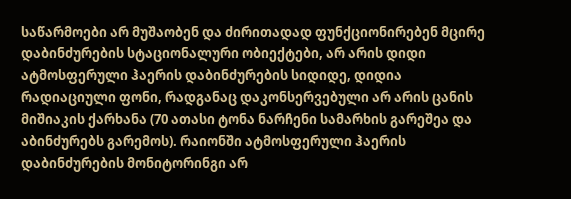საწარმოები არ მუშაობენ და ძირითადად ფუნქციონირებენ მცირე დაბინძურების სტაციონალური ობიექტები, არ არის დიდი ატმოსფერული ჰაერის დაბინძურების სიდიდე, დიდია რადიაციული ფონი, რადგანაც დაკონსერვებული არ არის ცანის მიშიაკის ქარხანა (70 ათასი ტონა ნარჩენი სამარხის გარეშეა და აბინძურებს გარემოს). რაიონში ატმოსფერული ჰაერის დაბინძურების მონიტორინგი არ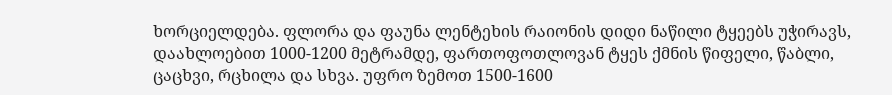ხორციელდება. ფლორა და ფაუნა ლენტეხის რაიონის დიდი ნაწილი ტყეებს უჭირავს, დაახლოებით 1000-1200 მეტრამდე, ფართოფოთლოვან ტყეს ქმნის წიფელი, წაბლი, ცაცხვი, რცხილა და სხვა. უფრო ზემოთ 1500-1600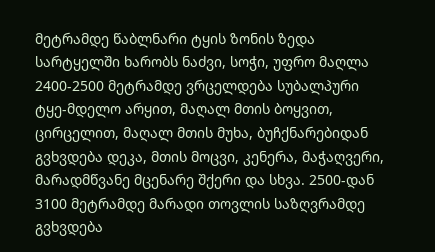მეტრამდე წაბლნარი ტყის ზონის ზედა სარტყელში ხარობს ნაძვი, სოჭი, უფრო მაღლა 2400-2500 მეტრამდე ვრცელდება სუბალპური ტყე-მდელო არყით, მაღალ მთის ბოყვით, ცირცელით, მაღალ მთის მუხა, ბუჩქნარებიდან გვხვდება დეკა, მთის მოცვი, კენერა, მაჭაღვერი, მარადმწვანე მცენარე შქერი და სხვა. 2500-დან 3100 მეტრამდე მარადი თოვლის საზღვრამდე გვხვდება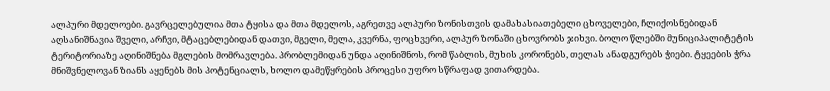ალპური მდელოები. გავრცელებულია მთა ტყისა და მთა მდელოს, აგრეთვე ალპური ზონისთვის დამახასიათებელი ცხოველები, ჩლიქოსნებიდან აღსანიშნავია შველი, არჩვი, მტაცებლებიდან დათვი, მგელი, მელა, კვერნა, ფოცხვერი, ალპურ ზონაში ცხოვრობს ჯიხვი. ბოლო წლებში მუნიციპალიტეტის ტერიტორიაზე აღინიშნება მგლების მომრავლება. პრობლემიდან უნდა აღინიშნოს, რომ წაბლის, მუხის კორონებს, თელას ანადგურებს ჭიები. ტყეების ჭრა მნიშვნელოვან ზიანს აყენებს მის პოტენციალს, ხოლო დამეწყრების პროცესი უფრო სწრაფად ვითარდება.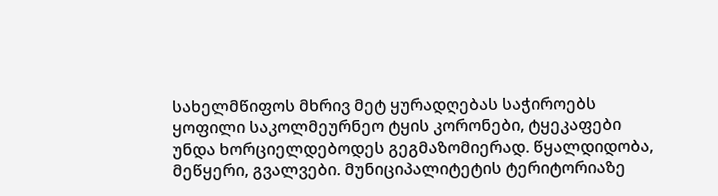სახელმწიფოს მხრივ მეტ ყურადღებას საჭიროებს ყოფილი საკოლმეურნეო ტყის კორონები, ტყეკაფები უნდა ხორციელდებოდეს გეგმაზომიერად. წყალდიდობა, მეწყერი, გვალვები. მუნიციპალიტეტის ტერიტორიაზე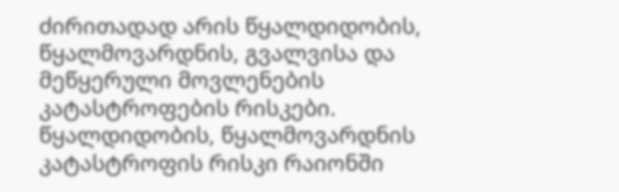ძირითადად არის წყალდიდობის, წყალმოვარდნის, გვალვისა და მეწყერული მოვლენების კატასტროფების რისკები. წყალდიდობის, წყალმოვარდნის კატასტროფის რისკი რაიონში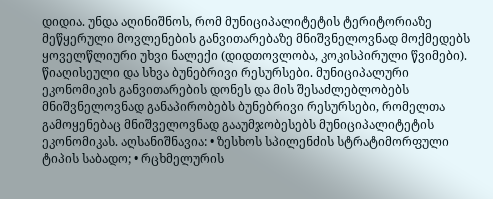დიდია. უნდა აღინიშნოს, რომ მუნიციპალიტეტის ტერიტორიაზე მეწყერული მოვლენების განვითარებაზე მნიშვნელოვნად მოქმედებს ყოველწლიური უხვი ნალექი (დიდთოვლობა, კოკისპირული წვიმები). წიაღისეული და სხვა ბუნებრივი რესურსები. მუნიციპალური ეკონომიკის განვითარების დონეს და მის შესაძლებლობებს მნიშვნელოვნად განაპირობებს ბუნებრივი რესურსები, რომელთა გამოყენებაც მნიშველოვნად გააუმჯობესებს მუნიციპალიტეტის ეკონომიკას. აღსანიშნავია: • ზესხოს სპილენძის სტრატიმორფული ტიპის საბადო; • რცხმელურის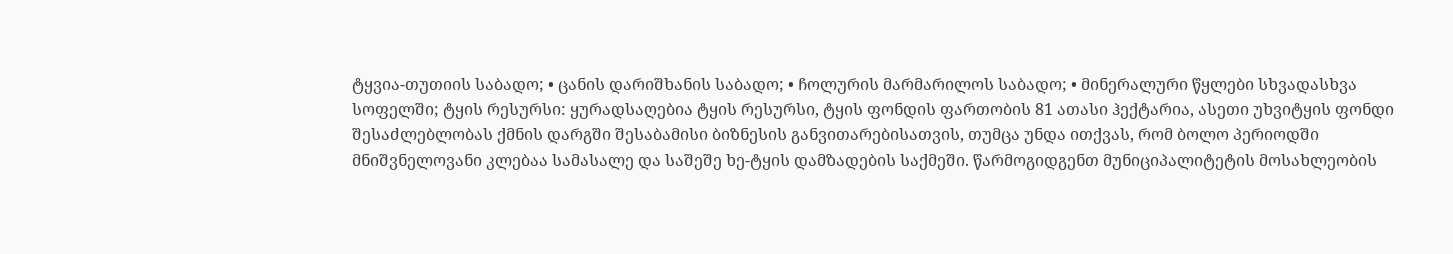ტყვია-თუთიის საბადო; • ცანის დარიშხანის საბადო; • ჩოლურის მარმარილოს საბადო; • მინერალური წყლები სხვადასხვა სოფელში; ტყის რესურსი: ყურადსაღებია ტყის რესურსი, ტყის ფონდის ფართობის 81 ათასი ჰექტარია, ასეთი უხვიტყის ფონდი შესაძლებლობას ქმნის დარგში შესაბამისი ბიზნესის განვითარებისათვის, თუმცა უნდა ითქვას, რომ ბოლო პერიოდში მნიშვნელოვანი კლებაა სამასალე და საშეშე ხე-ტყის დამზადების საქმეში. წარმოგიდგენთ მუნიციპალიტეტის მოსახლეობის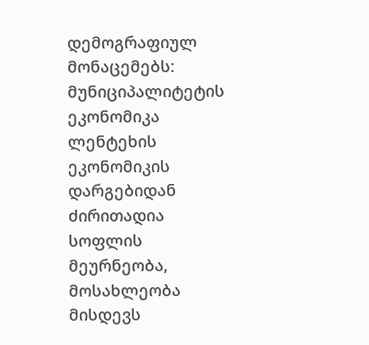დემოგრაფიულ მონაცემებს: მუნიციპალიტეტის ეკონომიკა ლენტეხის ეკონომიკის დარგებიდან ძირითადია სოფლის მეურნეობა, მოსახლეობა მისდევს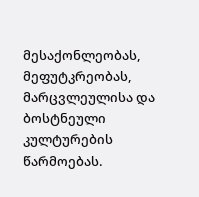მესაქონლეობას, მეფუტკრეობას, მარცვლეულისა და ბოსტნეული კულტურების წარმოებას.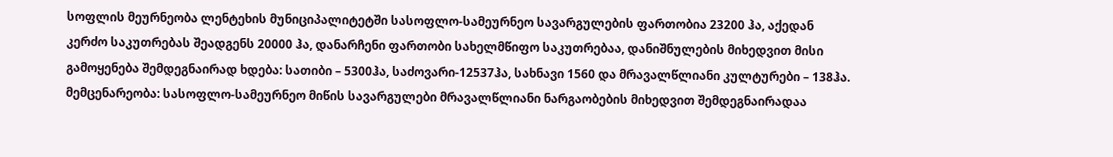სოფლის მეურნეობა ლენტეხის მუნიციპალიტეტში სასოფლო-სამეურნეო სავარგულების ფართობია 23200 ჰა, აქედან კერძო საკუთრებას შეადგენს 20000 ჰა, დანარჩენი ფართობი სახელმწიფო საკუთრებაა, დანიშნულების მიხედვით მისი გამოყენება შემდეგნაირად ხდება: სათიბი – 5300ჰა, საძოვარი-12537ჰა, სახნავი 1560 და მრავალწლიანი კულტურები – 138ჰა. მემცენარეობა: სასოფლო-სამეურნეო მიწის სავარგულები მრავალწლიანი ნარგაობების მიხედვით შემდეგნაირადაა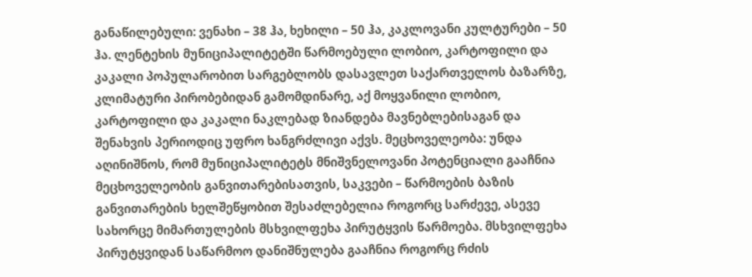განაწილებული: ვენახი – 38 ჰა, ხეხილი – 50 ჰა, კაკლოვანი კულტურები – 50 ჰა. ლენტეხის მუნიციპალიტეტში წარმოებული ლობიო, კარტოფილი და კაკალი პოპულარობით სარგებლობს დასავლეთ საქართველოს ბაზარზე, კლიმატური პირობებიდან გამომდინარე, აქ მოყვანილი ლობიო, კარტოფილი და კაკალი ნაკლებად ზიანდება მავნებლებისაგან და შენახვის პერიოდიც უფრო ხანგრძლივი აქვს. მეცხოველეობა: უნდა აღინიშნოს, რომ მუნიციპალიტეტს მნიშვნელოვანი პოტენციალი გააჩნია მეცხოველეობის განვითარებისათვის, საკვები – წარმოების ბაზის განვითარების ხელშეწყობით შესაძლებელია როგორც სარძევე, ასევე სახორცე მიმართულების მსხვილფეხა პირუტყვის წარმოება. მსხვილფეხა პირუტყვიდან საწარმოო დანიშნულება გააჩნია როგორც რძის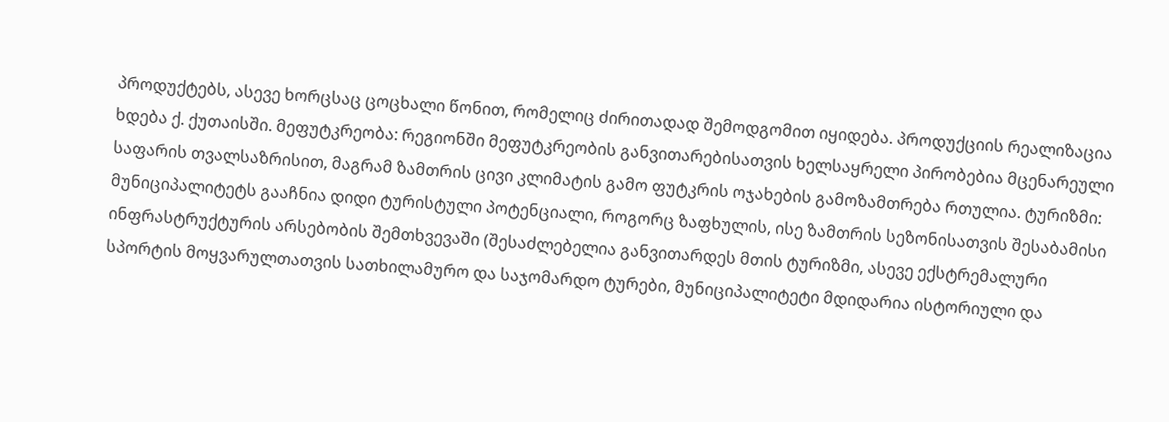პროდუქტებს, ასევე ხორცსაც ცოცხალი წონით, რომელიც ძირითადად შემოდგომით იყიდება. პროდუქციის რეალიზაცია ხდება ქ. ქუთაისში. მეფუტკრეობა: რეგიონში მეფუტკრეობის განვითარებისათვის ხელსაყრელი პირობებია მცენარეული საფარის თვალსაზრისით, მაგრამ ზამთრის ცივი კლიმატის გამო ფუტკრის ოჯახების გამოზამთრება რთულია. ტურიზმი: მუნიციპალიტეტს გააჩნია დიდი ტურისტული პოტენციალი, როგორც ზაფხულის, ისე ზამთრის სეზონისათვის შესაბამისი ინფრასტრუქტურის არსებობის შემთხვევაში (შესაძლებელია განვითარდეს მთის ტურიზმი, ასევე ექსტრემალური სპორტის მოყვარულთათვის სათხილამურო და საჯომარდო ტურები, მუნიციპალიტეტი მდიდარია ისტორიული და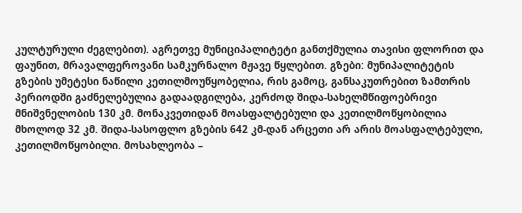კულტურული ძეგლებით). აგრეთვე მუნიციპალიტეტი განთქმულია თავისი ფლორით და ფაუნით, მრავალფეროვანი სამკურნალო მჟავე წყლებით. გზები: მუნიპალიტეტის გზების უმეტესი ნაწილი კეთილმოუწყობელია, რის გამოც, განსაკუთრებით ზამთრის პერიოდში გაძნელებულია გადაადგილება, კერძოდ შიდა-სახელმწიფოებრივი მნიშვნელობის 130 კმ. მონაკვეთიდან მოასფალტებული და კეთილმოწყობილია მხოლოდ 32 კმ. შიდა-სასოფლო გზების 642 კმ-დან არცეთი არ არის მოასფალტებული, კეთილმოწყობილი. მოსახლეობა –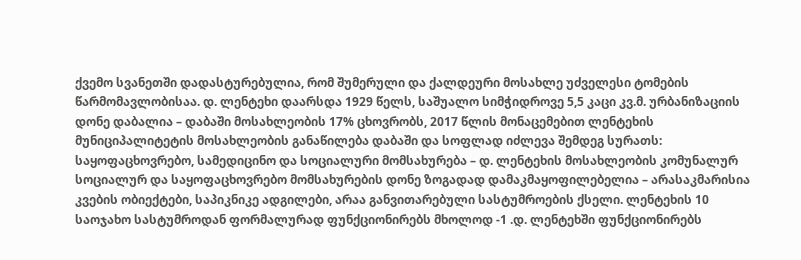ქვემო სვანეთში დადასტურებულია, რომ შუმერული და ქალდეური მოსახლე უძველესი ტომების წარმომავლობისაა. დ. ლენტეხი დაარსდა 1929 წელს, საშუალო სიმჭიდროვე 5,5 კაცი კვ.მ. ურბანიზაციის დონე დაბალია – დაბაში მოსახლეობის 17% ცხოვრობს, 2017 წლის მონაცემებით ლენტეხის მუნიციპალიტეტის მოსახლეობის განაწილება დაბაში და სოფლად იძლევა შემდეგ სურათს:
საყოფაცხოვრებო, სამედიცინო და სოციალური მომსახურება – დ. ლენტეხის მოსახლეობის კომუნალურ სოციალურ და საყოფაცხოვრებო მომსახურების დონე ზოგადად დამაკმაყოფილებელია – არასაკმარისია კვების ობიექტები, საპიკნიკე ადგილები, არაა განვითარებული სასტუმროების ქსელი. ლენტეხის 10 საოჯახო სასტუმროდან ფორმალურად ფუნქციონირებს მხოლოდ -1 .დ. ლენტეხში ფუნქციონირებს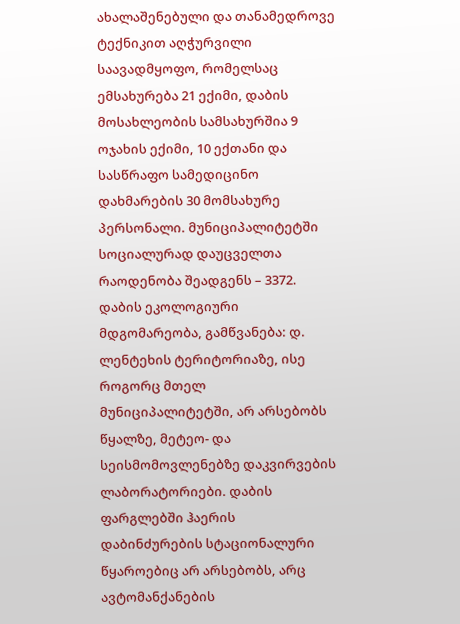ახალაშენებული და თანამედროვე ტექნიკით აღჭურვილი საავადმყოფო, რომელსაც ემსახურება 21 ექიმი, დაბის მოსახლეობის სამსახურშია 9 ოჯახის ექიმი, 10 ექთანი და სასწრაფო სამედიცინო დახმარების 30 მომსახურე პერსონალი. მუნიციპალიტეტში სოციალურად დაუცველთა რაოდენობა შეადგენს – 3372. დაბის ეკოლოგიური მდგომარეობა, გამწვანება: დ. ლენტეხის ტერიტორიაზე, ისე როგორც მთელ მუნიციპალიტეტში, არ არსებობს წყალზე, მეტეო- და სეისმომოვლენებზე დაკვირვების ლაბორატორიები. დაბის ფარგლებში ჰაერის დაბინძურების სტაციონალური წყაროებიც არ არსებობს, არც ავტომანქანების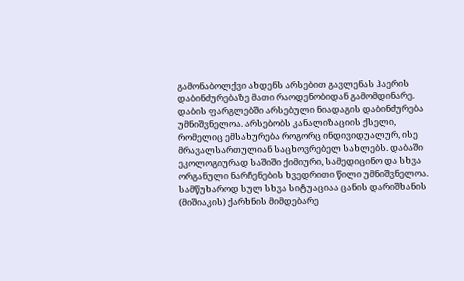გამონაბოლქვი ახდენს არსებით გავლენას ჰაერის დაბინძურებაზე მათი რაოდენობიდან გამომდინარე. დაბის ფარგლებში არსებული ნიადაგის დაბინძურება უმნიშვნელოა. არსებობს კანალიზაციის ქსელი, რომელიც ემსახურება როგორც ინდივიდუალურ, ისე მრავალსართულიან საცხოვრებელ სახლებს. დაბაში ეკოლოგიურად საშიში ქიმიური, სამედიცინო და სხვა ორგანული ნარჩენების ხვედრითი წილი უმნიშვნელოა. სამწუხაროდ სულ სხვა სიტუაციაა ცანის დარიშხანის (მიშიაკის) ქარხნის მიმდებარე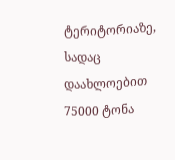ტერიტორიაზე, სადაც დაახლოებით 75000 ტონა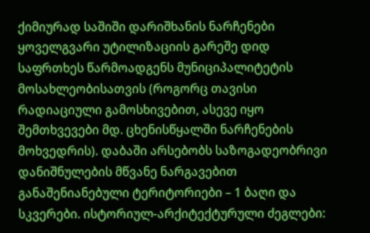ქიმიურად საშიში დარიშხანის ნარჩენები ყოველგვარი უტილიზაციის გარეშე დიდ საფრთხეს წარმოადგენს მუნიციპალიტეტის მოსახლეობისათვის (როგორც თავისი რადიაციული გამოსხივებით, ასევე იყო შემთხვევები მდ. ცხენისწყალში ნარჩენების მოხვედრის). დაბაში არსებობს საზოგადეობრივი დანიშნულების მწვანე ნარგავებით განაშენიანებული ტერიტორიები – 1 ბაღი და სკვერები. ისტორიულ-არქიტექტურული ძეგლები: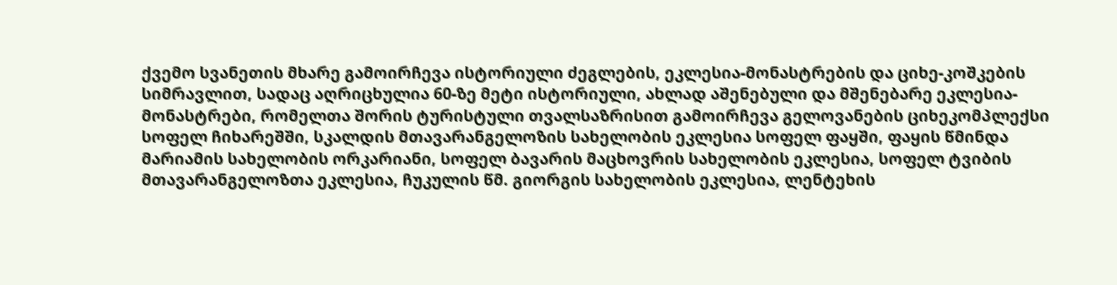ქვემო სვანეთის მხარე გამოირჩევა ისტორიული ძეგლების, ეკლესია-მონასტრების და ციხე-კოშკების სიმრავლით, სადაც აღრიცხულია 60-ზე მეტი ისტორიული, ახლად აშენებული და მშენებარე ეკლესია-მონასტრები, რომელთა შორის ტურისტული თვალსაზრისით გამოირჩევა გელოვანების ციხეკომპლექსი სოფელ ჩიხარეშში, სკალდის მთავარანგელოზის სახელობის ეკლესია სოფელ ფაყში, ფაყის წმინდა მარიამის სახელობის ორკარიანი, სოფელ ბავარის მაცხოვრის სახელობის ეკლესია, სოფელ ტვიბის მთავარანგელოზთა ეკლესია, ჩუკულის წმ. გიორგის სახელობის ეკლესია, ლენტეხის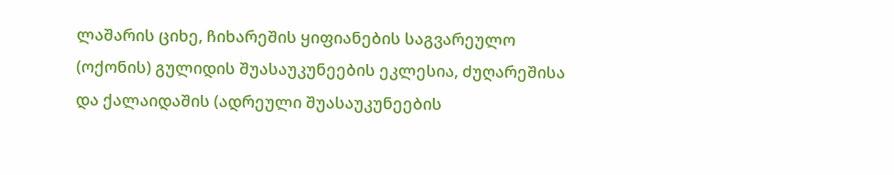ლაშარის ციხე, ჩიხარეშის ყიფიანების საგვარეულო (ოქონის) გულიდის შუასაუკუნეების ეკლესია, ძუღარეშისა და ქალაიდაშის (ადრეული შუასაუკუნეების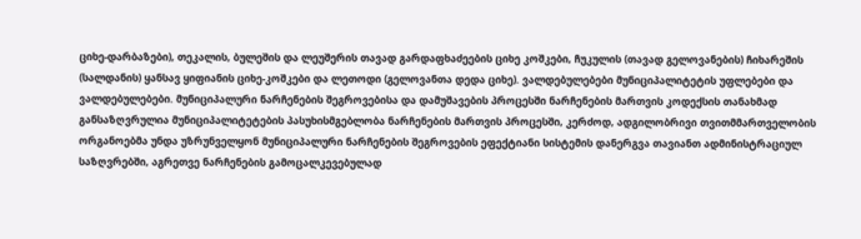ციხე-დარბაზები), თეკალის, ბულეშის და ლეუშერის თავად გარდაფხაძეების ციხე კოშკები, ჩუკულის (თავად გელოვანების) ჩიხარეშის (სალდანის) ყანსავ ყიფიანის ციხე-კოშკები და ლეთოდი (გელოვანთა დედა ციხე). ვალდებულებები მუნიციპალიტეტის უფლებები და ვალდებულებები. მუნიციპალური ნარჩენების შეგროვებისა და დამუშავების პროცესში ნარჩენების მართვის კოდექსის თანახმად განსაზღვრულია მუნიციპალიტეტების პასუხისმგებლობა ნარჩენების მართვის პროცესში, კერძოდ, ადგილობრივი თვითმმართველობის ორგანოებმა უნდა უზრუნველყონ მუნიციპალური ნარჩენების შეგროვების ეფექტიანი სისტემის დანერგვა თავიანთ ადმინისტრაციულ საზღვრებში, აგრეთვე ნარჩენების გამოცალკევებულად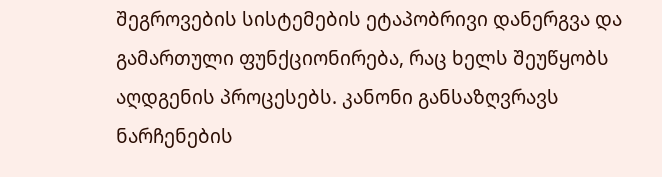შეგროვების სისტემების ეტაპობრივი დანერგვა და გამართული ფუნქციონირება, რაც ხელს შეუწყობს აღდგენის პროცესებს. კანონი განსაზღვრავს ნარჩენების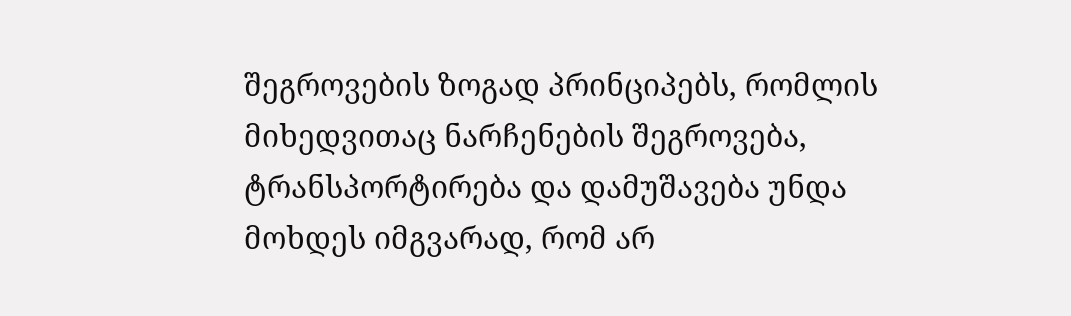შეგროვების ზოგად პრინციპებს, რომლის მიხედვითაც ნარჩენების შეგროვება, ტრანსპორტირება და დამუშავება უნდა მოხდეს იმგვარად, რომ არ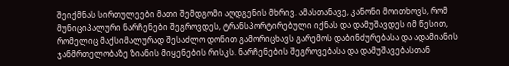შეიქმნას სირთულეები მათი შემდგომი აღდგენის მხრივ. ამასთანავე, კანონი მოითხოვს, რომ მუნიციპალური ნარჩენები შეგროვდეს, ტრანსპორტირებული იქნას და დამუშავდეს იმ წესით, რომელიც მაქსიმალურად შესაძლო დონით გამორიცხავს გარემოს დაბინძურებასა და ადამიანის ჯანმრთელობაზე ზიანის მიყენების რისკს. ნარჩენების შეგროვებასა და დამუშავებასთან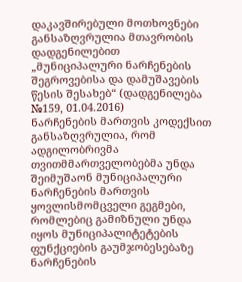დაკავშირებული მოთხოვნები განსაზღვრულია მთავრობის დადგენილებით „მუნიციპალური ნარჩენების შეგროვებისა და დამუშავების წესის შესახებ“ (დადგენილება №159, 01.04.2016)
ნარჩენების მართვის კოდექსით განსაზღვრულია, რომ ადგილობრივმა თვითმმართველობებმა უნდა შეიმუშაონ მუნიციპალური ნარჩენების მართვის ყოვლისმომცველი გეგმები, რომლებიც გამიზნული უნდა იყოს მუნიციპალიტეტების ფუნქციების გაუმჯობესებაზე ნარჩენების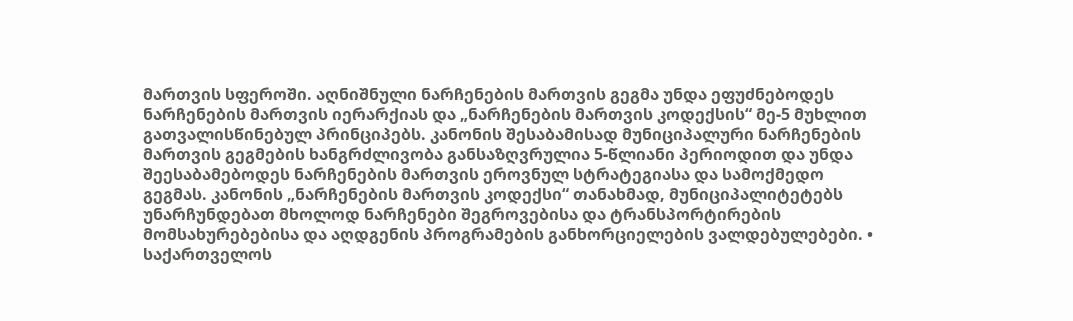მართვის სფეროში. აღნიშნული ნარჩენების მართვის გეგმა უნდა ეფუძნებოდეს ნარჩენების მართვის იერარქიას და „ნარჩენების მართვის კოდექსის“ მე-5 მუხლით გათვალისწინებულ პრინციპებს. კანონის შესაბამისად მუნიციპალური ნარჩენების მართვის გეგმების ხანგრძლივობა განსაზღვრულია 5-წლიანი პერიოდით და უნდა შეესაბამებოდეს ნარჩენების მართვის ეროვნულ სტრატეგიასა და სამოქმედო გეგმას. კანონის „ნარჩენების მართვის კოდექსი“ თანახმად, მუნიციპალიტეტებს უნარჩუნდებათ მხოლოდ ნარჩენები შეგროვებისა და ტრანსპორტირების მომსახურებებისა და აღდგენის პროგრამების განხორციელების ვალდებულებები. • საქართველოს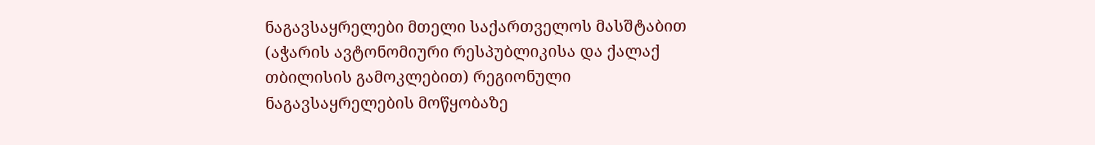ნაგავსაყრელები მთელი საქართველოს მასშტაბით (აჭარის ავტონომიური რესპუბლიკისა და ქალაქ თბილისის გამოკლებით) რეგიონული ნაგავსაყრელების მოწყობაზე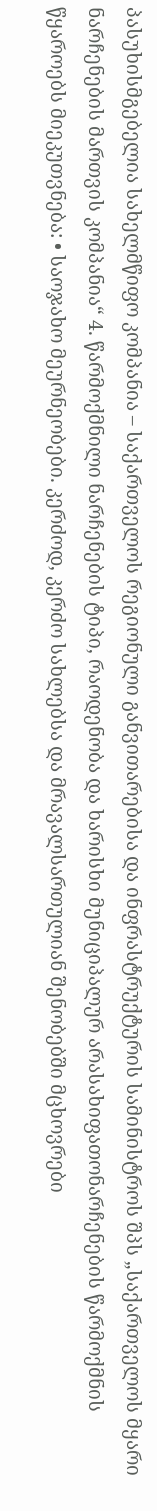პასუხისმგებელია სახელმწიფო კომპანია – საქართველოს რეგიონული განვითარებისა და ინფრასტრუქტურის სამინისტროს შპს „საქართველოს მყარი ნარჩენების მართვის კომპანია“ 4. წარმოქმნილი ნარჩენების ტიპი, რაოდენობა და ხარისხი მუნიციპალურ არასახიფათონარჩენების წარმოქმნის წყაროებს მიეკუთვნება: • საოჯახო მეურნეობები. კერძოდ, კერძო სახლებსა და მრავალსართულიან შენობებში მცხოვრები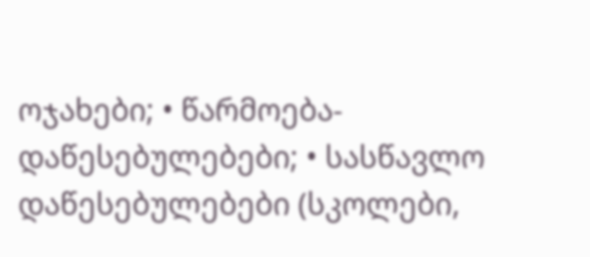ოჯახები; • წარმოება-დაწესებულებები; • სასწავლო დაწესებულებები (სკოლები,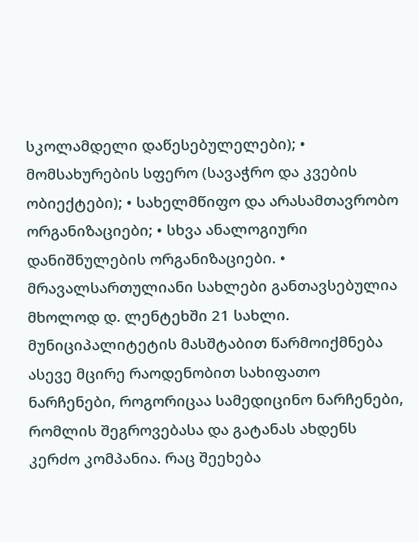სკოლამდელი დაწესებულელები); • მომსახურების სფერო (სავაჭრო და კვების ობიექტები); • სახელმწიფო და არასამთავრობო ორგანიზაციები; • სხვა ანალოგიური დანიშნულების ორგანიზაციები. • მრავალსართულიანი სახლები განთავსებულია მხოლოდ დ. ლენტეხში 21 სახლი. მუნიციპალიტეტის მასშტაბით წარმოიქმნება ასევე მცირე რაოდენობით სახიფათო ნარჩენები, როგორიცაა სამედიცინო ნარჩენები, რომლის შეგროვებასა და გატანას ახდენს კერძო კომპანია. რაც შეეხება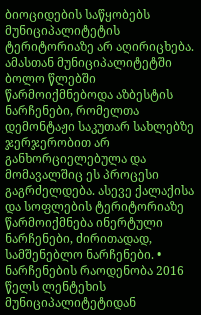ბიოციდების საწყობებს მუნიციპალიტეტის ტერიტორიაზე არ აღირიცხება. ამასთან მუნიციპალიტეტში ბოლო წლებში წარმოიქმნებოდა აზბესტის ნარჩენები, რომელთა დემონტაჟი საკუთარ სახლებზე ჯერჯერობით არ განხორციელებულა და მომავალშიც ეს პროცესი გაგრძელდება. ასევე ქალაქისა და სოფლების ტერიტორიაზე წარმოიქმნება ინერტული ნარჩენები, ძირითადად, სამშენებლო ნარჩენები. • ნარჩენების რაოდენობა 2016 წელს ლენტეხის მუნიციპალიტეტიდან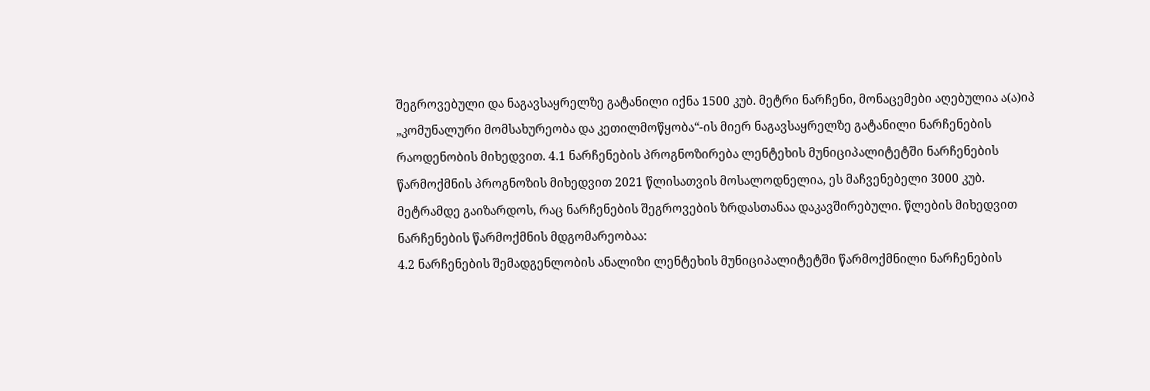შეგროვებული და ნაგავსაყრელზე გატანილი იქნა 1500 კუბ. მეტრი ნარჩენი, მონაცემები აღებულია ა(ა)იპ „კომუნალური მომსახურეობა და კეთილმოწყობა“-ის მიერ ნაგავსაყრელზე გატანილი ნარჩენების რაოდენობის მიხედვით. 4.1 ნარჩენების პროგნოზირება ლენტეხის მუნიციპალიტეტში ნარჩენების წარმოქმნის პროგნოზის მიხედვით 2021 წლისათვის მოსალოდნელია, ეს მაჩვენებელი 3000 კუბ. მეტრამდე გაიზარდოს, რაც ნარჩენების შეგროვების ზრდასთანაა დაკავშირებული. წლების მიხედვით ნარჩენების წარმოქმნის მდგომარეობაა:
4.2 ნარჩენების შემადგენლობის ანალიზი ლენტეხის მუნიციპალიტეტში წარმოქმნილი ნარჩენების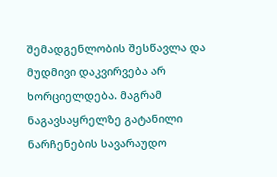შემადგენლობის შესწავლა და მუდმივი დაკვირვება არ ხორციელდება. მაგრამ ნაგავსაყრელზე გატანილი ნარჩენების სავარაუდო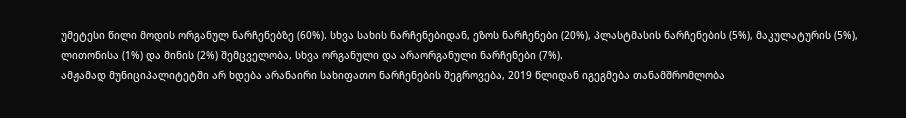უმეტესი წილი მოდის ორგანულ ნარჩენებზე (60%). სხვა სახის ნარჩენებიდან, ეზოს ნარჩენები (20%), პლასტმასის ნარჩენების (5%), მაკულატურის (5%), ლითონისა (1%) და მინის (2%) შემცველობა, სხვა ორგანული და არაორგანული ნარჩენები (7%).
ამჟამად მუნიციპალიტეტში არ ხდება არანაირი სახიფათო ნარჩენების შეგროვება, 2019 წლიდან იგეგმება თანამშრომლობა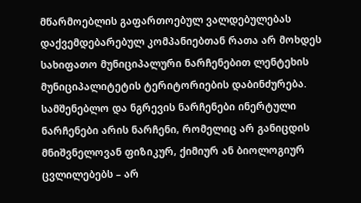მწარმოებლის გაფართოებულ ვალდებულებას დაქვემდებარებულ კომპანიებთან რათა არ მოხდეს სახიფათო მუნიციპალური ნარჩენებით ლენტეხის მუნიციპალიტეტის ტერიტორიების დაბინძურება. სამშენებლო და ნგრევის ნარჩენები ინერტული ნარჩენები არის ნარჩენი, რომელიც არ განიცდის მნიშვნელოვან ფიზიკურ, ქიმიურ ან ბიოლოგიურ ცვლილებებს – არ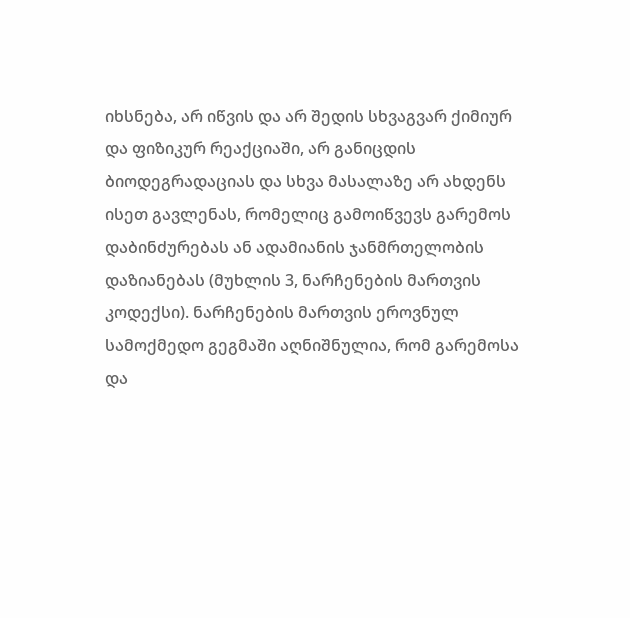იხსნება, არ იწვის და არ შედის სხვაგვარ ქიმიურ და ფიზიკურ რეაქციაში, არ განიცდის ბიოდეგრადაციას და სხვა მასალაზე არ ახდენს ისეთ გავლენას, რომელიც გამოიწვევს გარემოს დაბინძურებას ან ადამიანის ჯანმრთელობის დაზიანებას (მუხლის 3, ნარჩენების მართვის კოდექსი). ნარჩენების მართვის ეროვნულ სამოქმედო გეგმაში აღნიშნულია, რომ გარემოსა და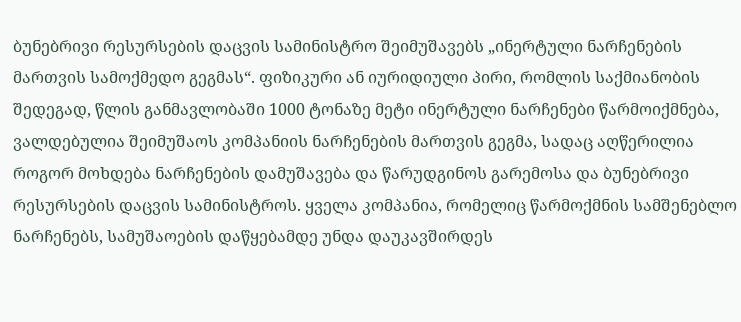ბუნებრივი რესურსების დაცვის სამინისტრო შეიმუშავებს „ინერტული ნარჩენების მართვის სამოქმედო გეგმას“. ფიზიკური ან იურიდიული პირი, რომლის საქმიანობის შედეგად, წლის განმავლობაში 1000 ტონაზე მეტი ინერტული ნარჩენები წარმოიქმნება, ვალდებულია შეიმუშაოს კომპანიის ნარჩენების მართვის გეგმა, სადაც აღწერილია როგორ მოხდება ნარჩენების დამუშავება და წარუდგინოს გარემოსა და ბუნებრივი რესურსების დაცვის სამინისტროს. ყველა კომპანია, რომელიც წარმოქმნის სამშენებლო ნარჩენებს, სამუშაოების დაწყებამდე უნდა დაუკავშირდეს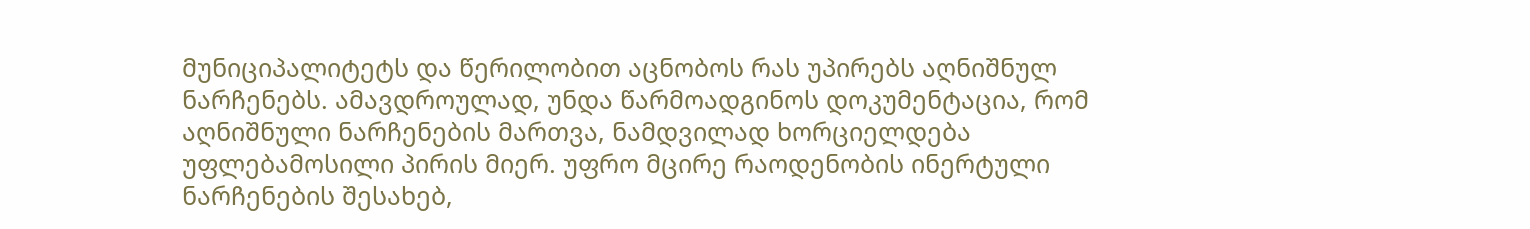მუნიციპალიტეტს და წერილობით აცნობოს რას უპირებს აღნიშნულ ნარჩენებს. ამავდროულად, უნდა წარმოადგინოს დოკუმენტაცია, რომ აღნიშნული ნარჩენების მართვა, ნამდვილად ხორციელდება უფლებამოსილი პირის მიერ. უფრო მცირე რაოდენობის ინერტული ნარჩენების შესახებ,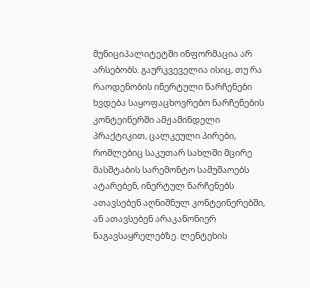მუნიციპალიტეტში ინფორმაცია არ არსებობს. გაურკვეველია ისიც, თუ რა რაოდენობის ინერტული ნარჩენები ხვდება საყოფაცხოვრებო ნარჩენების კონტეინერში ამჟამინდელი პრაქტიკით, ცალკეული პირები, რომლებიც საკუთარ სახლში მცირე მასშტაბის სარემონტო სამუშაოებს ატარებენ, ინერტულ ნარჩენებს ათავსებენ აღნიშნულ კონტეინერებში, ან ათავსებენ არაკანონიერ ნაგავსაყრელებზე. ლენტეხის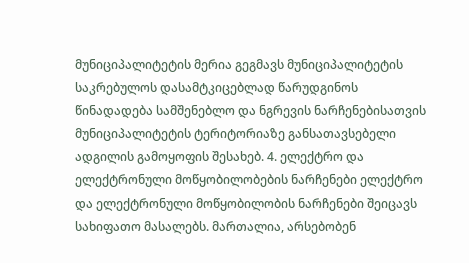მუნიციპალიტეტის მერია გეგმავს მუნიციპალიტეტის საკრებულოს დასამტკიცებლად წარუდგინოს წინადადება სამშენებლო და ნგრევის ნარჩენებისათვის მუნიციპალიტეტის ტერიტორიაზე განსათავსებელი ადგილის გამოყოფის შესახებ. 4. ელექტრო და ელექტრონული მოწყობილობების ნარჩენები ელექტრო და ელექტრონული მოწყობილობის ნარჩენები შეიცავს სახიფათო მასალებს. მართალია, არსებობენ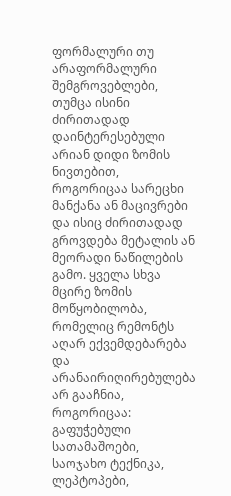ფორმალური თუ არაფორმალური შემგროვებლები, თუმცა ისინი ძირითადად დაინტერესებული არიან დიდი ზომის ნივთებით, როგორიცაა სარეცხი მანქანა ან მაცივრები და ისიც ძირითადად გროვდება მეტალის ან მეორადი ნაწილების გამო. ყველა სხვა მცირე ზომის მოწყობილობა, რომელიც რემონტს აღარ ექვემდებარება და არანაირიღირებულება არ გააჩნია, როგორიცაა: გაფუჭებული სათამაშოები, საოჯახო ტექნიკა, ლეპტოპები,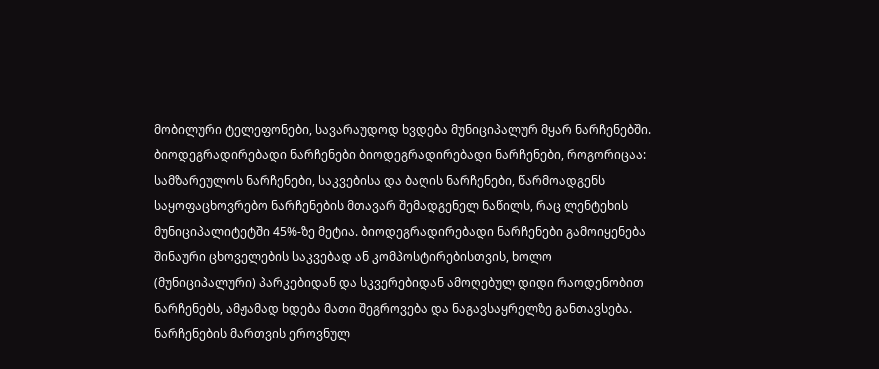მობილური ტელეფონები, სავარაუდოდ ხვდება მუნიციპალურ მყარ ნარჩენებში. ბიოდეგრადირებადი ნარჩენები ბიოდეგრადირებადი ნარჩენები, როგორიცაა: სამზარეულოს ნარჩენები, საკვებისა და ბაღის ნარჩენები, წარმოადგენს საყოფაცხოვრებო ნარჩენების მთავარ შემადგენელ ნაწილს, რაც ლენტეხის მუნიციპალიტეტში 45%-ზე მეტია. ბიოდეგრადირებადი ნარჩენები გამოიყენება შინაური ცხოველების საკვებად ან კომპოსტირებისთვის, ხოლო (მუნიციპალური) პარკებიდან და სკვერებიდან ამოღებულ დიდი რაოდენობით ნარჩენებს, ამჟამად ხდება მათი შეგროვება და ნაგავსაყრელზე განთავსება. ნარჩენების მართვის ეროვნულ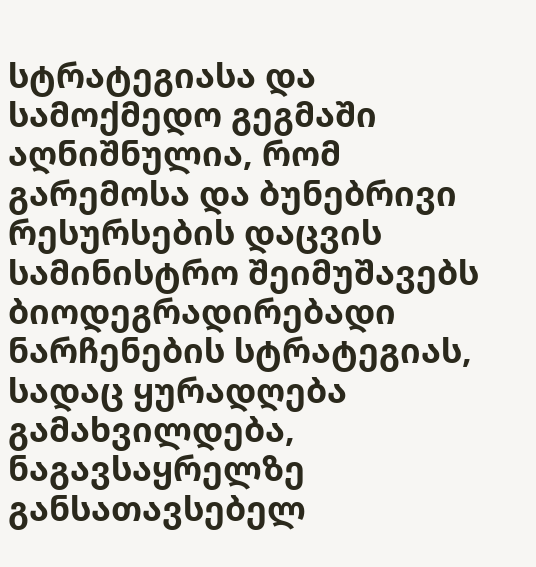სტრატეგიასა და სამოქმედო გეგმაში აღნიშნულია, რომ გარემოსა და ბუნებრივი რესურსების დაცვის სამინისტრო შეიმუშავებს ბიოდეგრადირებადი ნარჩენების სტრატეგიას, სადაც ყურადღება გამახვილდება, ნაგავსაყრელზე განსათავსებელ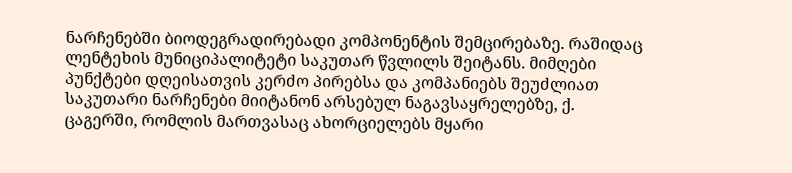ნარჩენებში ბიოდეგრადირებადი კომპონენტის შემცირებაზე. რაშიდაც ლენტეხის მუნიციპალიტეტი საკუთარ წვლილს შეიტანს. მიმღები პუნქტები დღეისათვის კერძო პირებსა და კომპანიებს შეუძლიათ საკუთარი ნარჩენები მიიტანონ არსებულ ნაგავსაყრელებზე, ქ. ცაგერში, რომლის მართვასაც ახორციელებს მყარი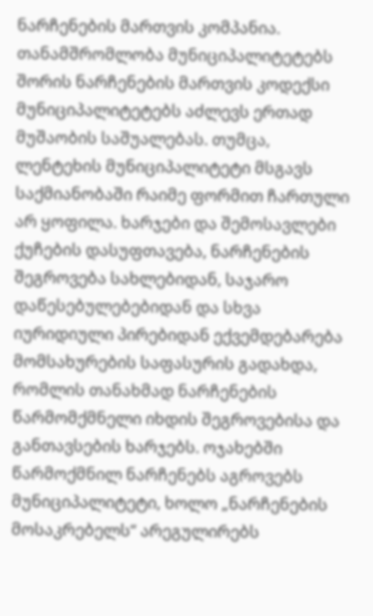ნარჩენების მართვის კომპანია. თანამშრომლობა მუნიციპალიტეტებს შორის ნარჩენების მართვის კოდექსი მუნიციპალიტეტებს აძლევს ერთად მუშაობის საშუალებას. თუმცა, ლენტეხის მუნიციპალიტეტი მსგავს საქმიანობაში რაიმე ფორმით ჩართული არ ყოფილა. ხარჯები და შემოსავლები ქუჩების დასუფთავება, ნარჩენების შეგროვება სახლებიდან, საჯარო დაწესებულებებიდან და სხვა იურიდიული პირებიდან ექვემდებარება მომსახურების საფასურის გადახდა, რომლის თანახმად ნარჩენების წარმომქმნელი იხდის შეგროვებისა და განთავსების ხარჯებს. ოჯახებში წარმოქმნილ ნარჩენებს აგროვებს მუნიციპალიტეტი, ხოლო „ნარჩენების მოსაკრებელს“ არეგულირებს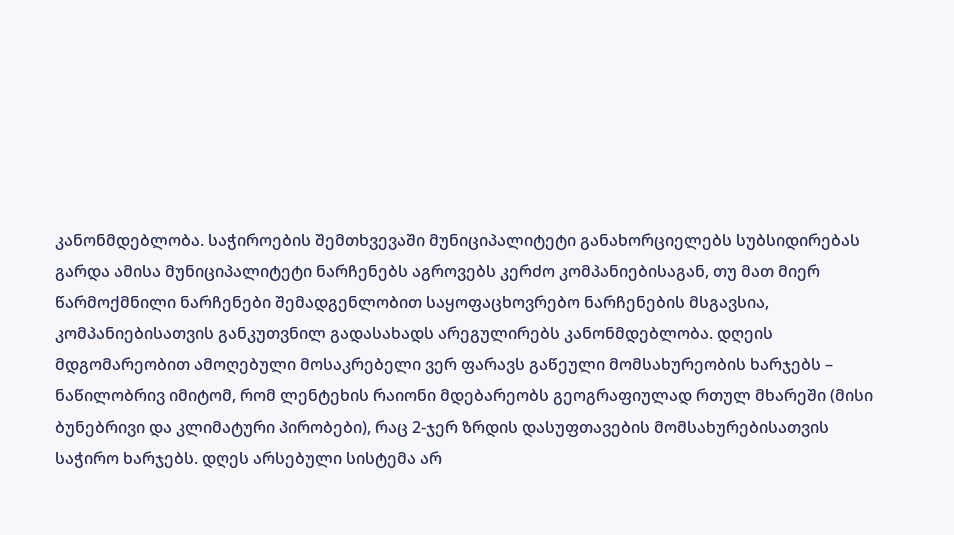კანონმდებლობა. საჭიროების შემთხვევაში მუნიციპალიტეტი განახორციელებს სუბსიდირებას გარდა ამისა მუნიციპალიტეტი ნარჩენებს აგროვებს კერძო კომპანიებისაგან, თუ მათ მიერ წარმოქმნილი ნარჩენები შემადგენლობით საყოფაცხოვრებო ნარჩენების მსგავსია, კომპანიებისათვის განკუთვნილ გადასახადს არეგულირებს კანონმდებლობა. დღეის მდგომარეობით ამოღებული მოსაკრებელი ვერ ფარავს გაწეული მომსახურეობის ხარჯებს – ნაწილობრივ იმიტომ, რომ ლენტეხის რაიონი მდებარეობს გეოგრაფიულად რთულ მხარეში (მისი ბუნებრივი და კლიმატური პირობები), რაც 2-ჯერ ზრდის დასუფთავების მომსახურებისათვის საჭირო ხარჯებს. დღეს არსებული სისტემა არ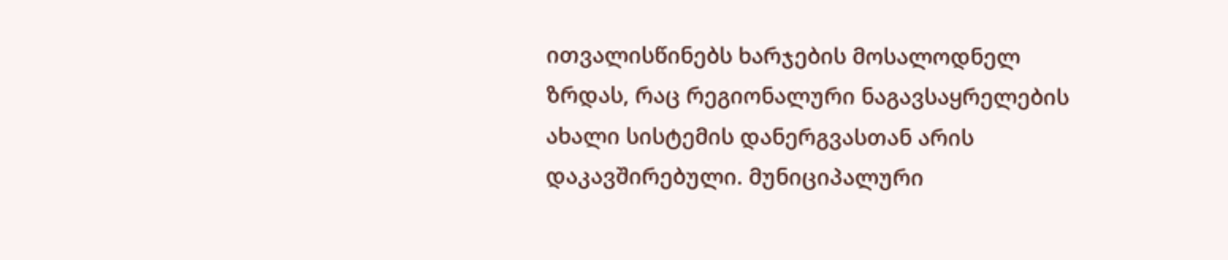ითვალისწინებს ხარჯების მოსალოდნელ ზრდას, რაც რეგიონალური ნაგავსაყრელების ახალი სისტემის დანერგვასთან არის დაკავშირებული. მუნიციპალური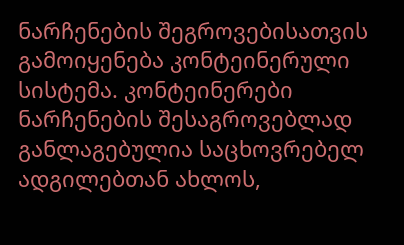ნარჩენების შეგროვებისათვის გამოიყენება კონტეინერული სისტემა. კონტეინერები ნარჩენების შესაგროვებლად განლაგებულია საცხოვრებელ ადგილებთან ახლოს,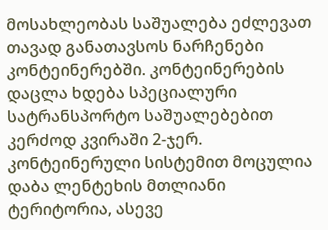მოსახლეობას საშუალება ეძლევათ თავად განათავსოს ნარჩენები კონტეინერებში. კონტეინერების დაცლა ხდება სპეციალური სატრანსპორტო საშუალებებით კერძოდ კვირაში 2-ჯერ. კონტეინერული სისტემით მოცულია დაბა ლენტეხის მთლიანი ტერიტორია, ასევე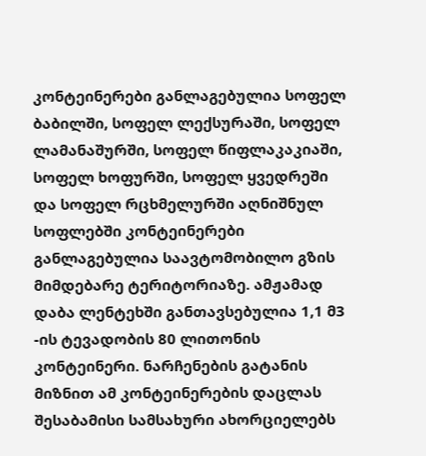კონტეინერები განლაგებულია სოფელ ბაბილში, სოფელ ლექსურაში, სოფელ ლამანაშურში, სოფელ წიფლაკაკიაში, სოფელ ხოფურში, სოფელ ყვედრეში და სოფელ რცხმელურში აღნიშნულ სოფლებში კონტეინერები განლაგებულია საავტომობილო გზის მიმდებარე ტერიტორიაზე. ამჟამად დაბა ლენტეხში განთავსებულია 1,1 მ3 -ის ტევადობის 80 ლითონის კონტეინერი. ნარჩენების გატანის მიზნით ამ კონტეინერების დაცლას შესაბამისი სამსახური ახორციელებს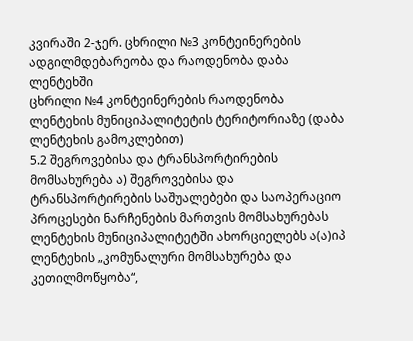კვირაში 2-ჯერ. ცხრილი №3 კონტეინერების ადგილმდებარეობა და რაოდენობა დაბა ლენტეხში
ცხრილი №4 კონტეინერების რაოდენობა ლენტეხის მუნიციპალიტეტის ტერიტორიაზე (დაბა ლენტეხის გამოკლებით)
5.2 შეგროვებისა და ტრანსპორტირების მომსახურება ა) შეგროვებისა და ტრანსპორტირების საშუალებები და საოპერაციო პროცესები ნარჩენების მართვის მომსახურებას ლენტეხის მუნიციპალიტეტში ახორციელებს ა(ა)იპ ლენტეხის „კომუნალური მომსახურება და კეთილმოწყობა“,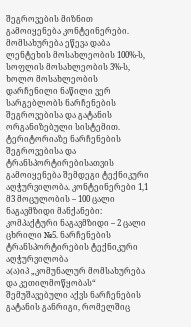შეგროვების მიზნით გამოიყენება კონტეინერები. მომსახურება ეწევა დაბა ლენტეხის მოსახლეობის 100%-ს, სოფლის მოსახლეობის 3%-ს, ხოლო მოსახლეობის დარჩენილი ნაწილი ვერ სარგებლობს ნარჩენების შეგროვებისა და გატანის ორგანიზებული სისტემით. ტერიტორიაზე ნარჩენების შეგროვებისა და ტრანსპორტირებისათვის გამოიყენება შემდეგი ტექნიკური აღჭურვილობა. კონტეინერები 1,1 მ3 მოცულობის – 100 ცალი ნაგავმზიდი მანქანები: კომპაქტური ნაგავმზიდი – 2 ცალი
ცხრილი №5. ნარჩენების ტრანსპორტირების ტექნიკური აღჭურვილობა
ა(ა)იპ „კომუნალურ მომსახურება და კეთილმოწყობას“ შემუშავებული აქვს ნარჩენების გატანის განრიგი, რომელშიც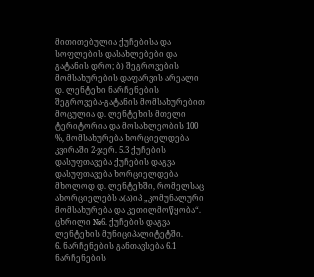მითითებულია ქუჩებისა და სოფლების დასახლებები და გატანის დრო; ბ) შეგროვების მომსახურების დაფარვის არეალი დ. ლენტეხი ნარჩენების შეგროვება-გატანის მომსახურებით მოცულია დ. ლენტეხის მთელი ტერიტორია და მოსახლეობის 100 %, მომსახურება ხორციელდება კვირაში 2-ჯერ. 5.3 ქუჩების დასუფთავება ქუჩების დაგვა დასუფთავება ხორციელდება მხოლოდ დ. ლენტეხში, რომელსაც ახორციელებს ა(ა)იპ „კომუნალური მომსახურება და კეთილმოწყობა“. ცხრილი №6. ქუჩების დაგვა ლენტეხის მუნიციპალიტეტში.
6. ნარჩენების განთავსება 6.1 ნარჩენების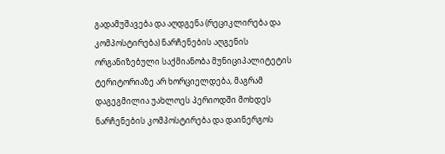გადამუშავება და აღდგენა (რეციკლირება და კომპოსტირება) ნარჩენების აღგენის ორგანიზებული საქმიანობა მუნიციპალიტეტის ტერიტორიაზე არ ხორციელდება, მაგრამ დაგეგმილია უახლოეს პერიოდში მოხდეს ნარჩენების კომპოსტირება და დაინერგოს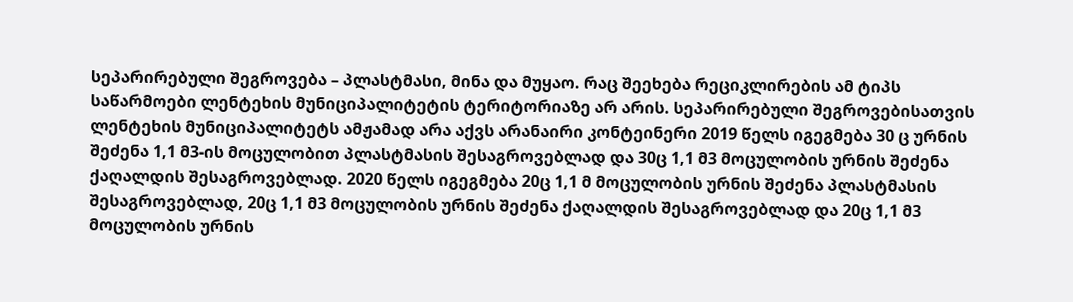სეპარირებული შეგროვება – პლასტმასი, მინა და მუყაო. რაც შეეხება რეციკლირების ამ ტიპს საწარმოები ლენტეხის მუნიციპალიტეტის ტერიტორიაზე არ არის. სეპარირებული შეგროვებისათვის ლენტეხის მუნიციპალიტეტს ამჟამად არა აქვს არანაირი კონტეინერი 2019 წელს იგეგმება 30 ც ურნის შეძენა 1,1 მ3-ის მოცულობით პლასტმასის შესაგროვებლად და 30ც 1,1 მ3 მოცულობის ურნის შეძენა ქაღალდის შესაგროვებლად. 2020 წელს იგეგმება 20ც 1,1 მ მოცულობის ურნის შეძენა პლასტმასის შესაგროვებლად, 20ც 1,1 მ3 მოცულობის ურნის შეძენა ქაღალდის შესაგროვებლად და 20ც 1,1 მ3 მოცულობის ურნის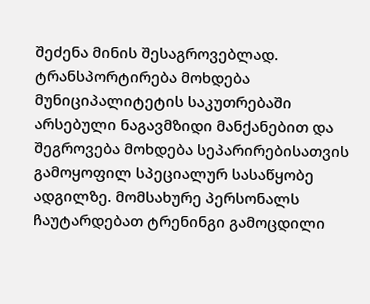შეძენა მინის შესაგროვებლად. ტრანსპორტირება მოხდება მუნიციპალიტეტის საკუთრებაში არსებული ნაგავმზიდი მანქანებით და შეგროვება მოხდება სეპარირებისათვის გამოყოფილ სპეციალურ სასაწყობე ადგილზე. მომსახურე პერსონალს ჩაუტარდებათ ტრენინგი გამოცდილი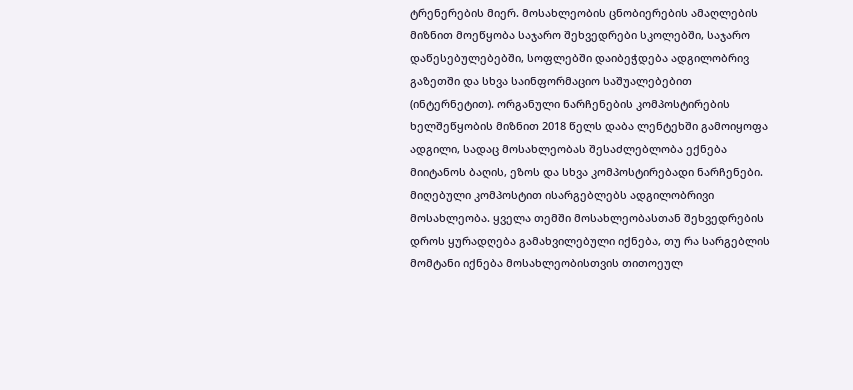ტრენერების მიერ. მოსახლეობის ცნობიერების ამაღლების მიზნით მოეწყობა საჯარო შეხვედრები სკოლებში, საჯარო დაწესებულებებში, სოფლებში დაიბეჭდება ადგილობრივ გაზეთში და სხვა საინფორმაციო საშუალებებით (ინტერნეტით). ორგანული ნარჩენების კომპოსტირების ხელშეწყობის მიზნით 2018 წელს დაბა ლენტეხში გამოიყოფა ადგილი, სადაც მოსახლეობას შესაძლებლობა ექნება მიიტანოს ბაღის, ეზოს და სხვა კომპოსტირებადი ნარჩენები. მიღებული კომპოსტით ისარგებლებს ადგილობრივი მოსახლეობა. ყველა თემში მოსახლეობასთან შეხვედრების დროს ყურადღება გამახვილებული იქნება, თუ რა სარგებლის მომტანი იქნება მოსახლეობისთვის თითოეულ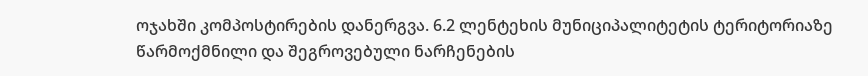ოჯახში კომპოსტირების დანერგვა. 6.2 ლენტეხის მუნიციპალიტეტის ტერიტორიაზე წარმოქმნილი და შეგროვებული ნარჩენების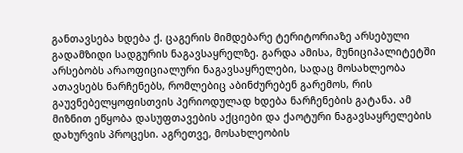განთავსება ხდება ქ. ცაგერის მიმდებარე ტერიტორიაზე არსებული გადამზიდი სადგურის ნაგავსაყრელზე. გარდა ამისა, მუნიციპალიტეტში არსებობს არაოფიციალური ნაგავსაყრელები, სადაც მოსახლეობა ათავსებს ნარჩენებს, რომლებიც აბინძურებენ გარემოს, რის გაუვნებელყოფისთვის პერიოდულად ხდება ნარჩენების გატანა. ამ მიზნით ეწყობა დასუფთავების აქციები და ქაოტური ნაგავსაყრელების დახურვის პროცესი. აგრეთვე, მოსახლეობის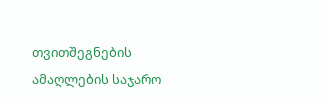თვითშეგნების ამაღლების საჯარო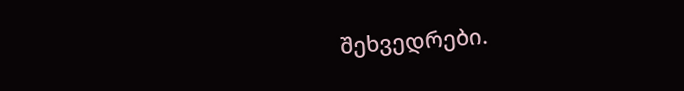შეხვედრები.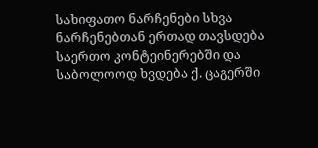სახიფათო ნარჩენები სხვა ნარჩენებთან ერთად თავსდება საერთო კონტეინერებში და საბოლოოდ ხვდება ქ. ცაგერში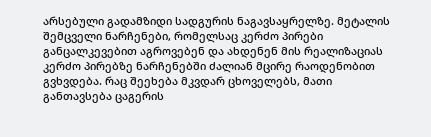არსებული გადამზიდი სადგურის ნაგავსაყრელზე. მეტალის შემცველი ნარჩენები, რომელსაც კერძო პირები განცალკევებით აგროვებენ და ახდენენ მის რეალიზაციას კერძო პირებზე ნარჩენებში ძალიან მცირე რაოდენობით გვხვდება. რაც შეეხება მკვდარ ცხოველებს, მათი განთავსება ცაგერის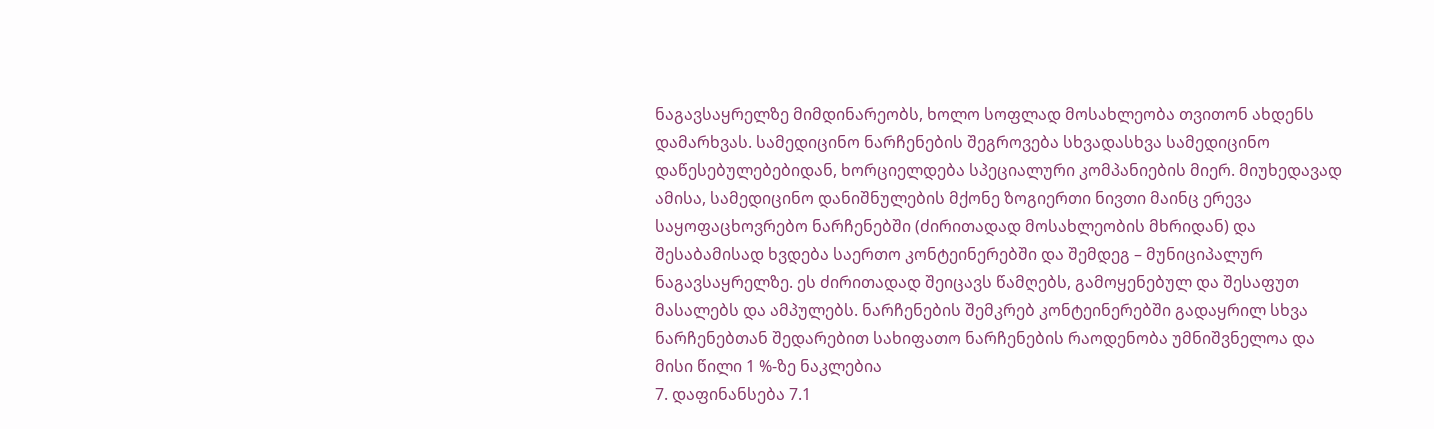ნაგავსაყრელზე მიმდინარეობს, ხოლო სოფლად მოსახლეობა თვითონ ახდენს დამარხვას. სამედიცინო ნარჩენების შეგროვება სხვადასხვა სამედიცინო დაწესებულებებიდან, ხორციელდება სპეციალური კომპანიების მიერ. მიუხედავად ამისა, სამედიცინო დანიშნულების მქონე ზოგიერთი ნივთი მაინც ერევა საყოფაცხოვრებო ნარჩენებში (ძირითადად მოსახლეობის მხრიდან) და შესაბამისად ხვდება საერთო კონტეინერებში და შემდეგ – მუნიციპალურ ნაგავსაყრელზე. ეს ძირითადად შეიცავს წამღებს, გამოყენებულ და შესაფუთ მასალებს და ამპულებს. ნარჩენების შემკრებ კონტეინერებში გადაყრილ სხვა ნარჩენებთან შედარებით სახიფათო ნარჩენების რაოდენობა უმნიშვნელოა და მისი წილი 1 %-ზე ნაკლებია
7. დაფინანსება 7.1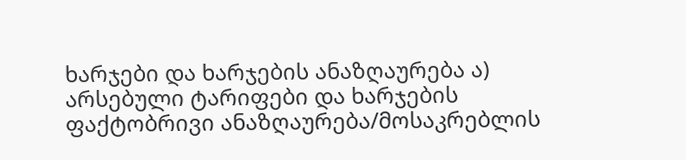ხარჯები და ხარჯების ანაზღაურება ა) არსებული ტარიფები და ხარჯების ფაქტობრივი ანაზღაურება/მოსაკრებლის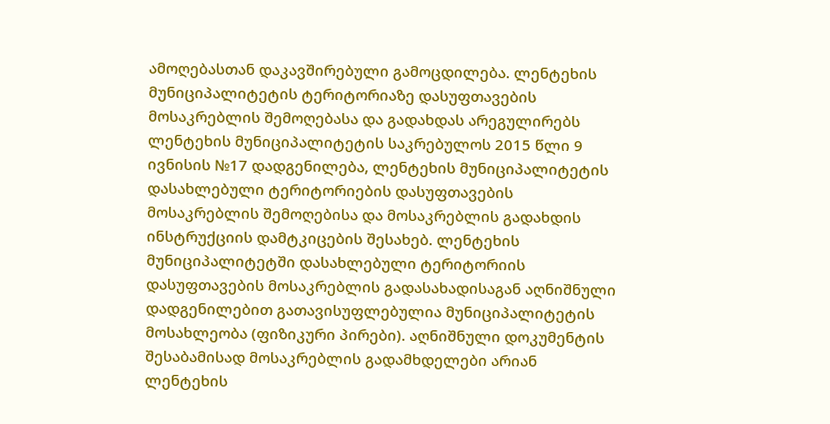ამოღებასთან დაკავშირებული გამოცდილება. ლენტეხის მუნიციპალიტეტის ტერიტორიაზე დასუფთავების მოსაკრებლის შემოღებასა და გადახდას არეგულირებს ლენტეხის მუნიციპალიტეტის საკრებულოს 2015 წლი 9 ივნისის №17 დადგენილება, ლენტეხის მუნიციპალიტეტის დასახლებული ტერიტორიების დასუფთავების მოსაკრებლის შემოღებისა და მოსაკრებლის გადახდის ინსტრუქციის დამტკიცების შესახებ. ლენტეხის მუნიციპალიტეტში დასახლებული ტერიტორიის დასუფთავების მოსაკრებლის გადასახადისაგან აღნიშნული დადგენილებით გათავისუფლებულია მუნიციპალიტეტის მოსახლეობა (ფიზიკური პირები). აღნიშნული დოკუმენტის შესაბამისად მოსაკრებლის გადამხდელები არიან ლენტეხის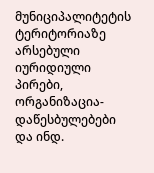მუნიციპალიტეტის ტერიტორიაზე არსებული იურიდიული პირები, ორგანიზაცია-დაწესბულებები და ინდ.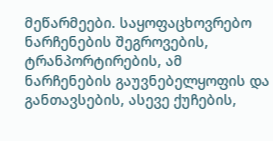მეწარმეები. საყოფაცხოვრებო ნარჩენების შეგროვების, ტრანპორტირების, ამ ნარჩენების გაუვნებელყოფის და განთავსების, ასევე ქუჩების,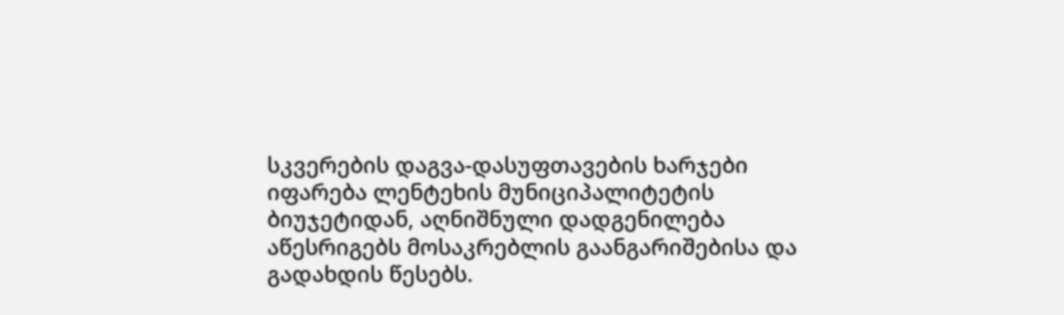სკვერების დაგვა-დასუფთავების ხარჯები იფარება ლენტეხის მუნიციპალიტეტის ბიუჯეტიდან, აღნიშნული დადგენილება აწესრიგებს მოსაკრებლის გაანგარიშებისა და გადახდის წესებს.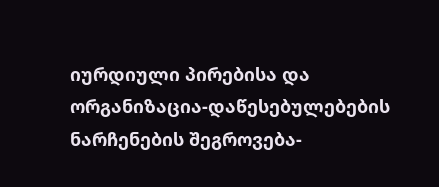იურდიული პირებისა და ორგანიზაცია-დაწესებულებების ნარჩენების შეგროვება-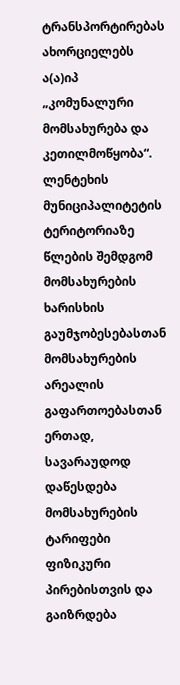ტრანსპორტირებას ახორციელებს ა(ა)იპ „კომუნალური მომსახურება და კეთილმოწყობა“. ლენტეხის მუნიციპალიტეტის ტერიტორიაზე წლების შემდგომ მომსახურების ხარისხის გაუმჯობესებასთან მომსახურების არეალის გაფართოებასთან ერთად, სავარაუდოდ დაწესდება მომსახურების ტარიფები ფიზიკური პირებისთვის და გაიზრდება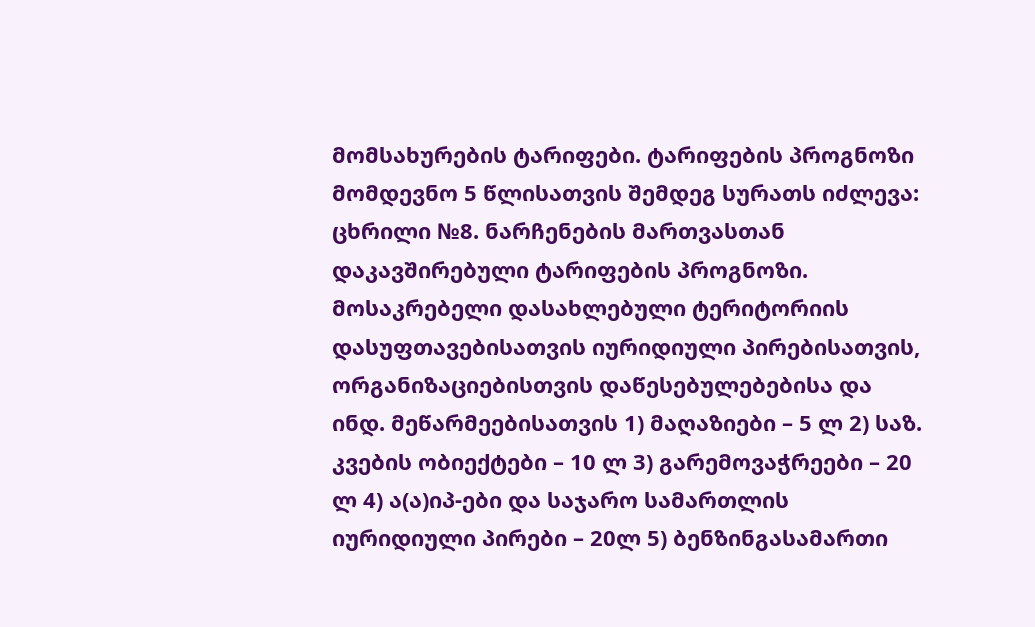მომსახურების ტარიფები. ტარიფების პროგნოზი მომდევნო 5 წლისათვის შემდეგ სურათს იძლევა:
ცხრილი №8. ნარჩენების მართვასთან დაკავშირებული ტარიფების პროგნოზი.
მოსაკრებელი დასახლებული ტერიტორიის დასუფთავებისათვის იურიდიული პირებისათვის, ორგანიზაციებისთვის დაწესებულებებისა და ინდ. მეწარმეებისათვის 1) მაღაზიები – 5 ლ 2) საზ. კვების ობიექტები – 10 ლ 3) გარემოვაჭრეები – 20 ლ 4) ა(ა)იპ-ები და საჯარო სამართლის იურიდიული პირები – 20ლ 5) ბენზინგასამართი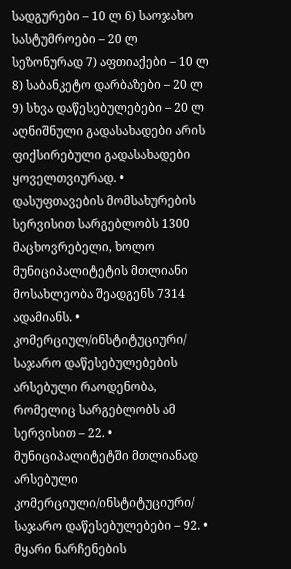სადგურები – 10 ლ 6) საოჯახო სასტუმროები – 20 ლ სეზონურად 7) აფთიაქები – 10 ლ 8) საბანკეტო დარბაზები – 20 ლ 9) სხვა დაწესებულებები – 20 ლ აღნიშნული გადასახადები არის ფიქსირებული გადასახადები ყოველთვიურად. • დასუფთავების მომსახურების სერვისით სარგებლობს 1300 მაცხოვრებელი, ხოლო მუნიციპალიტეტის მთლიანი მოსახლეობა შეადგენს 7314 ადამიანს. • კომერციულ/ინსტიტუციური/ საჯარო დაწესებულებების არსებული რაოდენობა, რომელიც სარგებლობს ამ სერვისით – 22. • მუნიციპალიტეტში მთლიანად არსებული კომერციული/ინსტიტუციური/ საჯარო დაწესებულებები – 92. • მყარი ნარჩენების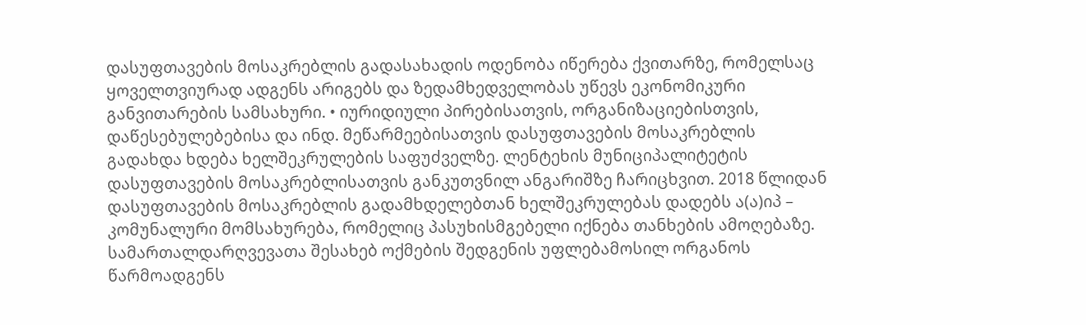დასუფთავების მოსაკრებლის გადასახადის ოდენობა იწერება ქვითარზე, რომელსაც ყოველთვიურად ადგენს არიგებს და ზედამხედველობას უწევს ეკონომიკური განვითარების სამსახური. • იურიდიული პირებისათვის, ორგანიზაციებისთვის, დაწესებულებებისა და ინდ. მეწარმეებისათვის დასუფთავების მოსაკრებლის გადახდა ხდება ხელშეკრულების საფუძველზე. ლენტეხის მუნიციპალიტეტის დასუფთავების მოსაკრებლისათვის განკუთვნილ ანგარიშზე ჩარიცხვით. 2018 წლიდან დასუფთავების მოსაკრებლის გადამხდელებთან ხელშეკრულებას დადებს ა(ა)იპ – კომუნალური მომსახურება, რომელიც პასუხისმგებელი იქნება თანხების ამოღებაზე. სამართალდარღვევათა შესახებ ოქმების შედგენის უფლებამოსილ ორგანოს წარმოადგენს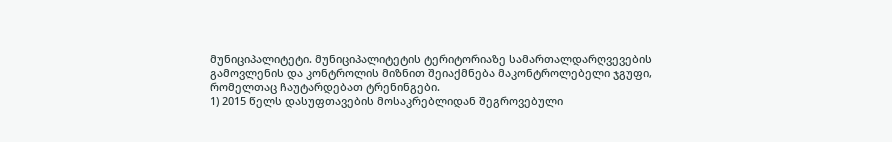მუნიციპალიტეტი. მუნიციპალიტეტის ტერიტორიაზე სამართალდარღვევების გამოვლენის და კონტროლის მიზნით შეიაქმნება მაკონტროლებელი ჯგუფი, რომელთაც ჩაუტარდებათ ტრენინგები.
1) 2015 წელს დასუფთავების მოსაკრებლიდან შეგროვებული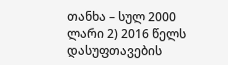თანხა – სულ 2000 ლარი 2) 2016 წელს დასუფთავების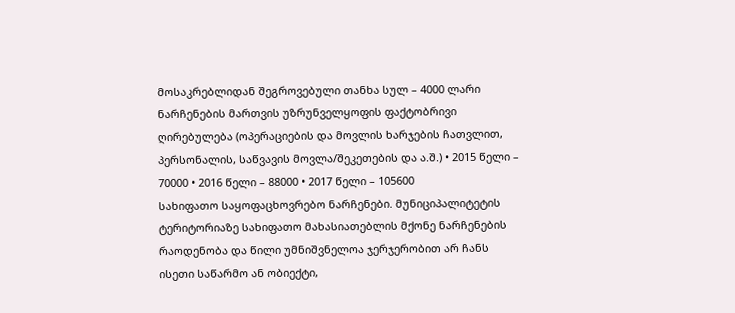მოსაკრებლიდან შეგროვებული თანხა სულ – 4000 ლარი ნარჩენების მართვის უზრუნველყოფის ფაქტობრივი ღირებულება (ოპერაციების და მოვლის ხარჯების ჩათვლით, პერსონალის, საწვავის მოვლა/შეკეთების და ა.შ.) • 2015 წელი – 70000 • 2016 წელი – 88000 • 2017 წელი – 105600
სახიფათო საყოფაცხოვრებო ნარჩენები. მუნიციპალიტეტის ტერიტორიაზე სახიფათო მახასიათებლის მქონე ნარჩენების რაოდენობა და წილი უმნიშვნელოა ჯერჯერობით არ ჩანს ისეთი საწარმო ან ობიექტი,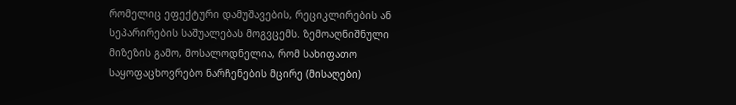რომელიც ეფექტური დამუშავების, რეციკლირების ან სეპარირების საშუალებას მოგვცემს. ზემოაღნიშნული მიზეზის გამო, მოსალოდნელია, რომ სახიფათო საყოფაცხოვრებო ნარჩენების მცირე (მისაღები)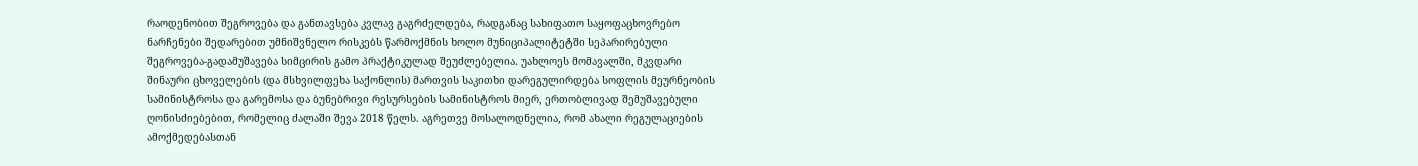რაოდენობით შეგროვება და განთავსება კვლავ გაგრძელდება, რადგანაც სახიფათო საყოფაცხოვრებო ნარჩენები შედარებით უმნიშვნელო რისკებს წარმოქმნის ხოლო მუნიციპალიტეტში სეპარირებული შეგროვება-გადამუშავება სიმცირის გამო პრაქტიკულად შეუძლებელია. უახლოეს მომავალში, მკვდარი შინაური ცხოველების (და მსხვილფეხა საქონლის) მართვის საკითხი დარეგულირდება სოფლის მეურნეობის სამინისტროსა და გარემოსა და ბუნებრივი რესურსების სამინისტროს მიერ, ერთობლივად შემუშავებული ღონისძიებებით, რომელიც ძალაში შევა 2018 წელს. აგრეთვე მოსალოდნელია, რომ ახალი რეგულაციების ამოქმედებასთან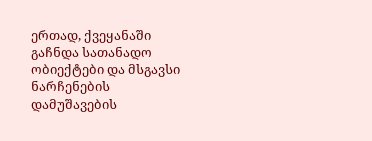ერთად, ქვეყანაში გაჩნდა სათანადო ობიექტები და მსგავსი ნარჩენების დამუშავების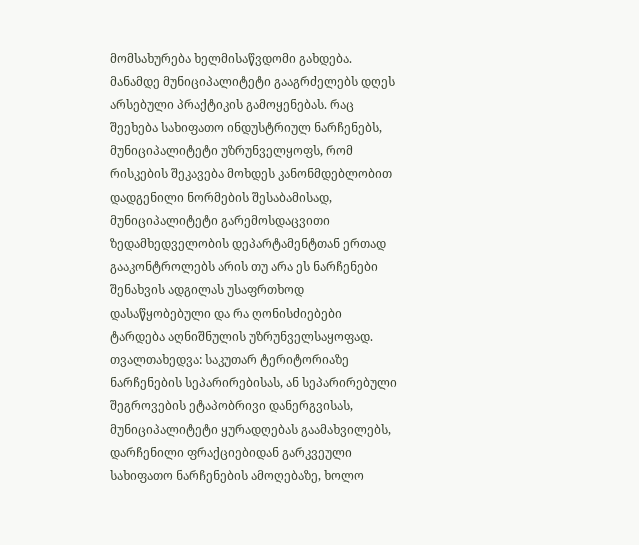მომსახურება ხელმისაწვდომი გახდება. მანამდე მუნიციპალიტეტი გააგრძელებს დღეს არსებული პრაქტიკის გამოყენებას. რაც შეეხება სახიფათო ინდუსტრიულ ნარჩენებს, მუნიციპალიტეტი უზრუნველყოფს, რომ რისკების შეკავება მოხდეს კანონმდებლობით დადგენილი ნორმების შესაბამისად, მუნიციპალიტეტი გარემოსდაცვითი ზედამხედველობის დეპარტამენტთან ერთად გააკონტროლებს არის თუ არა ეს ნარჩენები შენახვის ადგილას უსაფრთხოდ დასაწყობებული და რა ღონისძიებები ტარდება აღნიშნულის უზრუნველსაყოფად. თვალთახედვა: საკუთარ ტერიტორიაზე ნარჩენების სეპარირებისას, ან სეპარირებული შეგროვების ეტაპობრივი დანერგვისას, მუნიციპალიტეტი ყურადღებას გაამახვილებს, დარჩენილი ფრაქციებიდან გარკვეული სახიფათო ნარჩენების ამოღებაზე, ხოლო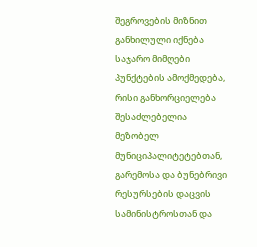შეგროვების მიზნით განხილული იქნება საჯარო მიმღები პუნქტების ამოქმედება, რისი განხორციელება შესაძლებელია მეზობელ მუნიციპალიტეტებთან, გარემოსა და ბუნებრივი რესურსების დაცვის სამინისტროსთან და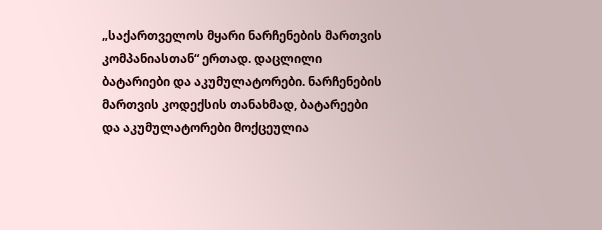„საქართველოს მყარი ნარჩენების მართვის კომპანიასთან“ ერთად. დაცლილი ბატარიები და აკუმულატორები. ნარჩენების მართვის კოდექსის თანახმად, ბატარეები და აკუმულატორები მოქცეულია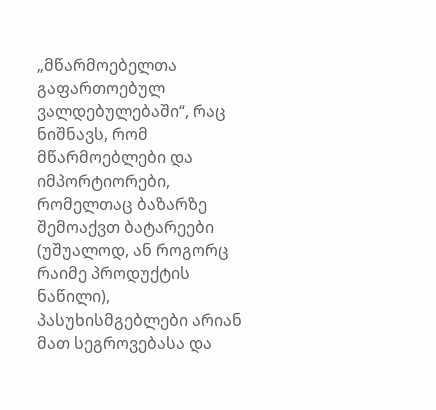„მწარმოებელთა გაფართოებულ ვალდებულებაში“, რაც ნიშნავს, რომ მწარმოებლები და იმპორტიორები, რომელთაც ბაზარზე შემოაქვთ ბატარეები (უშუალოდ, ან როგორც რაიმე პროდუქტის ნაწილი), პასუხისმგებლები არიან მათ სეგროვებასა და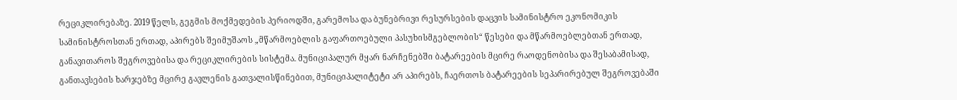რეციკლირებაზე. 2019 წელს, გეგმის მოქმედების პერიოდში, გარემოსა და ბუნებრივი რესურსების დაცვის სამინისტრო ეკონომიკის სამინისტროსთან ერთად, აპირებს შეიმუშაოს „მწარმოებლის გაფართოებული პასუხისმგებლობის“ წესები და მწარმოებლებთან ერთად, განავითაროს შეგროვებისა და რეციკლირების სისტემა. მუნიციპალურ მყარ ნარჩენებში ბატარეების მცირე რაოდენობისა და შესაბამისად, განთავსების ხარჯებზე მცირე გავლენის გათვალისწინებით, მუნიციპალიტეტი არ აპირებს, ჩაერთოს ბატარეების სეპარირებულ შეგროვებაში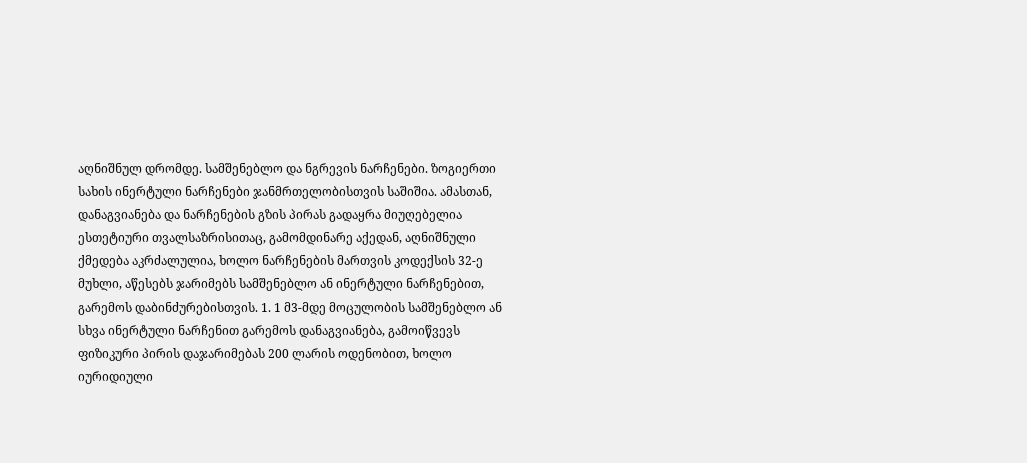აღნიშნულ დრომდე. სამშენებლო და ნგრევის ნარჩენები. ზოგიერთი სახის ინერტული ნარჩენები ჯანმრთელობისთვის საშიშია. ამასთან, დანაგვიანება და ნარჩენების გზის პირას გადაყრა მიუღებელია ესთეტიური თვალსაზრისითაც, გამომდინარე აქედან, აღნიშნული ქმედება აკრძალულია, ხოლო ნარჩენების მართვის კოდექსის 32-ე მუხლი, აწესებს ჯარიმებს სამშენებლო ან ინერტული ნარჩენებით, გარემოს დაბინძურებისთვის. 1. 1 მ3-მდე მოცულობის სამშენებლო ან სხვა ინერტული ნარჩენით გარემოს დანაგვიანება, გამოიწვევს ფიზიკური პირის დაჯარიმებას 200 ლარის ოდენობით, ხოლო იურიდიული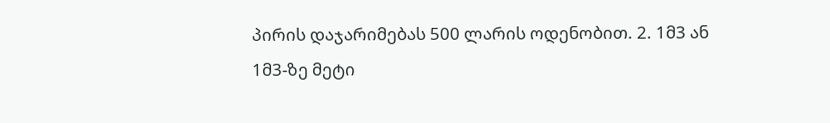პირის დაჯარიმებას 500 ლარის ოდენობით. 2. 1მ3 ან 1მ3-ზე მეტი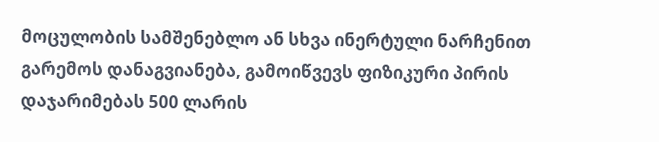მოცულობის სამშენებლო ან სხვა ინერტული ნარჩენით გარემოს დანაგვიანება, გამოიწვევს ფიზიკური პირის დაჯარიმებას 500 ლარის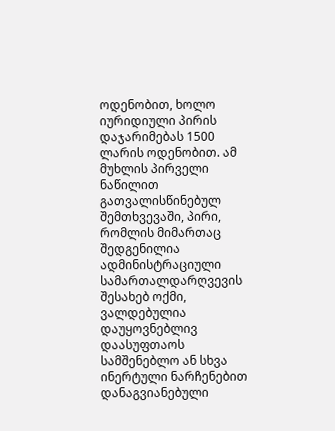ოდენობით, ხოლო იურიდიული პირის დაჯარიმებას 1500 ლარის ოდენობით. ამ მუხლის პირველი ნაწილით გათვალისწინებულ შემთხვევაში, პირი, რომლის მიმართაც შედგენილია ადმინისტრაციული სამართალდარღვევის შესახებ ოქმი, ვალდებულია დაუყოვნებლივ დაასუფთაოს სამშენებლო ან სხვა ინერტული ნარჩენებით დანაგვიანებული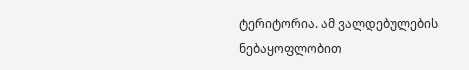ტერიტორია. ამ ვალდებულების ნებაყოფლობით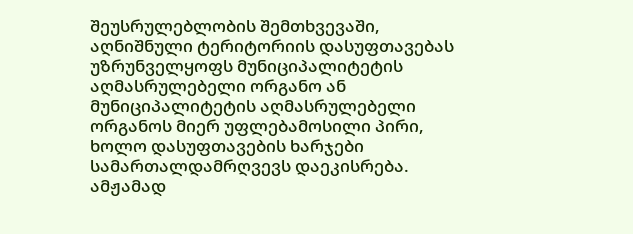შეუსრულებლობის შემთხვევაში, აღნიშნული ტერიტორიის დასუფთავებას უზრუნველყოფს მუნიციპალიტეტის აღმასრულებელი ორგანო ან მუნიციპალიტეტის აღმასრულებელი ორგანოს მიერ უფლებამოსილი პირი, ხოლო დასუფთავების ხარჯები სამართალდამრღვევს დაეკისრება. ამჟამად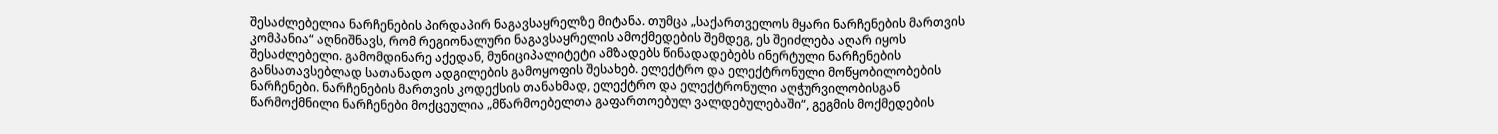შესაძლებელია ნარჩენების პირდაპირ ნაგავსაყრელზე მიტანა. თუმცა „საქართველოს მყარი ნარჩენების მართვის კომპანია“ აღნიშნავს, რომ რეგიონალური ნაგავსაყრელის ამოქმედების შემდეგ, ეს შეიძლება აღარ იყოს შესაძლებელი. გამომდინარე აქედან, მუნიციპალიტეტი ამზადებს წინადადებებს ინერტული ნარჩენების განსათავსებლად სათანადო ადგილების გამოყოფის შესახებ. ელექტრო და ელექტრონული მოწყობილობების ნარჩენები. ნარჩენების მართვის კოდექსის თანახმად, ელექტრო და ელექტრონული აღჭურვილობისგან წარმოქმნილი ნარჩენები მოქცეულია „მწარმოებელთა გაფართოებულ ვალდებულებაში“, გეგმის მოქმედების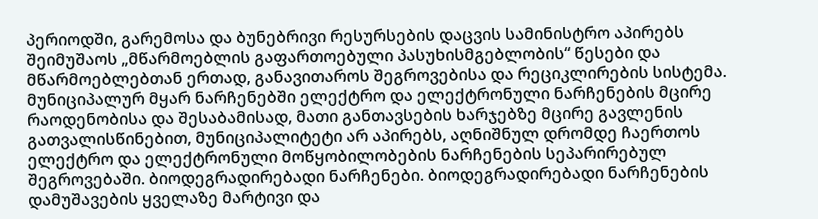პერიოდში, გარემოსა და ბუნებრივი რესურსების დაცვის სამინისტრო აპირებს შეიმუშაოს „მწარმოებლის გაფართოებული პასუხისმგებლობის“ წესები და მწარმოებლებთან ერთად, განავითაროს შეგროვებისა და რეციკლირების სისტემა. მუნიციპალურ მყარ ნარჩენებში ელექტრო და ელექტრონული ნარჩენების მცირე რაოდენობისა და შესაბამისად, მათი განთავსების ხარჯებზე მცირე გავლენის გათვალისწინებით, მუნიციპალიტეტი არ აპირებს, აღნიშნულ დრომდე ჩაერთოს ელექტრო და ელექტრონული მოწყობილობების ნარჩენების სეპარირებულ შეგროვებაში. ბიოდეგრადირებადი ნარჩენები. ბიოდეგრადირებადი ნარჩენების დამუშავების ყველაზე მარტივი და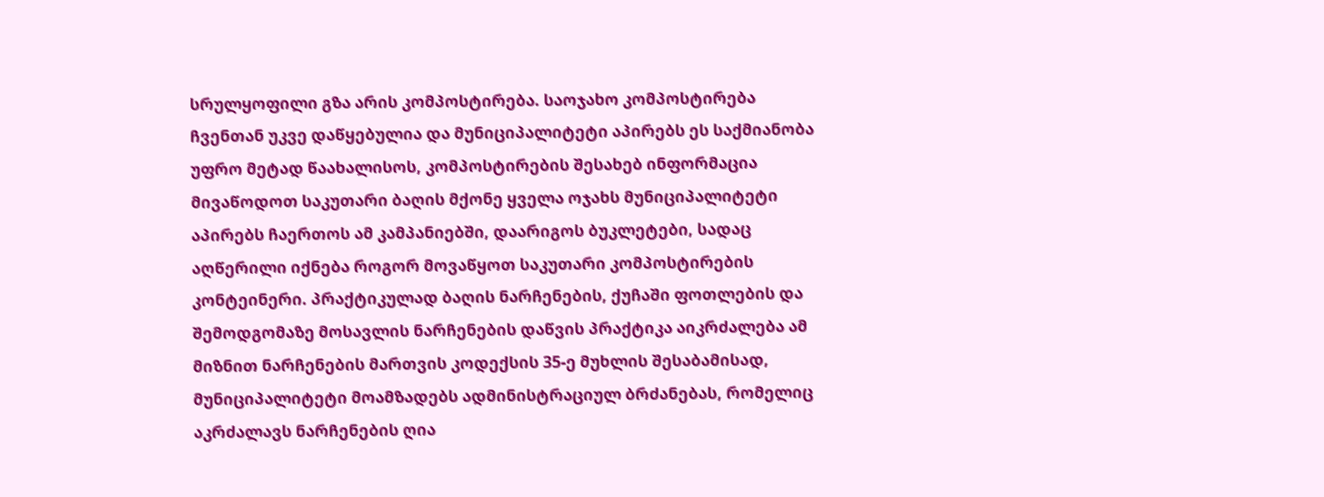სრულყოფილი გზა არის კომპოსტირება. საოჯახო კომპოსტირება ჩვენთან უკვე დაწყებულია და მუნიციპალიტეტი აპირებს ეს საქმიანობა უფრო მეტად წაახალისოს, კომპოსტირების შესახებ ინფორმაცია მივაწოდოთ საკუთარი ბაღის მქონე ყველა ოჯახს მუნიციპალიტეტი აპირებს ჩაერთოს ამ კამპანიებში, დაარიგოს ბუკლეტები, სადაც აღწერილი იქნება როგორ მოვაწყოთ საკუთარი კომპოსტირების კონტეინერი. პრაქტიკულად ბაღის ნარჩენების, ქუჩაში ფოთლების და შემოდგომაზე მოსავლის ნარჩენების დაწვის პრაქტიკა აიკრძალება ამ მიზნით ნარჩენების მართვის კოდექსის 35-ე მუხლის შესაბამისად, მუნიციპალიტეტი მოამზადებს ადმინისტრაციულ ბრძანებას, რომელიც აკრძალავს ნარჩენების ღია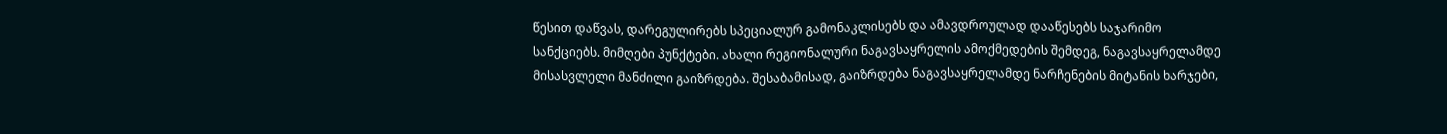წესით დაწვას, დარეგულირებს სპეციალურ გამონაკლისებს და ამავდროულად დააწესებს საჯარიმო სანქციებს. მიმღები პუნქტები. ახალი რეგიონალური ნაგავსაყრელის ამოქმედების შემდეგ, ნაგავსაყრელამდე მისასვლელი მანძილი გაიზრდება. შესაბამისად, გაიზრდება ნაგავსაყრელამდე ნარჩენების მიტანის ხარჯები,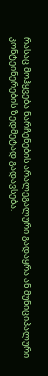რასაც მოჰყვება ნარჩენების არალეგალური გადაყრა ან მუნიციპალური კონტეინერების ზედმეტად გადავსება.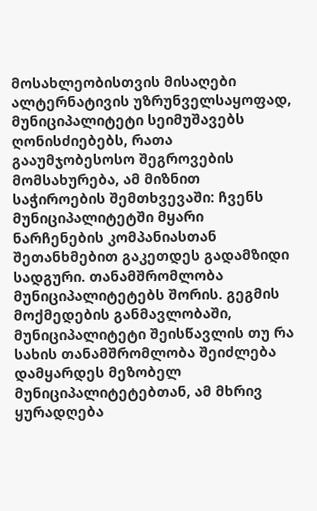მოსახლეობისთვის მისაღები ალტერნატივის უზრუნველსაყოფად, მუნიციპალიტეტი სეიმუშავებს ღონისძიებებს, რათა გააუმჯობესოსო შეგროვების მომსახურება, ამ მიზნით საჭიროების შემთხვევაში: ჩვენს მუნიციპალიტეტში მყარი ნარჩენების კომპანიასთან შეთანხმებით გაკეთდეს გადამზიდი სადგური. თანამშრომლობა მუნიციპალიტეტებს შორის. გეგმის მოქმედების განმავლობაში, მუნიციპალიტეტი შეისწავლის თუ რა სახის თანამშრომლობა შეიძლება დამყარდეს მეზობელ მუნიციპალიტეტებთან, ამ მხრივ ყურადღება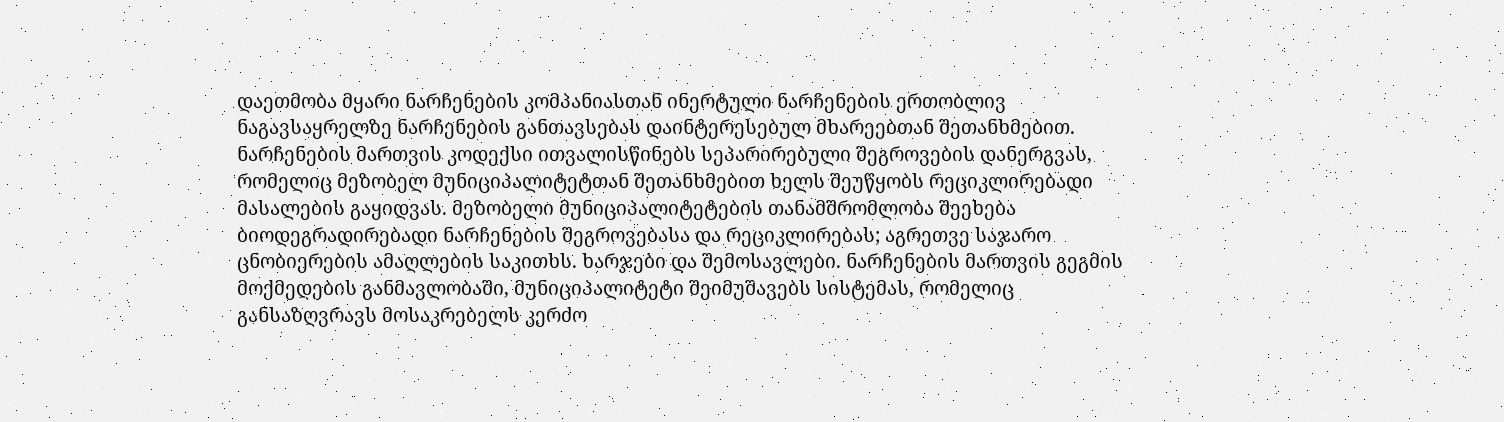დაეთმობა მყარი ნარჩენების კომპანიასთან ინერტული ნარჩენების ერთობლივ ნაგავსაყრელზე ნარჩენების განთავსებას დაინტერესებულ მხარეებთან შეთანხმებით. ნარჩენების მართვის კოდექსი ითვალისწინებს სეპარირებული შეგროვების დანერგვას, რომელიც მეზობელ მუნიციპალიტეტთან შეთანხმებით ხელს შეუწყობს რეციკლირებადი მასალების გაყიდვას. მეზობელი მუნიციპალიტეტების თანამშრომლობა შეეხება ბიოდეგრადირებადი ნარჩენების შეგროვებასა და რეციკლირებას; აგრეთვე საჯარო ცნობიერების ამაღლების საკითხს. ხარჯები და შემოსავლები. ნარჩენების მართვის გეგმის მოქმედების განმავლობაში, მუნიციპალიტეტი შეიმუშავებს სისტემას, რომელიც განსაზღვრავს მოსაკრებელს კერძო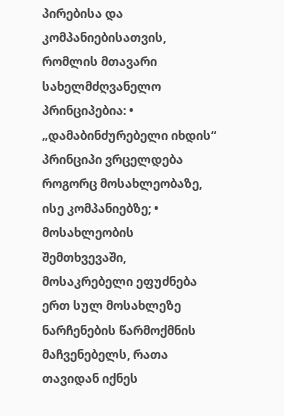პირებისა და კომპანიებისათვის, რომლის მთავარი სახელმძღვანელო პრინციპებია: • „დამაბინძურებელი იხდის“ პრინციპი ვრცელდება როგორც მოსახლეობაზე, ისე კომპანიებზე; • მოსახლეობის შემთხვევაში, მოსაკრებელი ეფუძნება ერთ სულ მოსახლეზე ნარჩენების წარმოქმნის მაჩვენებელს, რათა თავიდან იქნეს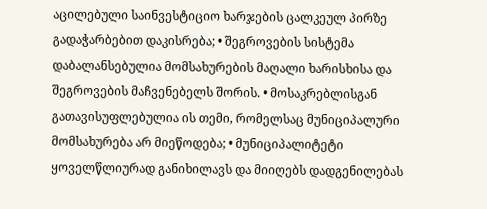აცილებული საინვესტიციო ხარჯების ცალკეულ პირზე გადაჭარბებით დაკისრება; • შეგროვების სისტემა დაბალანსებულია მომსახურების მაღალი ხარისხისა და შეგროვების მაჩვენებელს შორის. • მოსაკრებლისგან გათავისუფლებულია ის თემი, რომელსაც მუნიციპალური მომსახურება არ მიეწოდება; • მუნიციპალიტეტი ყოველწლიურად განიხილავს და მიიღებს დადგენილებას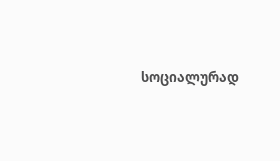სოციალურად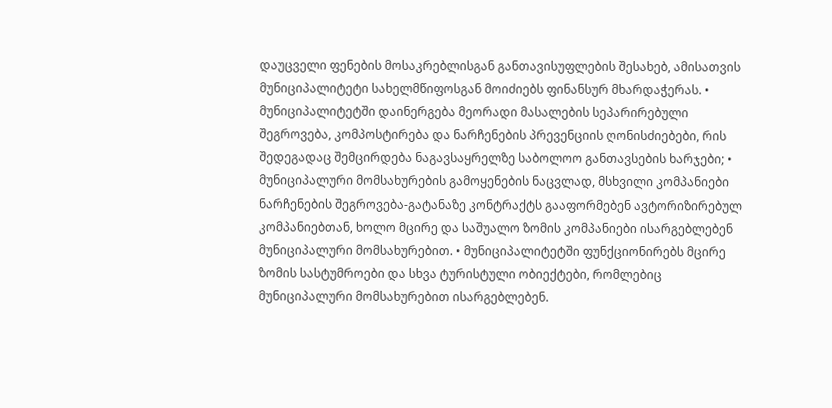დაუცველი ფენების მოსაკრებლისგან განთავისუფლების შესახებ, ამისათვის მუნიციპალიტეტი სახელმწიფოსგან მოიძიებს ფინანსურ მხარდაჭერას. • მუნიციპალიტეტში დაინერგება მეორადი მასალების სეპარირებული შეგროვება, კომპოსტირება და ნარჩენების პრევენციის ღონისძიებები, რის შედეგადაც შემცირდება ნაგავსაყრელზე საბოლოო განთავსების ხარჯები; • მუნიციპალური მომსახურების გამოყენების ნაცვლად, მსხვილი კომპანიები ნარჩენების შეგროვება-გატანაზე კონტრაქტს გააფორმებენ ავტორიზირებულ კომპანიებთან, ხოლო მცირე და საშუალო ზომის კომპანიები ისარგებლებენ მუნიციპალური მომსახურებით. • მუნიციპალიტეტში ფუნქციონირებს მცირე ზომის სასტუმროები და სხვა ტურისტული ობიექტები, რომლებიც მუნიციპალური მომსახურებით ისარგებლებენ.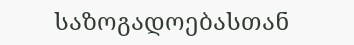საზოგადოებასთან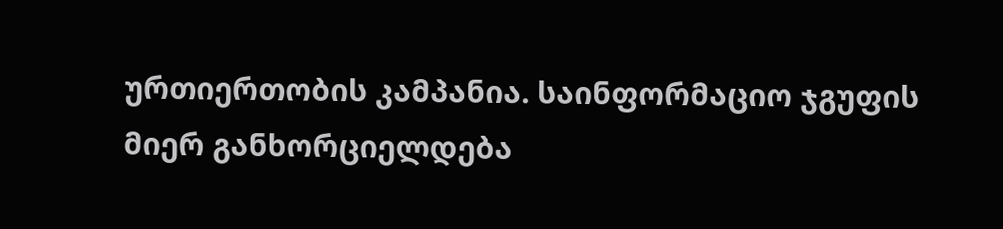ურთიერთობის კამპანია. საინფორმაციო ჯგუფის მიერ განხორციელდება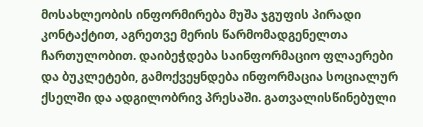მოსახლეობის ინფორმირება მუშა ჯგუფის პირადი კონტაქტით, აგრეთვე მერის წარმომადგენელთა ჩართულობით. დაიბეჭდება საინფორმაციო ფლაერები და ბუკლეტები, გამოქვეყნდება ინფორმაცია სოციალურ ქსელში და ადგილობრივ პრესაში. გათვალისწინებული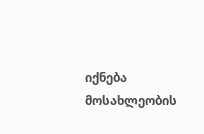იქნება მოსახლეობის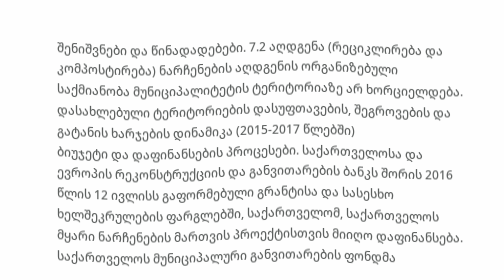შენიშვნები და წინადადებები. 7.2 აღდგენა (რეციკლირება და კომპოსტირება) ნარჩენების აღდგენის ორგანიზებული საქმიანობა მუნიციპალიტეტის ტერიტორიაზე არ ხორციელდება. დასახლებული ტერიტორიების დასუფთავების, შეგროვების და გატანის ხარჯების დინამიკა (2015-2017 წლებში)
ბიუჯეტი და დაფინანსების პროცესები. საქართველოსა და ევროპის რეკონსტრუქციის და განვითარების ბანკს შორის 2016 წლის 12 ივლისს გაფორმებული გრანტისა და სასესხო ხელშეკრულების ფარგლებში, საქართველომ, საქართველოს მყარი ნარჩენების მართვის პროექტისთვის მიიღო დაფინანსება. საქართველოს მუნიციპალური განვითარების ფონდმა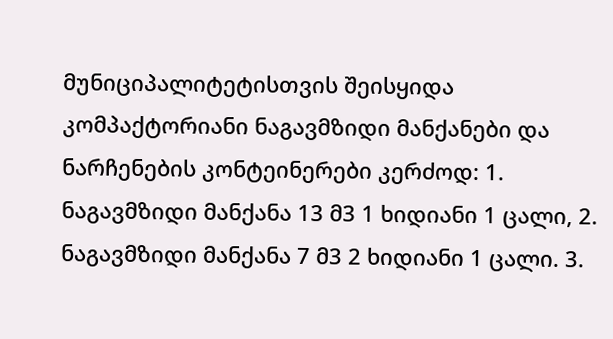მუნიციპალიტეტისთვის შეისყიდა კომპაქტორიანი ნაგავმზიდი მანქანები და ნარჩენების კონტეინერები კერძოდ: 1. ნაგავმზიდი მანქანა 13 მ3 1 ხიდიანი 1 ცალი, 2. ნაგავმზიდი მანქანა 7 მ3 2 ხიდიანი 1 ცალი. 3.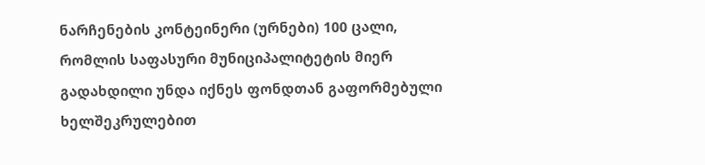ნარჩენების კონტეინერი (ურნები) 100 ცალი, რომლის საფასური მუნიციპალიტეტის მიერ გადახდილი უნდა იქნეს ფონდთან გაფორმებული ხელშეკრულებით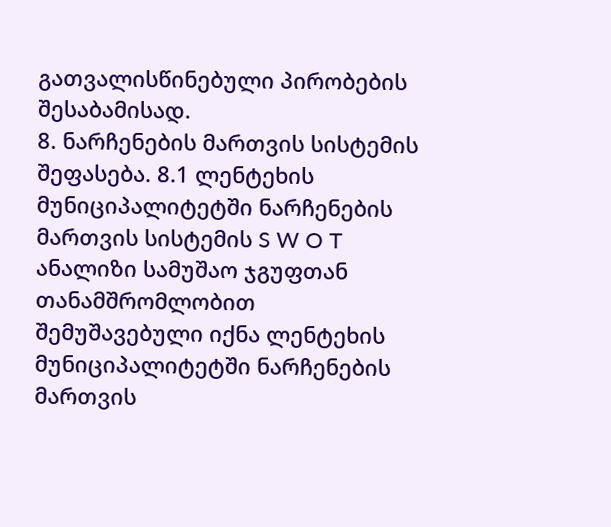გათვალისწინებული პირობების შესაბამისად.
8. ნარჩენების მართვის სისტემის შეფასება. 8.1 ლენტეხის მუნიციპალიტეტში ნარჩენების მართვის სისტემის S W O T ანალიზი სამუშაო ჯგუფთან თანამშრომლობით შემუშავებული იქნა ლენტეხის მუნიციპალიტეტში ნარჩენების მართვის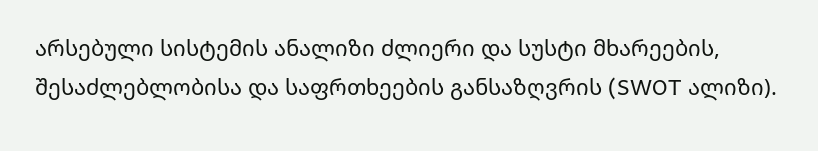არსებული სისტემის ანალიზი ძლიერი და სუსტი მხარეების, შესაძლებლობისა და საფრთხეების განსაზღვრის (SWOT ალიზი).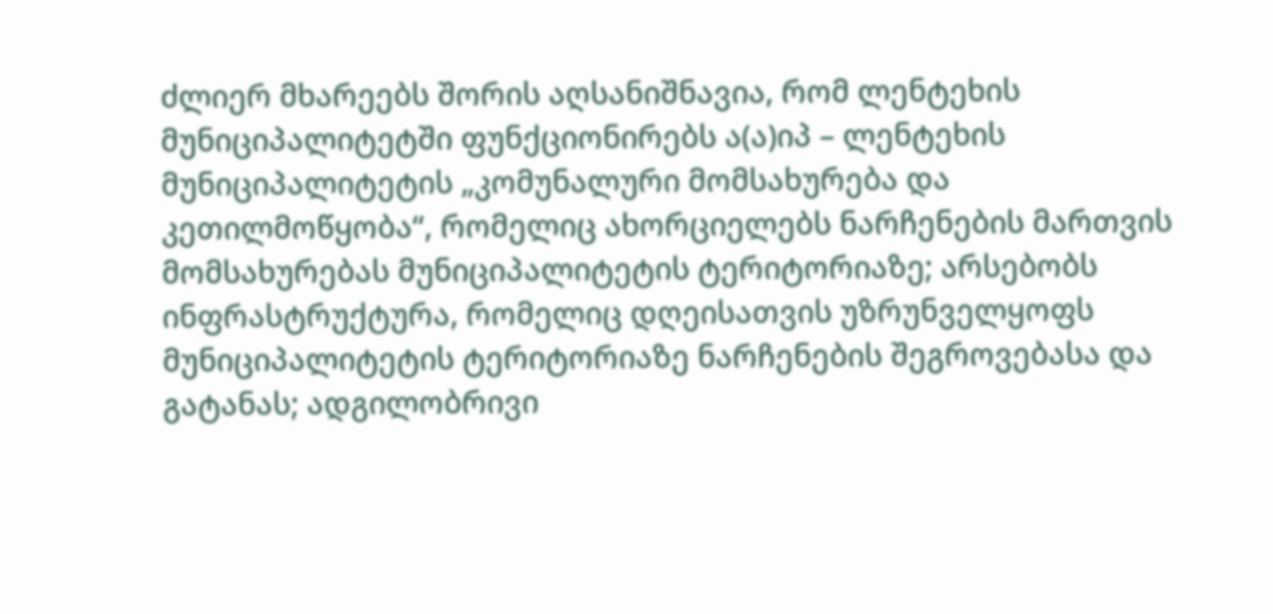ძლიერ მხარეებს შორის აღსანიშნავია, რომ ლენტეხის მუნიციპალიტეტში ფუნქციონირებს ა(ა)იპ – ლენტეხის მუნიციპალიტეტის „კომუნალური მომსახურება და კეთილმოწყობა“, რომელიც ახორციელებს ნარჩენების მართვის მომსახურებას მუნიციპალიტეტის ტერიტორიაზე; არსებობს ინფრასტრუქტურა, რომელიც დღეისათვის უზრუნველყოფს მუნიციპალიტეტის ტერიტორიაზე ნარჩენების შეგროვებასა და გატანას; ადგილობრივი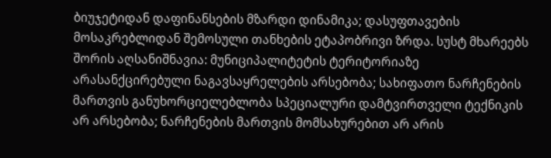ბიუჯეტიდან დაფინანსების მზარდი დინამიკა; დასუფთავების მოსაკრებლიდან შემოსული თანხების ეტაპობრივი ზრდა. სუსტ მხარეებს შორის აღსანიშნავია: მუნიციპალიტეტის ტერიტორიაზე არასანქცირებული ნაგავსაყრელების არსებობა; სახიფათო ნარჩენების მართვის განუხორციელებლობა სპეციალური დამტვირთველი ტექნიკის არ არსებობა; ნარჩენების მართვის მომსახურებით არ არის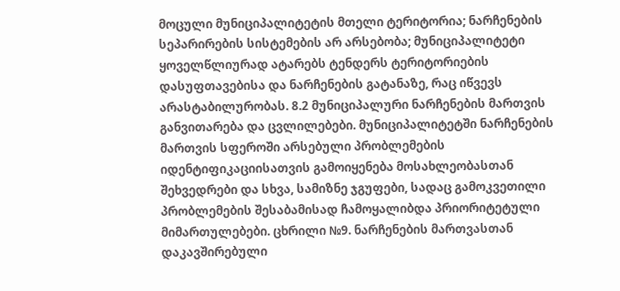მოცული მუნიციპალიტეტის მთელი ტერიტორია; ნარჩენების სეპარირების სისტემების არ არსებობა; მუნიციპალიტეტი ყოველწლიურად ატარებს ტენდერს ტერიტორიების დასუფთავებისა და ნარჩენების გატანაზე, რაც იწვევს არასტაბილურობას. 8.2 მუნიციპალური ნარჩენების მართვის განვითარება და ცვლილებები. მუნიციპალიტეტში ნარჩენების მართვის სფეროში არსებული პრობლემების იდენტიფიკაციისათვის გამოიყენება მოსახლეობასთან შეხვედრები და სხვა, სამიზნე ჯგუფები, სადაც გამოკვეთილი პრობლემების შესაბამისად ჩამოყალიბდა პრიორიტეტული მიმართულებები. ცხრილი №9. ნარჩენების მართვასთან დაკავშირებული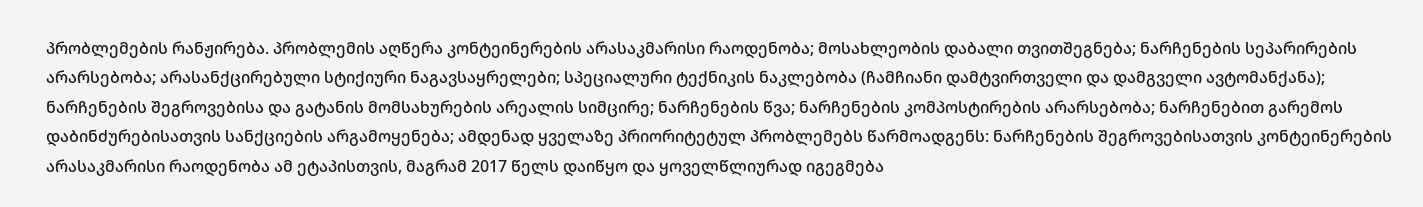პრობლემების რანჟირება. პრობლემის აღწერა კონტეინერების არასაკმარისი რაოდენობა; მოსახლეობის დაბალი თვითშეგნება; ნარჩენების სეპარირების არარსებობა; არასანქცირებული სტიქიური ნაგავსაყრელები; სპეციალური ტექნიკის ნაკლებობა (ჩამჩიანი დამტვირთველი და დამგველი ავტომანქანა); ნარჩენების შეგროვებისა და გატანის მომსახურების არეალის სიმცირე; ნარჩენების წვა; ნარჩენების კომპოსტირების არარსებობა; ნარჩენებით გარემოს დაბინძურებისათვის სანქციების არგამოყენება; ამდენად ყველაზე პრიორიტეტულ პრობლემებს წარმოადგენს: ნარჩენების შეგროვებისათვის კონტეინერების არასაკმარისი რაოდენობა ამ ეტაპისთვის, მაგრამ 2017 წელს დაიწყო და ყოველწლიურად იგეგმება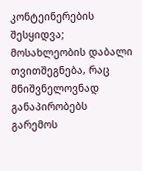კონტეინერების შესყიდვა; მოსახლეობის დაბალი თვითშეგნება, რაც მნიშვნელოვნად განაპირობებს გარემოს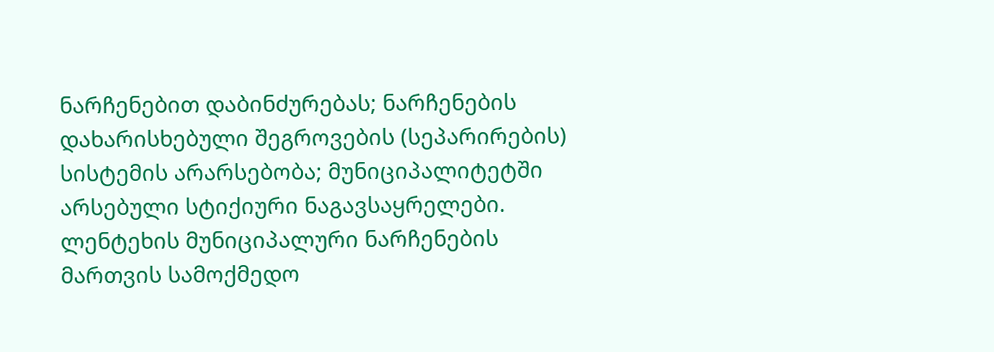ნარჩენებით დაბინძურებას; ნარჩენების დახარისხებული შეგროვების (სეპარირების) სისტემის არარსებობა; მუნიციპალიტეტში არსებული სტიქიური ნაგავსაყრელები. ლენტეხის მუნიციპალური ნარჩენების მართვის სამოქმედო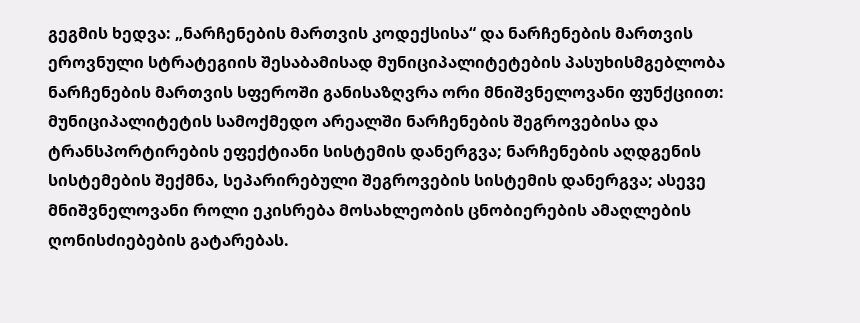გეგმის ხედვა: „ნარჩენების მართვის კოდექსისა“ და ნარჩენების მართვის ეროვნული სტრატეგიის შესაბამისად მუნიციპალიტეტების პასუხისმგებლობა ნარჩენების მართვის სფეროში განისაზღვრა ორი მნიშვნელოვანი ფუნქციით: მუნიციპალიტეტის სამოქმედო არეალში ნარჩენების შეგროვებისა და ტრანსპორტირების ეფექტიანი სისტემის დანერგვა; ნარჩენების აღდგენის სისტემების შექმნა, სეპარირებული შეგროვების სისტემის დანერგვა; ასევე მნიშვნელოვანი როლი ეკისრება მოსახლეობის ცნობიერების ამაღლების ღონისძიებების გატარებას.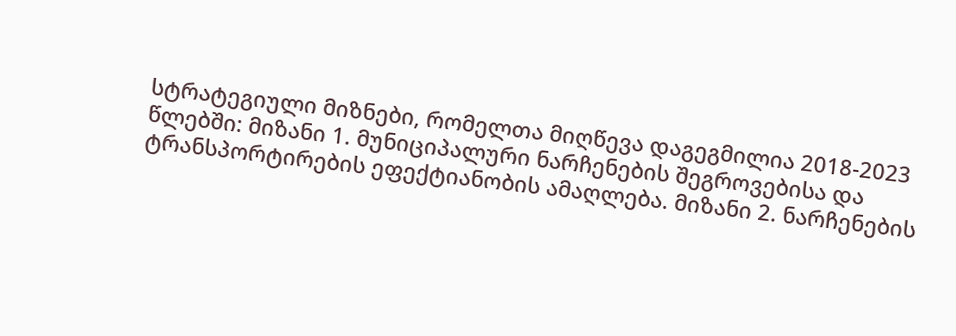სტრატეგიული მიზნები, რომელთა მიღწევა დაგეგმილია 2018-2023 წლებში: მიზანი 1. მუნიციპალური ნარჩენების შეგროვებისა და ტრანსპორტირების ეფექტიანობის ამაღლება. მიზანი 2. ნარჩენების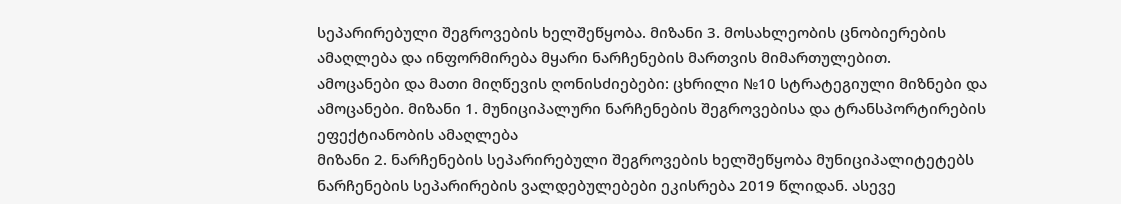სეპარირებული შეგროვების ხელშეწყობა. მიზანი 3. მოსახლეობის ცნობიერების ამაღლება და ინფორმირება მყარი ნარჩენების მართვის მიმართულებით.
ამოცანები და მათი მიღწევის ღონისძიებები: ცხრილი №10 სტრატეგიული მიზნები და ამოცანები. მიზანი 1. მუნიციპალური ნარჩენების შეგროვებისა და ტრანსპორტირების ეფექტიანობის ამაღლება
მიზანი 2. ნარჩენების სეპარირებული შეგროვების ხელშეწყობა მუნიციპალიტეტებს ნარჩენების სეპარირების ვალდებულებები ეკისრება 2019 წლიდან. ასევე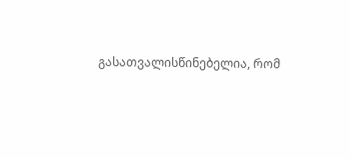გასათვალისწინებელია, რომ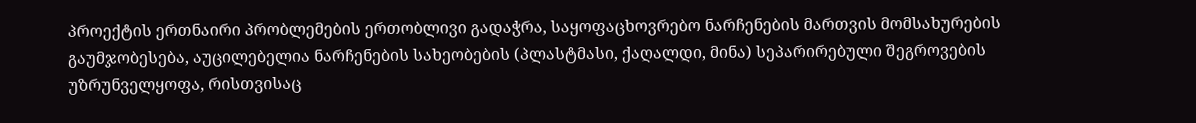პროექტის ერთნაირი პრობლემების ერთობლივი გადაჭრა, საყოფაცხოვრებო ნარჩენების მართვის მომსახურების გაუმჯობესება, აუცილებელია ნარჩენების სახეობების (პლასტმასი, ქაღალდი, მინა) სეპარირებული შეგროვების უზრუნველყოფა, რისთვისაც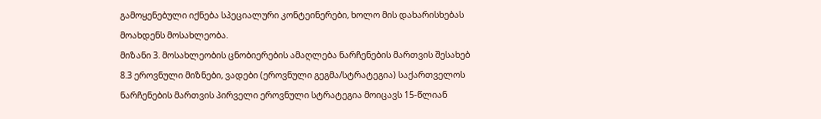გამოყენებული იქნება სპეციალური კონტეინერები, ხოლო მის დახარისხებას მოახდენს მოსახლეობა.
მიზანი 3. მოსახლეობის ცნობიერების ამაღლება ნარჩენების მართვის შესახებ
8.3 ეროვნული მიზნები, ვადები (ეროვნული გეგმა/სტრატეგია) საქართველოს ნარჩენების მართვის პირველი ეროვნული სტრატეგია მოიცავს 15-წლიან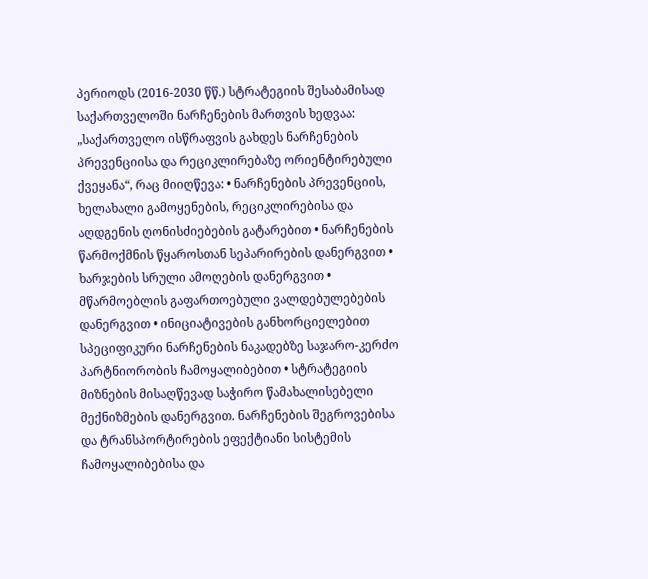პერიოდს (2016-2030 წწ.) სტრატეგიის შესაბამისად საქართველოში ნარჩენების მართვის ხედვაა: „საქართველო ისწრაფვის გახდეს ნარჩენების პრევენციისა და რეციკლირებაზე ორიენტირებული ქვეყანა“, რაც მიიღწევა: • ნარჩენების პრევენციის, ხელახალი გამოყენების, რეციკლირებისა და აღდგენის ღონისძიებების გატარებით • ნარჩენების წარმოქმნის წყაროსთან სეპარირების დანერგვით • ხარჯების სრული ამოღების დანერგვით • მწარმოებლის გაფართოებული ვალდებულებების დანერგვით • ინიციატივების განხორციელებით სპეციფიკური ნარჩენების ნაკადებზე საჯარო-კერძო პარტნიორობის ჩამოყალიბებით • სტრატეგიის მიზნების მისაღწევად საჭირო წამახალისებელი მექნიზმების დანერგვით. ნარჩენების შეგროვებისა და ტრანსპორტირების ეფექტიანი სისტემის ჩამოყალიბებისა და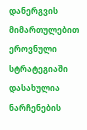დანერგვის მიმართულებით ეროვნული სტრატეგიაში დასახულია ნარჩენების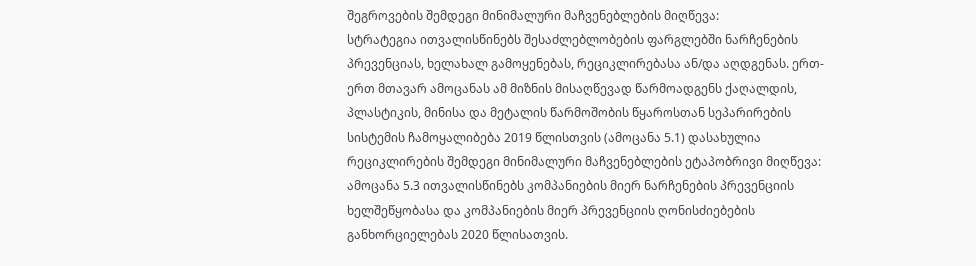შეგროვების შემდეგი მინიმალური მაჩვენებლების მიღწევა:
სტრატეგია ითვალისწინებს შესაძლებლობების ფარგლებში ნარჩენების პრევენციას, ხელახალ გამოყენებას, რეციკლირებასა ან/და აღდგენას. ერთ-ერთ მთავარ ამოცანას ამ მიზნის მისაღწევად წარმოადგენს ქაღალდის, პლასტიკის, მინისა და მეტალის წარმოშობის წყაროსთან სეპარირების სისტემის ჩამოყალიბება 2019 წლისთვის (ამოცანა 5.1) დასახულია რეციკლირების შემდეგი მინიმალური მაჩვენებლების ეტაპობრივი მიღწევა:
ამოცანა 5.3 ითვალისწინებს კომპანიების მიერ ნარჩენების პრევენციის ხელშეწყობასა და კომპანიების მიერ პრევენციის ღონისძიებების განხორციელებას 2020 წლისათვის.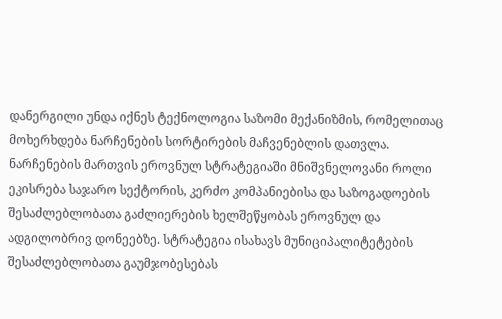დანერგილი უნდა იქნეს ტექნოლოგია საზომი მექანიზმის, რომელითაც მოხერხდება ნარჩენების სორტირების მაჩვენებლის დათვლა. ნარჩენების მართვის ეროვნულ სტრატეგიაში მნიშვნელოვანი როლი ეკისრება საჯარო სექტორის, კერძო კომპანიებისა და საზოგადოების შესაძლებლობათა გაძლიერების ხელშეწყობას ეროვნულ და ადგილობრივ დონეებზე. სტრატეგია ისახავს მუნიციპალიტეტების შესაძლებლობათა გაუმჯობესებას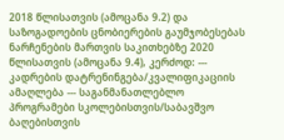2018 წლისათვის (ამოცანა 9.2) და საზოგადოების ცნობიერების გაუმჯობესებას ნარჩენების მართვის საკითხებზე 2020 წლისათვის (ამოცანა 9.4), კერძოდ: --- კადრების დატრენინგება/კვალიფიკაციის ამაღლება --- საგანმანათლებლო პროგრამები სკოლებისთვის/საბავშვო ბაღებისთვის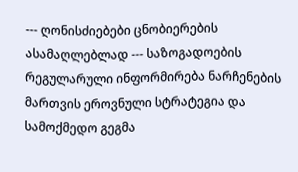--- ღონისძიებები ცნობიერების ასამაღლებლად --- საზოგადოების რეგულარული ინფორმირება ნარჩენების მართვის ეროვნული სტრატეგია და სამოქმედო გეგმა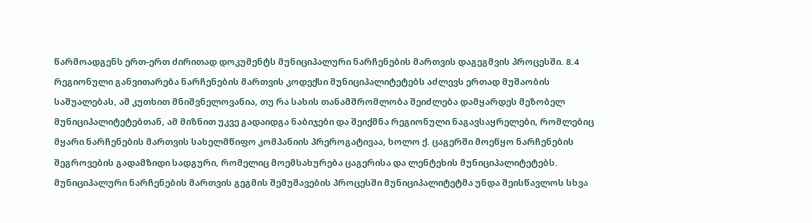წარმოადგენს ერთ-ერთ ძირითად დოკუმენტს მუნიციპალური ნარჩენების მართვის დაგეგმვის პროცესში. 8.4 რეგიონული განვითარება ნარჩენების მართვის კოდექსი მუნიციპალიტეტებს აძლევს ერთად მუშაობის საშუალებას, ამ კუთხით მნიშვნელოვანია, თუ რა სახის თანამშრომლობა შეიძლება დამყარდეს მეზობელ მუნიციპალიტეტებთან, ამ მიზნით უკვე გადაიდგა ნაბიჯები და შეიქმნა რეგიონული ნაგავსაყრელები, რომლებიც მყარი ნარჩენების მართვის სახელმწიფო კომპანიის პრეროგატივაა, ხოლო ქ. ცაგერში მოეწყო ნარჩენების შეგროვების გადამზიდი სადგური, რომელიც მოემსახურება ცაგერისა და ლენტეხის მუნიციპალიტეტებს. მუნიციპალური ნარჩენების მართვის გეგმის შემუშავების პროცესში მუნიციპალიტეტმა უნდა შეისწავლოს სხვა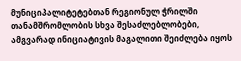მუნიციპალიტეტებთან რეგიონულ ჭრილში თანამშრომლობის სხვა შესაძლებლობები, ამგვარად ინიციატივის მაგალითი შეიძლება იყოს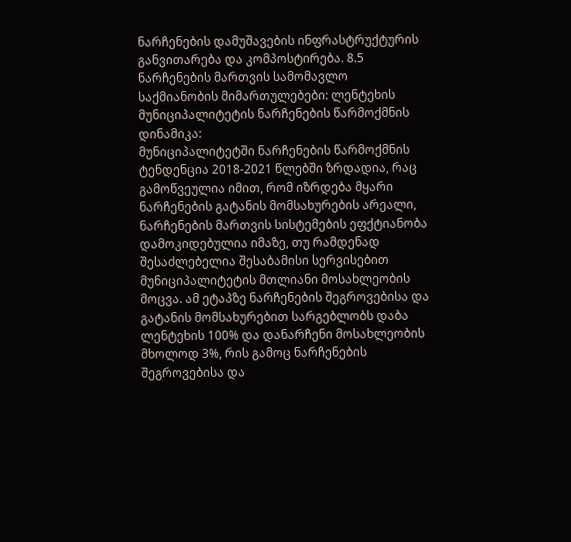ნარჩენების დამუშავების ინფრასტრუქტურის განვითარება და კომპოსტირება. 8.5 ნარჩენების მართვის სამომავლო საქმიანობის მიმართულებები: ლენტეხის მუნიციპალიტეტის ნარჩენების წარმოქმნის დინამიკა:
მუნიციპალიტეტში ნარჩენების წარმოქმნის ტენდენცია 2018-2021 წლებში ზრდადია, რაც გამოწვეულია იმით, რომ იზრდება მყარი ნარჩენების გატანის მომსახურების არეალი, ნარჩენების მართვის სისტემების ეფქტიანობა დამოკიდებულია იმაზე, თუ რამდენად შესაძლებელია შესაბამისი სერვისებით მუნიციპალიტეტის მთლიანი მოსახლეობის მოცვა. ამ ეტაპზე ნარჩენების შეგროვებისა და გატანის მომსახურებით სარგებლობს დაბა ლენტეხის 100% და დანარჩენი მოსახლეობის მხოლოდ 3%, რის გამოც ნარჩენების შეგროვებისა და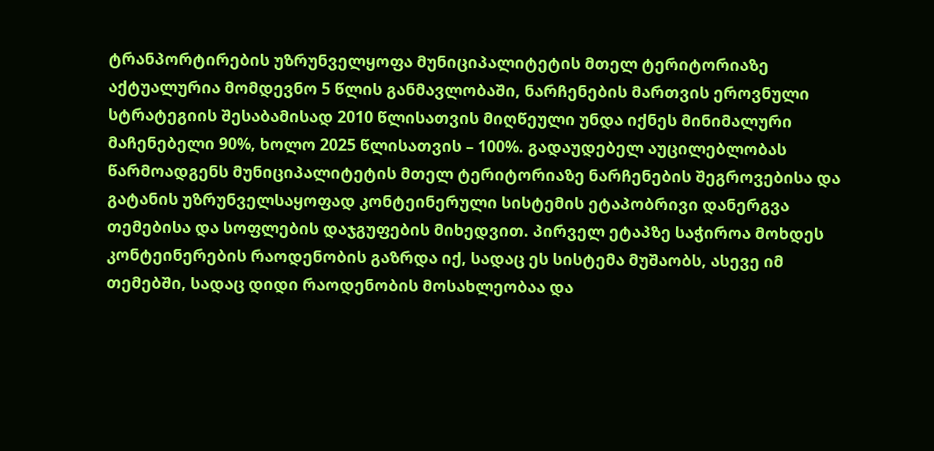ტრანპორტირების უზრუნველყოფა მუნიციპალიტეტის მთელ ტერიტორიაზე აქტუალურია მომდევნო 5 წლის განმავლობაში, ნარჩენების მართვის ეროვნული სტრატეგიის შესაბამისად 2010 წლისათვის მიღწეული უნდა იქნეს მინიმალური მაჩენებელი 90%, ხოლო 2025 წლისათვის – 100%. გადაუდებელ აუცილებლობას წარმოადგენს მუნიციპალიტეტის მთელ ტერიტორიაზე ნარჩენების შეგროვებისა და გატანის უზრუნველსაყოფად კონტეინერული სისტემის ეტაპობრივი დანერგვა თემებისა და სოფლების დაჯგუფების მიხედვით. პირველ ეტაპზე საჭიროა მოხდეს კონტეინერების რაოდენობის გაზრდა იქ, სადაც ეს სისტემა მუშაობს, ასევე იმ თემებში, სადაც დიდი რაოდენობის მოსახლეობაა და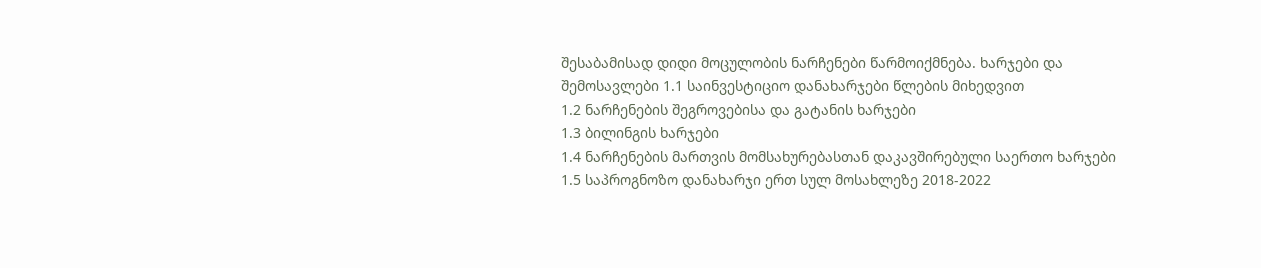შესაბამისად დიდი მოცულობის ნარჩენები წარმოიქმნება. ხარჯები და შემოსავლები 1.1 საინვესტიციო დანახარჯები წლების მიხედვით
1.2 ნარჩენების შეგროვებისა და გატანის ხარჯები
1.3 ბილინგის ხარჯები
1.4 ნარჩენების მართვის მომსახურებასთან დაკავშირებული საერთო ხარჯები
1.5 საპროგნოზო დანახარჯი ერთ სულ მოსახლეზე 2018-2022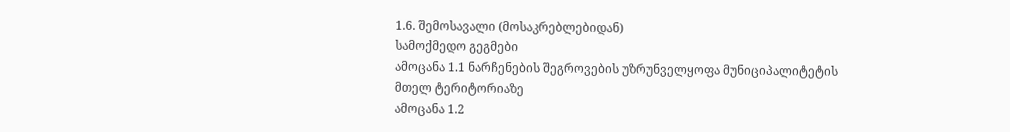1.6. შემოსავალი (მოსაკრებლებიდან)
სამოქმედო გეგმები
ამოცანა 1.1 ნარჩენების შეგროვების უზრუნველყოფა მუნიციპალიტეტის მთელ ტერიტორიაზე
ამოცანა 1.2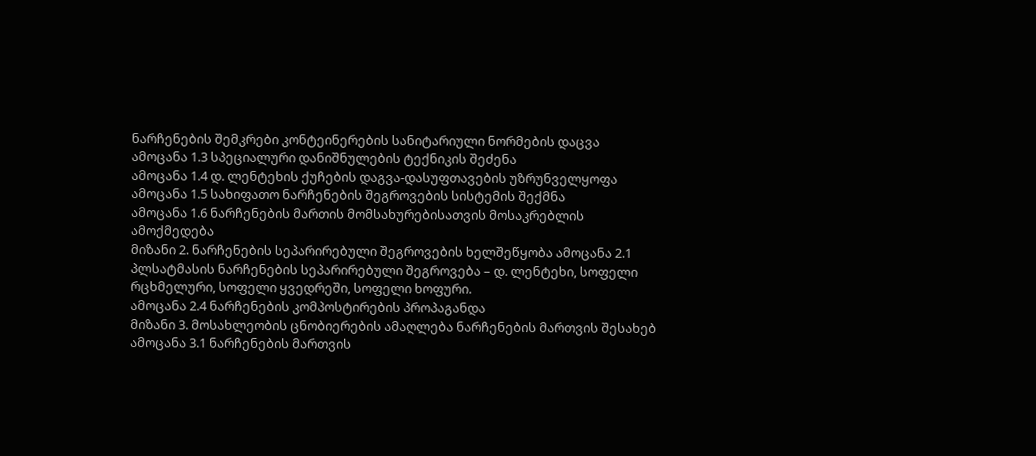ნარჩენების შემკრები კონტეინერების სანიტარიული ნორმების დაცვა
ამოცანა 1.3 სპეციალური დანიშნულების ტექნიკის შეძენა
ამოცანა 1.4 დ. ლენტეხის ქუჩების დაგვა-დასუფთავების უზრუნველყოფა
ამოცანა 1.5 სახიფათო ნარჩენების შეგროვების სისტემის შექმნა
ამოცანა 1.6 ნარჩენების მართის მომსახურებისათვის მოსაკრებლის ამოქმედება
მიზანი 2. ნარჩენების სეპარირებული შეგროვების ხელშეწყობა ამოცანა 2.1 პლსატმასის ნარჩენების სეპარირებული შეგროვება – დ. ლენტეხი, სოფელი რცხმელური, სოფელი ყვედრეში, სოფელი ხოფური.
ამოცანა 2.4 ნარჩენების კომპოსტირების პროპაგანდა
მიზანი 3. მოსახლეობის ცნობიერების ამაღლება ნარჩენების მართვის შესახებ ამოცანა 3.1 ნარჩენების მართვის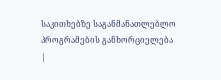საკითხებზე საგანმანათლებლო პროგრამების განხორციელება
|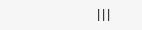|||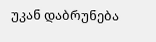უკან დაბრუნება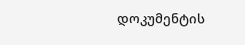დოკუმენტის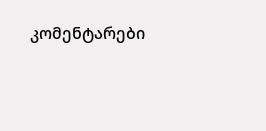კომენტარები